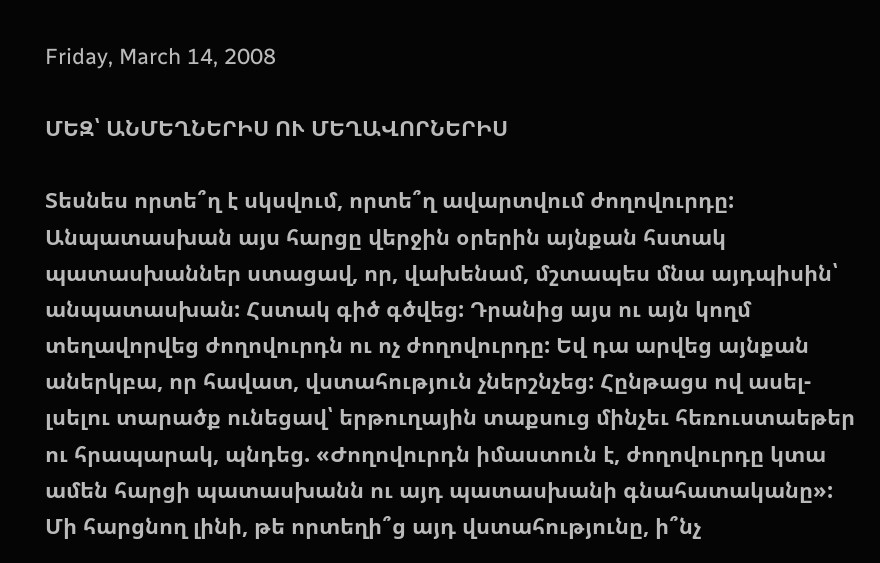Friday, March 14, 2008

ՄԵԶ՝ ԱՆՄԵՂՆԵՐԻՍ ՈՒ ՄԵՂԱՎՈՐՆԵՐԻՍ

Տեսնես որտե՞ղ է սկսվում, որտե՞ղ ավարտվում ժողովուրդը: Անպատասխան այս հարցը վերջին օրերին այնքան հստակ պատասխաններ ստացավ, որ, վախենամ, մշտապես մնա այդպիսին՝ անպատասխան: Հստակ գիծ գծվեց: Դրանից այս ու այն կողմ տեղավորվեց ժողովուրդն ու ոչ ժողովուրդը: Եվ դա արվեց այնքան աներկբա, որ հավատ, վստահություն չներշնչեց: Հընթացս ով ասել-լսելու տարածք ունեցավ՝ երթուղային տաքսուց մինչեւ հեռուստաեթեր ու հրապարակ, պնդեց. «Ժողովուրդն իմաստուն է, ժողովուրդը կտա ամեն հարցի պատասխանն ու այդ պատասխանի գնահատականը»:
Մի հարցնող լինի, թե որտեղի՞ց այդ վստահությունը, ի՞նչ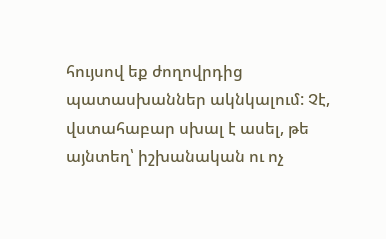հույսով եք ժողովրդից պատասխաններ ակնկալում: Չէ, վստահաբար սխալ է ասել, թե այնտեղ՝ իշխանական ու ոչ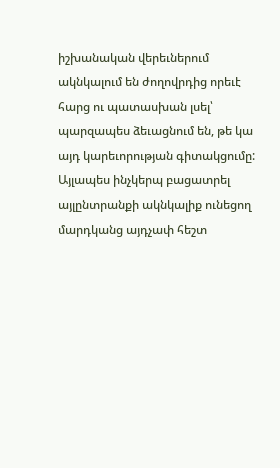իշխանական վերեւներում ակնկալում են ժողովրդից որեւէ հարց ու պատասխան լսել՝ պարզապես ձեւացնում են, թե կա այդ կարեւորության գիտակցումը: Այլապես ինչկերպ բացատրել այլընտրանքի ակնկալիք ունեցող մարդկանց այդչափ հեշտ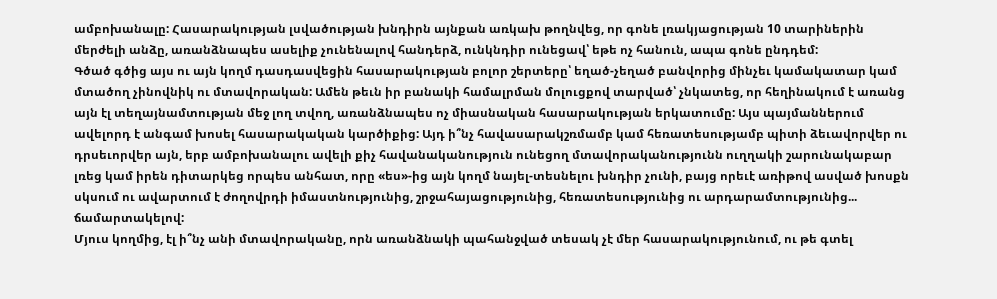ամբոխանալը: Հասարակության լսվածության խնդիրն այնքան առկախ թողնվեց, որ գոնե լռակյացության 10 տարիներին մերժելի անձը, առանձնապես ասելիք չունենալով հանդերձ, ունկնդիր ունեցավ՝ եթե ոչ հանուն, ապա գոնե ընդդեմ:
Գծած գծից այս ու այն կողմ դասդասվեցին հասարակության բոլոր շերտերը՝ եղած-չեղած բանվորից մինչեւ կամակատար կամ մտածող չինովնիկ ու մտավորական: Ամեն թեւն իր բանակի համալրման մոլուցքով տարված՝ չնկատեց, որ հեղինակում է առանց այն էլ տեղայնամտության մեջ լող տվող, առանձնապես ոչ միասնական հասարակության երկատումը: Այս պայմաններում ավելորդ է անգամ խոսել հասարակական կարծիքից: Այդ ի՞նչ հավասարակշռմամբ կամ հեռատեսությամբ պիտի ձեւավորվեր ու դրսեւորվեր այն, երբ ամբոխանալու ավելի քիչ հավանականություն ունեցող մտավորականությունն ուղղակի շարունակաբար լռեց կամ իրեն դիտարկեց որպես անհատ, որը «ես»-ից այն կողմ նայել-տեսնելու խնդիր չունի, բայց որեւէ առիթով ասված խոսքն սկսում ու ավարտում է ժողովրդի իմաստնությունից, շրջահայացությունից, հեռատեսությունից ու արդարամտությունից... ճամարտակելով:
Մյուս կողմից, էլ ի՞նչ անի մտավորականը, որն առանձնակի պահանջված տեսակ չէ մեր հասարակությունում, ու թե գտել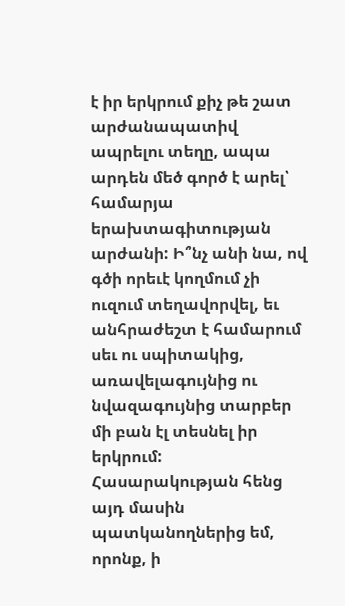է իր երկրում քիչ թե շատ արժանապատիվ ապրելու տեղը, ապա արդեն մեծ գործ է արել՝ համարյա երախտագիտության արժանի: Ի՞նչ անի նա, ով գծի որեւէ կողմում չի ուզում տեղավորվել, եւ անհրաժեշտ է համարում սեւ ու սպիտակից, առավելագույնից ու նվազագույնից տարբեր մի բան էլ տեսնել իր երկրում: Հասարակության հենց այդ մասին պատկանողներից եմ, որոնք, ի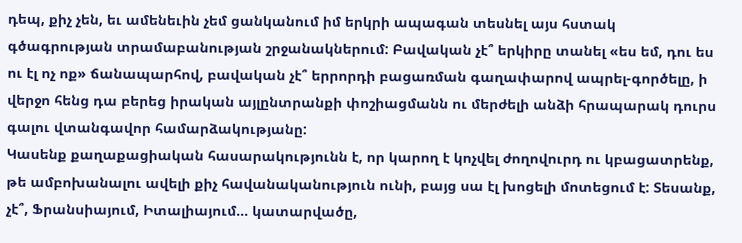դեպ, քիչ չեն, եւ ամենեւին չեմ ցանկանում իմ երկրի ապագան տեսնել այս հստակ գծագրության տրամաբանության շրջանակներում: Բավական չէ՞ երկիրը տանել «ես եմ, դու ես ու էլ ոչ ոք» ճանապարհով, բավական չէ՞ երրորդի բացառման գաղափարով ապրել-գործելը, ի վերջո հենց դա բերեց իրական այլընտրանքի փոշիացմանն ու մերժելի անձի հրապարակ դուրս գալու վտանգավոր համարձակությանը:
Կասենք քաղաքացիական հասարակությունն է, որ կարող է կոչվել ժողովուրդ ու կբացատրենք, թե ամբոխանալու ավելի քիչ հավանականություն ունի, բայց սա էլ խոցելի մոտեցում է: Տեսանք, չէ՞, Ֆրանսիայում, Իտալիայում... կատարվածը,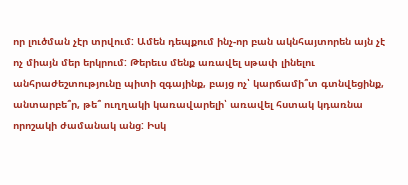որ լուծման չէր տրվում: Ամեն դեպքում ինչ-որ բան ակնհայտորեն այն չէ ոչ միայն մեր երկրում: Թերեւս մենք առավել սթափ լինելու անհրաժեշտությունը պիտի զգայինք, բայց ոչ՝ կարճամի՞տ գտնվեցինք, անտարբե՞ր, թե՞ ուղղակի կառավարելի՝ առավել հստակ կդառնա որոշակի ժամանակ անց: Իսկ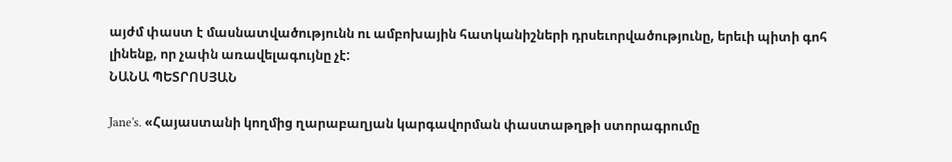այժմ փաստ է մասնատվածությունն ու ամբոխային հատկանիշների դրսեւորվածությունը, երեւի պիտի գոհ լինենք, որ չափն առավելագույնը չէ:
ՆԱՆԱ ՊԵՏՐՈՍՅԱՆ

Jane's. «Հայաստանի կողմից ղարաբաղյան կարգավորման փաստաթղթի ստորագրումը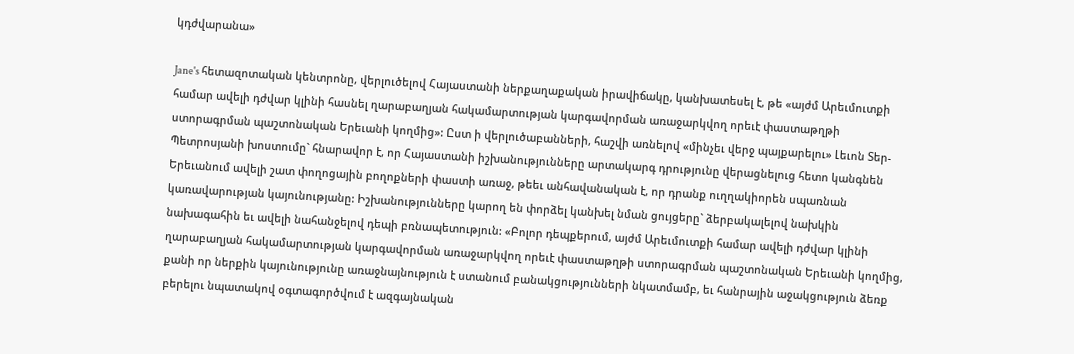կդժվարանա»

Jane's հետազոտական կենտրոնը, վերլուծելով Հայաստանի ներքաղաքական իրավիճակը, կանխատեսել է, թե «այժմ Արեւմուտքի համար ավելի դժվար կլինի հասնել ղարաբաղյան հակամարտության կարգավորման առաջարկվող որեւէ փաստաթղթի ստորագրման պաշտոնական Երեւանի կողմից»: Ըստ ի վերլուծաբանների, հաշվի առնելով «մինչեւ վերջ պայքարելու» Լեւոն Տեր-Պետրոսյանի խոստումը` հնարավոր է, որ Հայաստանի իշխանությունները արտակարգ դրությունը վերացնելուց հետո կանգնեն Երեւանում ավելի շատ փողոցային բողոքների փաստի առաջ, թեեւ անհավանական է, որ դրանք ուղղակիորեն սպառնան կառավարության կայունությանը: Իշխանությունները կարող են փորձել կանխել նման ցույցերը` ձերբակալելով նախկին նախագահին եւ ավելի նահանջելով դեպի բռնապետություն: «Բոլոր դեպքերում, այժմ Արեւմուտքի համար ավելի դժվար կլինի ղարաբաղյան հակամարտության կարգավորման առաջարկվող որեւէ փաստաթղթի ստորագրման պաշտոնական Երեւանի կողմից, քանի որ ներքին կայունությունը առաջնայնություն է ստանում բանակցությունների նկատմամբ, եւ հանրային աջակցություն ձեռք բերելու նպատակով օգտագործվում է ազգայնական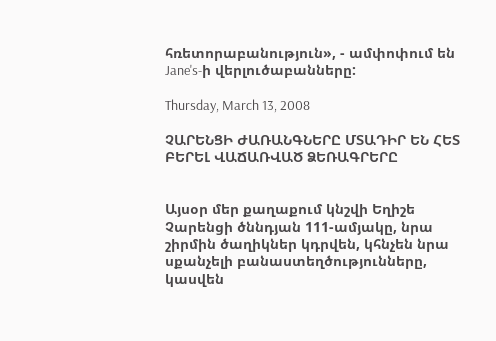հռետորաբանություն», - ամփոփում են Jane's-ի վերլուծաբանները:

Thursday, March 13, 2008

ՉԱՐԵՆՑԻ ԺԱՌԱՆԳՆԵՐԸ ՄՏԱԴԻՐ ԵՆ ՀԵՏ ԲԵՐԵԼ ՎԱՃԱՌՎԱԾ ՁԵՌԱԳՐԵՐԸ


Այսօր մեր քաղաքում կնշվի Եղիշե Չարենցի ծննդյան 111-ամյակը, նրա շիրմին ծաղիկներ կդրվեն, կհնչեն նրա սքանչելի բանաստեղծությունները, կասվեն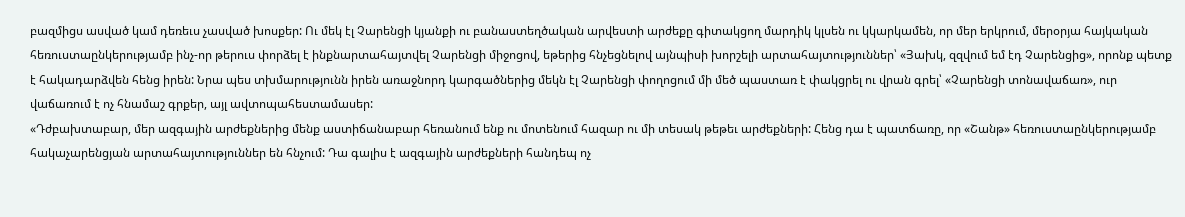բազմիցս ասված կամ դեռեւս չասված խոսքեր: Ու մեկ էլ Չարենցի կյանքի ու բանաստեղծական արվեստի արժեքը գիտակցող մարդիկ կլսեն ու կկարկամեն, որ մեր երկրում, մերօրյա հայկական հեռուստաընկերությամբ ինչ-որ թերուս փորձել է ինքնարտահայտվել Չարենցի միջոցով, եթերից հնչեցնելով այնպիսի խորշելի արտահայտություններ՝ «Յախկ, զզվում եմ էդ Չարենցից», որոնք պետք է հակադարձվեն հենց իրեն: Նրա պես տխմարությունն իրեն առաջնորդ կարգածներից մեկն էլ Չարենցի փողոցում մի մեծ պաստառ է փակցրել ու վրան գրել՝ «Չարենցի տոնավաճառ», ուր վաճառում է ոչ հնամաշ գրքեր, այլ ավտոպահեստամասեր:
«Դժբախտաբար, մեր ազգային արժեքներից մենք աստիճանաբար հեռանում ենք ու մոտենում հազար ու մի տեսակ թեթեւ արժեքների: Հենց դա է պատճառը, որ «Շանթ» հեռուստաընկերությամբ հակաչարենցյան արտահայտություններ են հնչում: Դա գալիս է ազգային արժեքների հանդեպ ոչ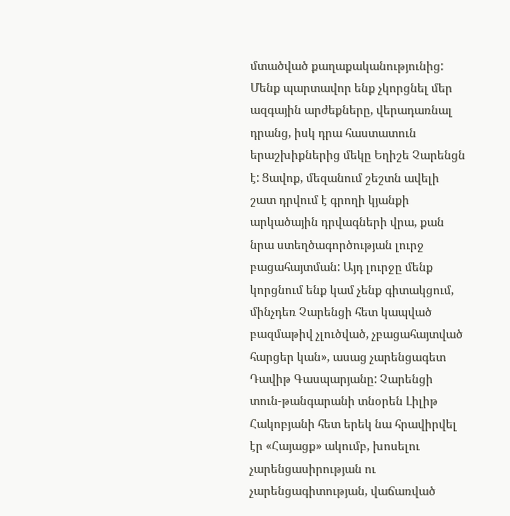մտածված քաղաքականությունից: Մենք պարտավոր ենք չկորցնել մեր ազգային արժեքները, վերադառնալ դրանց, իսկ դրա հաստատուն երաշխիքներից մեկը Եղիշե Չարենցն է: Ցավոք, մեզանում շեշտն ավելի շատ դրվում է գրողի կյանքի արկածային դրվագների վրա, քան նրա ստեղծագործության լուրջ բացահայտման: Այդ լուրջը մենք կորցնում ենք կամ չենք գիտակցում, մինչդեռ Չարենցի հետ կապված բազմաթիվ չլուծված, չբացահայտված հարցեր կան», ասաց չարենցագետ Դավիթ Գասպարյանը: Չարենցի տուն-թանգարանի տնօրեն Լիլիթ Հակոբյանի հետ երեկ նա հրավիրվել էր «Հայացք» ակումբ, խոսելու չարենցասիրության ու չարենցագիտության, վաճառված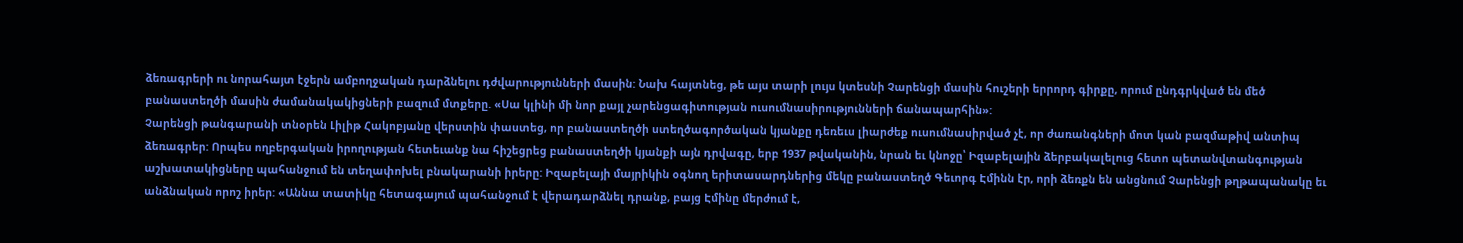ձեռագրերի ու նորահայտ էջերն ամբողջական դարձնելու դժվարությունների մասին: Նախ հայտնեց, թե այս տարի լույս կտեսնի Չարենցի մասին հուշերի երրորդ գիրքը, որում ընդգրկված են մեծ բանաստեղծի մասին ժամանակակիցների բազում մտքերը. «Սա կլինի մի նոր քայլ չարենցագիտության ուսումնասիրությունների ճանապարհին»:
Չարենցի թանգարանի տնօրեն Լիլիթ Հակոբյանը վերստին փաստեց, որ բանաստեղծի ստեղծագործական կյանքը դեռեւս լիարժեք ուսումնասիրված չէ, որ ժառանգների մոտ կան բազմաթիվ անտիպ ձեռագրեր: Որպես ողբերգական իրողության հետեւանք նա հիշեցրեց բանաստեղծի կյանքի այն դրվագը, երբ 1937 թվականին, նրան եւ կնոջը՝ Իզաբելային ձերբակալելուց հետո պետանվտանգության աշխատակիցները պահանջում են տեղափոխել բնակարանի իրերը: Իզաբելայի մայրիկին օգնող երիտասարդներից մեկը բանաստեղծ Գեւորգ Էմինն էր, որի ձեռքն են անցնում Չարենցի թղթապանակը եւ անձնական որոշ իրեր: «Աննա տատիկը հետագայում պահանջում է վերադարձնել դրանք, բայց Էմինը մերժում է,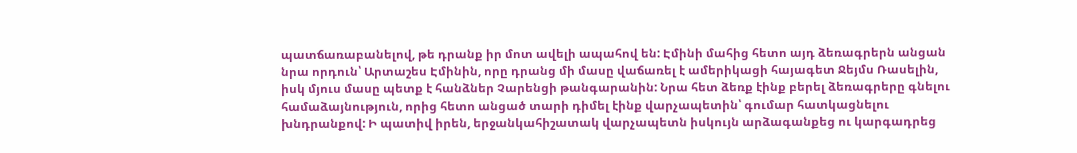պատճառաբանելով, թե դրանք իր մոտ ավելի ապահով են: Էմինի մահից հետո այդ ձեռագրերն անցան նրա որդուն՝ Արտաշես Էմինին, որը դրանց մի մասը վաճառել է ամերիկացի հայագետ Ջեյմս Ռասելին, իսկ մյուս մասը պետք է հանձներ Չարենցի թանգարանին: Նրա հետ ձեռք էինք բերել ձեռագրերը գնելու համաձայնություն, որից հետո անցած տարի դիմել էինք վարչապետին՝ գումար հատկացնելու խնդրանքով: Ի պատիվ իրեն, երջանկահիշատակ վարչապետն իսկույն արձագանքեց ու կարգադրեց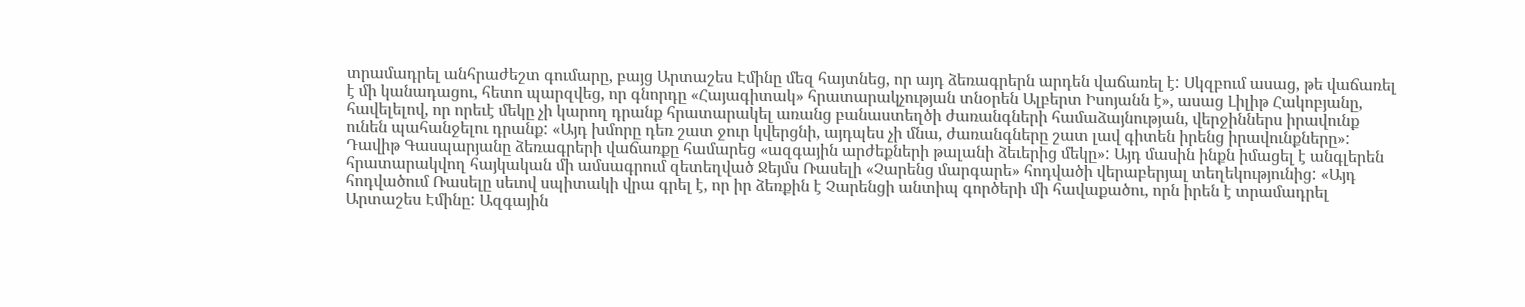տրամադրել անհրաժեշտ գումարը, բայց Արտաշես Էմինը մեզ հայտնեց, որ այդ ձեռագրերն արդեն վաճառել է: Սկզբում ասաց, թե վաճառել է մի կանադացու, հետո պարզվեց, որ գնորդը «Հայագիտակ» հրատարակչության տնօրեն Ալբերտ Իսոյանն է», ասաց Լիլիթ Հակոբյանը, հավելելով, որ որեւէ մեկը չի կարող դրանք հրատարակել առանց բանաստեղծի ժառանգների համաձայնության, վերջիններս իրավունք ունեն պահանջելու դրանք: «Այդ խմորը դեռ շատ ջուր կվերցնի, այդպես չի մնա, ժառանգները շատ լավ գիտեն իրենց իրավունքները»:
Դավիթ Գասպարյանը ձեռագրերի վաճառքը համարեց «ազգային արժեքների թալանի ձեւերից մեկը»: Այդ մասին ինքն իմացել է անգլերեն հրատարակվող հայկական մի ամսագրում զետեղված Ջեյմս Ռասելի «Չարենց մարգարե» հոդվածի վերաբերյալ տեղեկությունից: «Այդ հոդվածում Ռասելը սեւով սպիտակի վրա գրել է, որ իր ձեռքին է Չարենցի անտիպ գործերի մի հավաքածու, որն իրեն է տրամադրել Արտաշես Էմինը: Ազգային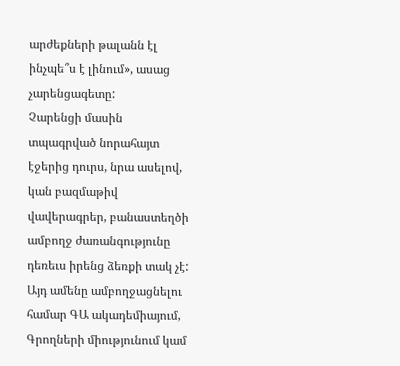արժեքների թալանն էլ ինչպե՞ս է լինում», ասաց չարենցագետը:
Չարենցի մասին տպագրված նորահայտ էջերից դուրս, նրա ասելով, կան բազմաթիվ վավերագրեր, բանաստեղծի ամբողջ ժառանգությունը դեռեւս իրենց ձեռքի տակ չէ: Այդ ամենը ամբողջացնելու համար ԳԱ ակադեմիայում, Գրողների միությունում կամ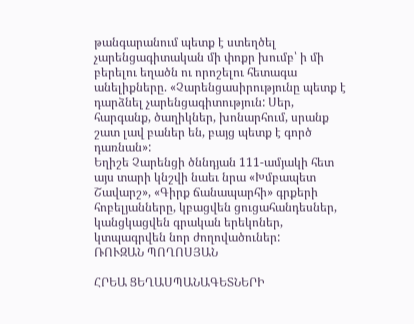թանգարանում պետք է ստեղծել չարենցագիտական մի փոքր խումբ՝ ի մի բերելու եղածն ու որոշելու հետագա անելիքները. «Չարենցասիրությունը պետք է դարձնել չարենցագիտություն: Սեր, հարգանք, ծաղիկներ, խոնարհում, սրանք շատ լավ բաներ են, բայց պետք է գործ դառնան»:
Եղիշե Չարենցի ծննդյան 111-ամյակի հետ այս տարի կնշվի նաեւ նրա «Խմբապետ Շավարշ», «Գիրք ճանապարհի» գրքերի հոբելյանները, կբացվեն ցուցահանդեսներ, կանցկացվեն գրական երեկոներ, կտպագրվեն նոր ժողովածուներ:
ՌՈՒԶԱՆ ՊՈՂՈՍՅԱՆ

ՀՐԵԱ ՑԵՂԱՍՊԱՆԱԳԵՏՆԵՐԻ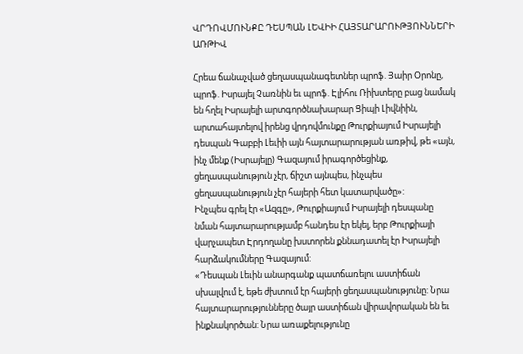ՎՐԴՈՎՄՈՒՆՔԸ ԴԵՍՊԱՆ ԼԵՎԻԻ ՀԱՅՏԱՐԱՐՈՒԹՅՈՒՆՆԵՐԻ ԱՌԹԻՎ

Հրեա ճանաչված ցեղասպանագետներ պրոֆ. Յաիր Օրոնը, պրոֆ. Իսրայել Չառնին եւ պրոֆ. Էլիհու Ռիխտերը բաց նամակ են հղել Իսրայելի արտգործնախարար Ցիպի Լիվնիին, արտահայտելով իրենց վրդովմունքը Թուրքիայում Իսրայելի դեսպան Գաբբի Լեւիի այն հայտարարության առթիվ, թե «այն, ինչ մենք (Իսրայելը) Գազայում իրագործեցինք, ցեղասպանություն չէր, ճիշտ այնպես, ինչպես ցեղասպանություն չէր հայերի հետ կատարվածը»:
Ինչպես գրել էր «Ազգը», Թուրքիայում Իսրայելի դեսպանը նման հայտարարությամբ հանդես էր եկել, երբ Թուրքիայի վարչապետ Էրդողանը խստորեն քննադատել էր Իսրայելի հարձակումները Գազայում:
«Դեսպան Լեւին անարգանք պատճառելու աստիճան սխալվում է, եթե ժխտում էր հայերի ցեղասպանությունը: Նրա հայտարարությունները ծայր աստիճան վիրավորական են եւ ինքնակործան: Նրա առաքելությունը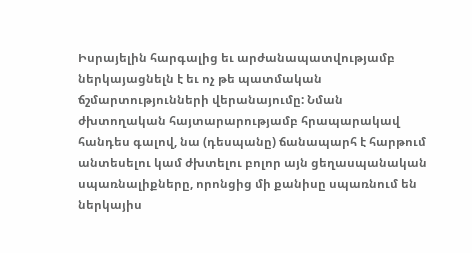Իսրայելին հարգալից եւ արժանապատվությամբ ներկայացնելն է եւ ոչ թե պատմական ճշմարտությունների վերանայումը: Նման ժխտողական հայտարարությամբ հրապարակավ հանդես գալով, նա (դեսպանը) ճանապարհ է հարթում անտեսելու կամ ժխտելու բոլոր այն ցեղասպանական սպառնալիքները, որոնցից մի քանիսը սպառնում են ներկայիս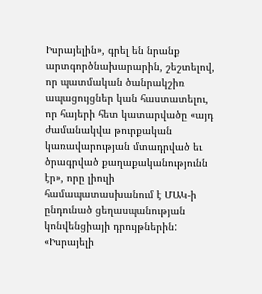Իսրայելին», գրել են նրանք արտգործնախարարին, շեշտելով, որ պատմական ծանրակշիռ ապացույցներ կան հաստատելու, որ հայերի հետ կատարվածը «այդ ժամանակվա թուրքական կառավարության մտադրված եւ ծրագրված քաղաքականությունն էր», որը լիուլի համապատասխանում է ՄԱԿ-ի ընդունած ցեղասպանության կոնվենցիայի դրույթներին:
«Իսրայելի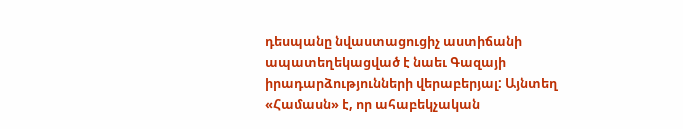դեսպանը նվաստացուցիչ աստիճանի ապատեղեկացված է նաեւ Գազայի իրադարձությունների վերաբերյալ: Այնտեղ «Համասն» է, որ ահաբեկչական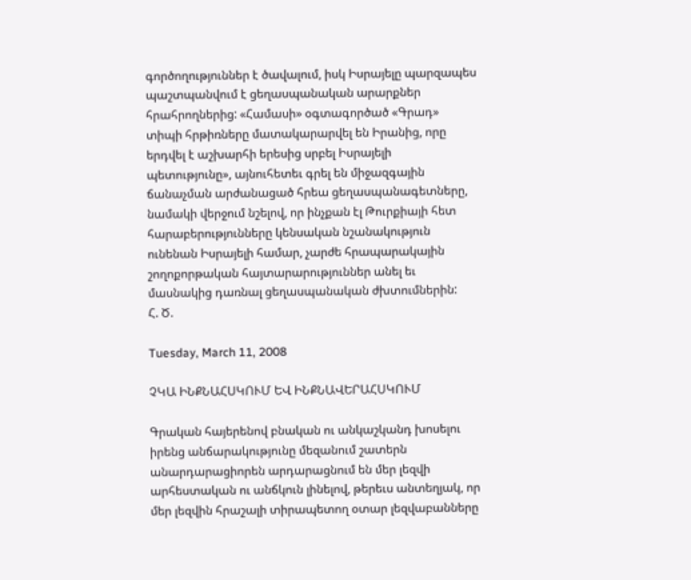գործողություններ է ծավալում, իսկ Իսրայելը պարզապես պաշտպանվում է ցեղասպանական արարքներ հրահրողներից: «Համասի» օգտագործած «Գրադ» տիպի հրթիռները մատակարարվել են Իրանից, որը երդվել է աշխարհի երեսից սրբել Իսրայելի պետությունը», այնուհետեւ գրել են միջազգային ճանաչման արժանացած հրեա ցեղասպանագետները, նամակի վերջում նշելով, որ ինչքան էլ Թուրքիայի հետ հարաբերությունները կենսական նշանակություն ունենան Իսրայելի համար, չարժե հրապարակային շողոքորթական հայտարարություններ անել եւ մասնակից դառնալ ցեղասպանական ժխտումներին:
Հ. Ծ.

Tuesday, March 11, 2008

ՉԿԱ ԻՆՔՆԱՀՍԿՈՒՄ ԵՎ ԻՆՔՆԱՎԵՐԱՀՍԿՈՒՄ

Գրական հայերենով բնական ու անկաշկանդ խոսելու իրենց անճարակությունը մեզանում շատերն անարդարացիորեն արդարացնում են մեր լեզվի արհեստական ու անճկուն լինելով, թերեւս անտեղյակ, որ մեր լեզվին հրաշալի տիրապետող օտար լեզվաբանները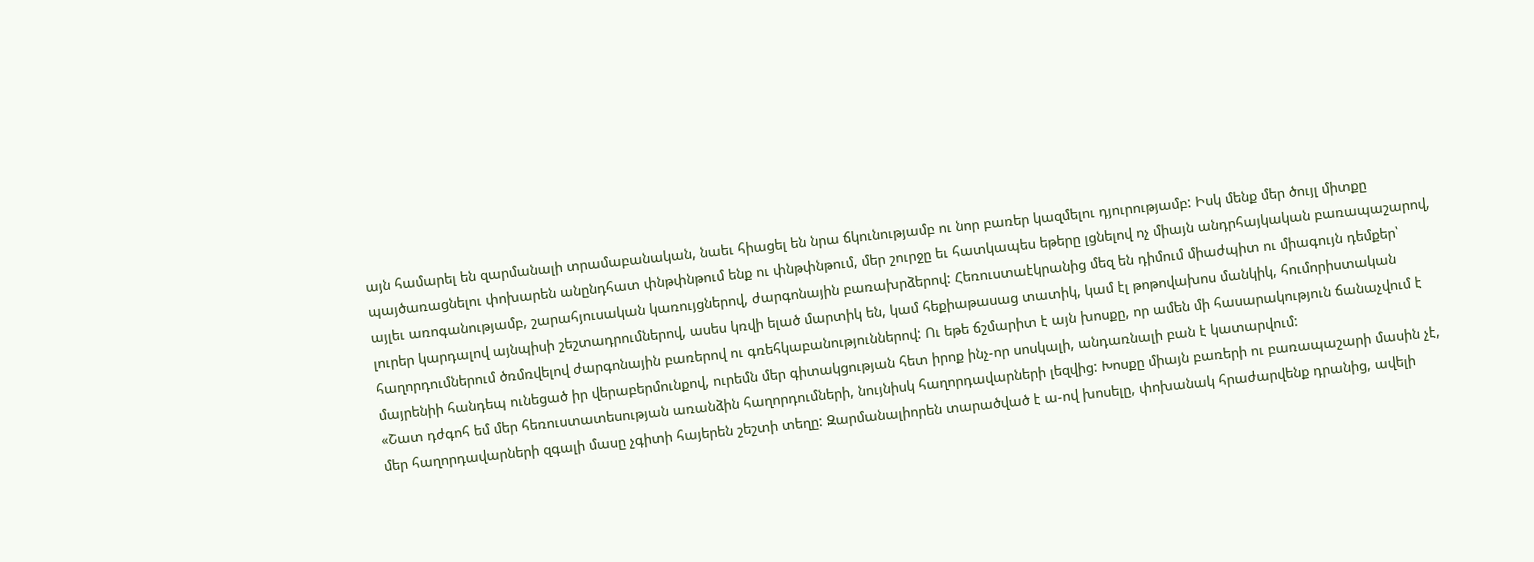այն համարել են զարմանալի տրամաբանական, նաեւ հիացել են նրա ճկունությամբ ու նոր բառեր կազմելու դյուրությամբ: Իսկ մենք մեր ծույլ միտքը պայծառացնելու փոխարեն անընդհատ փնթփնթում ենք ու փնթփնթում, մեր շուրջը եւ հատկապես եթերը լցնելով ոչ միայն անդրհայկական բառապաշարով, այլեւ առոգանությամբ, շարահյուսական կառույցներով, ժարգոնային բառախրձերով: Հեռուստաէկրանից մեզ են դիմում միաժպիտ ու միագույն դեմքեր՝ լուրեր կարդալով այնպիսի շեշտադրումներով, ասես կռվի ելած մարտիկ են, կամ հեքիաթասաց տատիկ, կամ էլ թոթովախոս մանկիկ, հումորիստական հաղորդումներում ծռմռվելով ժարգոնային բառերով ու գռեհկաբանություններով: Ու եթե ճշմարիտ է այն խոսքը, որ ամեն մի հասարակություն ճանաչվում է մայրենիի հանդեպ ունեցած իր վերաբերմունքով, ուրեմն մեր գիտակցության հետ իրոք ինչ-որ սոսկալի, անդառնալի բան է կատարվում:
«Շատ դժգոհ եմ մեր հեռուստատեսության առանձին հաղորդումների, նույնիսկ հաղորդավարների լեզվից: Խոսքը միայն բառերի ու բառապաշարի մասին չէ, մեր հաղորդավարների զգալի մասը չգիտի հայերեն շեշտի տեղը: Զարմանալիորեն տարածված է ա-ով խոսելը, փոխանակ հրաժարվենք դրանից, ավելի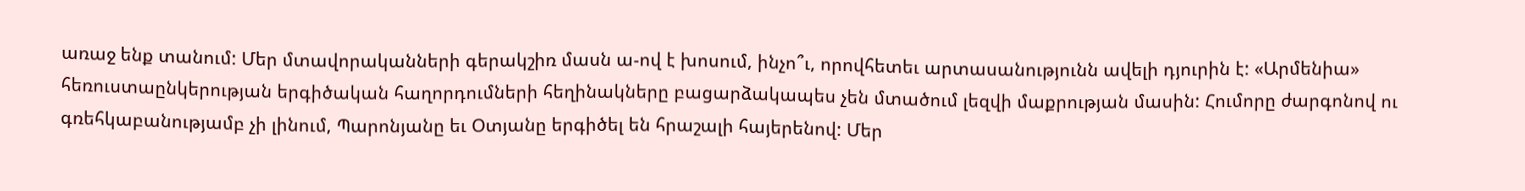առաջ ենք տանում: Մեր մտավորականների գերակշիռ մասն ա-ով է խոսում, ինչո՞ւ, որովհետեւ արտասանությունն ավելի դյուրին է: «Արմենիա» հեռուստաընկերության երգիծական հաղորդումների հեղինակները բացարձակապես չեն մտածում լեզվի մաքրության մասին: Հումորը ժարգոնով ու գռեհկաբանությամբ չի լինում, Պարոնյանը եւ Օտյանը երգիծել են հրաշալի հայերենով: Մեր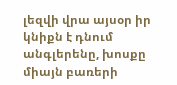լեզվի վրա այսօր իր կնիքն է դնում անգլերենը, խոսքը միայն բառերի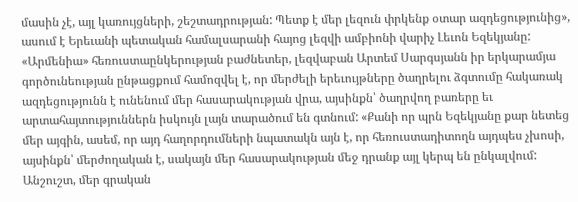մասին չէ, այլ կառույցների, շեշտադրության: Պետք է մեր լեզուն փրկենք օտար ազդեցությունից», ասում է Երեւանի պետական համալսարանի հայոց լեզվի ամբիոնի վարիչ Լեւոն Եզեկյանը:
«Արմենիա» հեռուստաընկերության բաժնետեր, լեզվաբան Արտեմ Սարգսյանն իր երկարամյա գործունեության ընթացքում համոզվել է, որ մերժելի երեւույթները ծաղրելու ձգտումը հակառակ ազդեցությունն է ունենում մեր հասարակության վրա, այսինքն՝ ծաղրվող բառերը եւ արտահայտություններն իսկույն լայն տարածում են գտնում: «Քանի որ պրն Եզեկյանը քար նետեց մեր այգին, ասեմ, որ այդ հաղորդումների նպատակն այն է, որ հեռուստադիտողն այդպես չխոսի, այսինքն՝ մերժողական է, սակայն մեր հասարակության մեջ դրանք այլ կերպ են ընկալվում: Անշուշտ, մեր գրական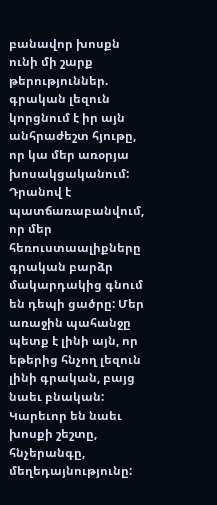բանավոր խոսքն ունի մի շարք թերություններ. գրական լեզուն կորցնում է իր այն անհրաժեշտ հյութը, որ կա մեր առօրյա խոսակցականում: Դրանով է պատճառաբանվում, որ մեր հեռուստաալիքները գրական բարձր մակարդակից գնում են դեպի ցածրը: Մեր առաջին պահանջը պետք է լինի այն, որ եթերից հնչող լեզուն լինի գրական, բայց նաեւ բնական: Կարեւոր են նաեւ խոսքի շեշտը, հնչերանգը, մեղեդայնությունը: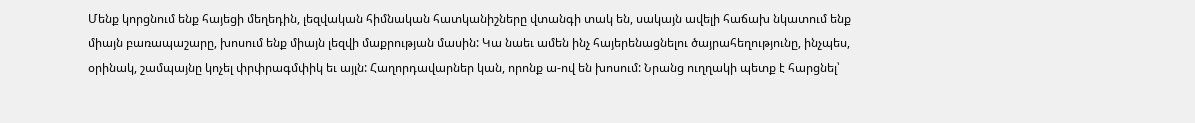Մենք կորցնում ենք հայեցի մեղեդին, լեզվական հիմնական հատկանիշները վտանգի տակ են, սակայն ավելի հաճախ նկատում ենք միայն բառապաշարը, խոսում ենք միայն լեզվի մաքրության մասին: Կա նաեւ ամեն ինչ հայերենացնելու ծայրահեղությունը, ինչպես, օրինակ, շամպայնը կոչել փրփրագմփիկ եւ այլն: Հաղորդավարներ կան, որոնք ա-ով են խոսում: Նրանց ուղղակի պետք է հարցնել՝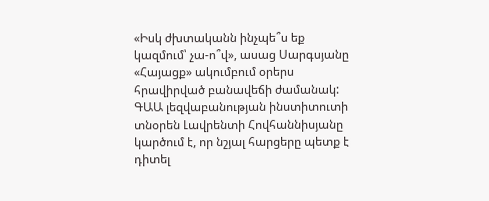«Իսկ ժխտականն ինչպե՞ս եք կազմում՝ չա-ո՞վ», ասաց Սարգսյանը «Հայացք» ակումբում օրերս հրավիրված բանավեճի ժամանակ:
ԳԱԱ լեզվաբանության ինստիտուտի տնօրեն Լավրենտի Հովհաննիսյանը կարծում է, որ նշյալ հարցերը պետք է դիտել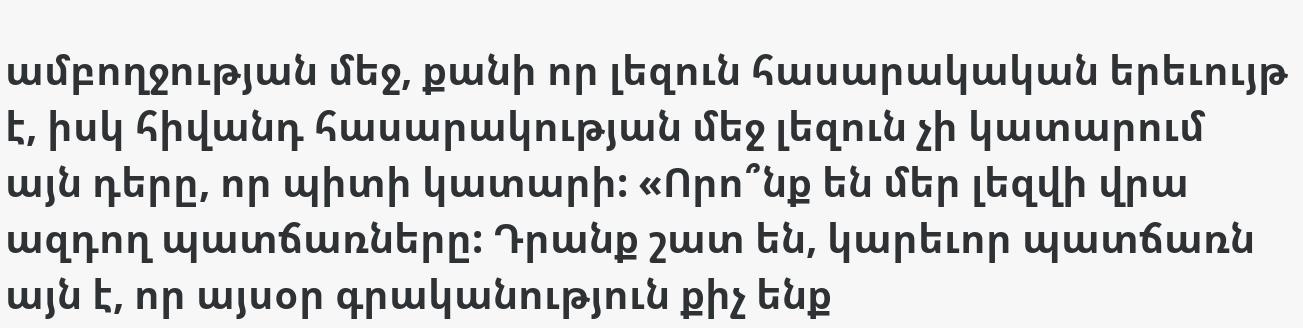ամբողջության մեջ, քանի որ լեզուն հասարակական երեւույթ է, իսկ հիվանդ հասարակության մեջ լեզուն չի կատարում այն դերը, որ պիտի կատարի: «Որո՞նք են մեր լեզվի վրա ազդող պատճառները: Դրանք շատ են, կարեւոր պատճառն այն է, որ այսօր գրականություն քիչ ենք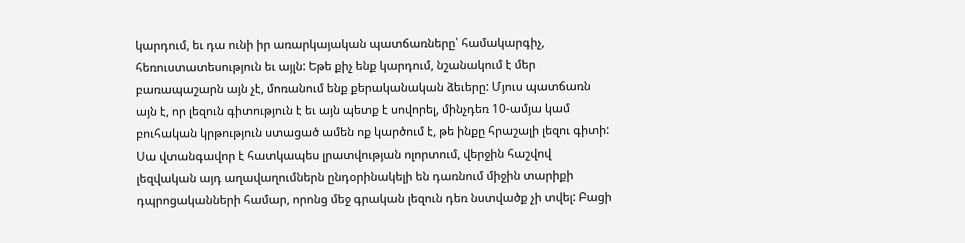կարդում, եւ դա ունի իր առարկայական պատճառները՝ համակարգիչ, հեռուստատեսություն եւ այլն: Եթե քիչ ենք կարդում, նշանակում է մեր բառապաշարն այն չէ, մոռանում ենք քերականական ձեւերը: Մյուս պատճառն այն է, որ լեզուն գիտություն է եւ այն պետք է սովորել, մինչդեռ 10-ամյա կամ բուհական կրթություն ստացած ամեն ոք կարծում է, թե ինքը հրաշալի լեզու գիտի: Սա վտանգավոր է հատկապես լրատվության ոլորտում, վերջին հաշվով լեզվական այդ աղավաղումներն ընդօրինակելի են դառնում միջին տարիքի դպրոցականների համար, որոնց մեջ գրական լեզուն դեռ նստվածք չի տվել: Բացի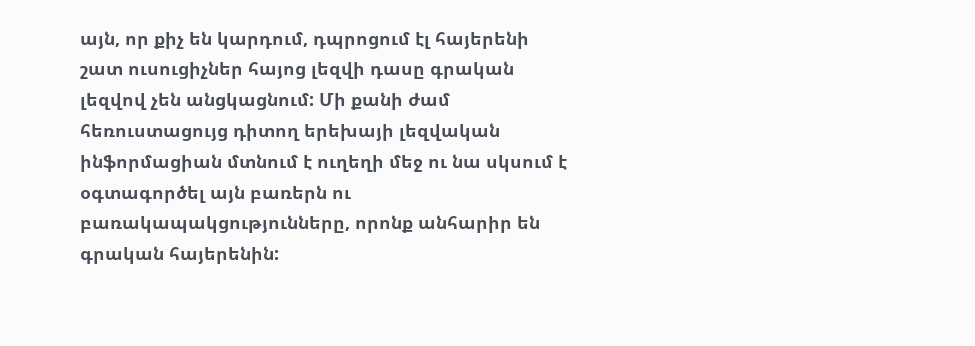այն, որ քիչ են կարդում, դպրոցում էլ հայերենի շատ ուսուցիչներ հայոց լեզվի դասը գրական լեզվով չեն անցկացնում: Մի քանի ժամ հեռուստացույց դիտող երեխայի լեզվական ինֆորմացիան մտնում է ուղեղի մեջ ու նա սկսում է օգտագործել այն բառերն ու բառակապակցությունները, որոնք անհարիր են գրական հայերենին: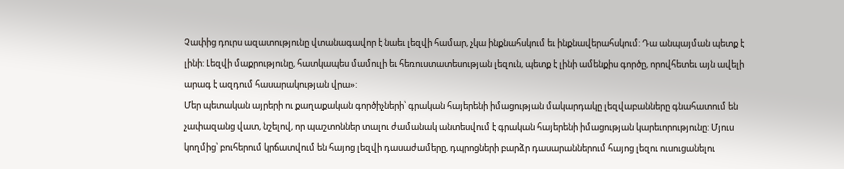Չափից դուրս ազատությունը վտանագավոր է նաեւ լեզվի համար, չկա ինքնահսկում եւ ինքնավերահսկում: Դա անպայման պետք է լինի: Լեզվի մաքրությունը, հատկապես մամուլի եւ հեռուստատեսության լեզուն, պետք է լինի ամենքիս գործը, որովհետեւ այն ավելի արագ է ազդում հասարակության վրա»:
Մեր պետական այրերի ու քաղաքական գործիչների՝ գրական հայերենի իմացության մակարդակը լեզվաբանները գնահատում են չափազանց վատ, նշելով, որ պաշտոններ տալու ժամանակ անտեսվում է գրական հայերենի իմացության կարեւորությունը: Մյուս կողմից՝ բուհերում կրճատվում են հայոց լեզվի դասաժամերը, դպրոցների բարձր դասարաններում հայոց լեզու ուսուցանելու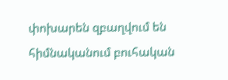փոխարեն զբաղվում են հիմնականում բուհական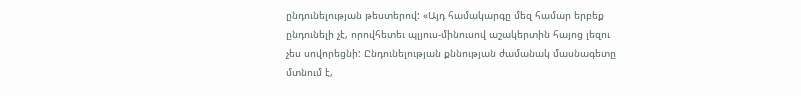ընդունելության թեստերով: «Այդ համակարգը մեզ համար երբեք ընդունելի չէ, որովհետեւ պլյուս-մինուսով աշակերտին հայոց լեզու չես սովորեցնի: Ընդունելության քննության ժամանակ մասնագետը մտնում է,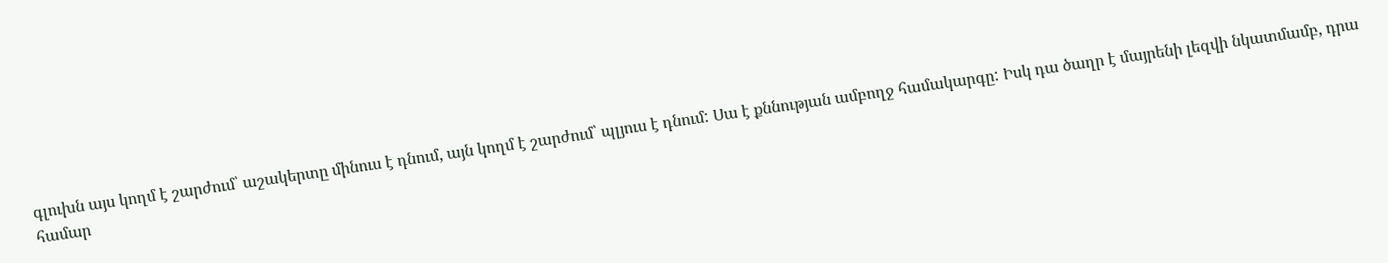գլուխն այս կողմ է շարժում՝ աշակերտը մինուս է դնում, այն կողմ է շարժում՝ պլյուս է դնում: Սա է քննության ամբողջ համակարգը: Իսկ դա ծաղր է մայրենի լեզվի նկատմամբ, դրա համար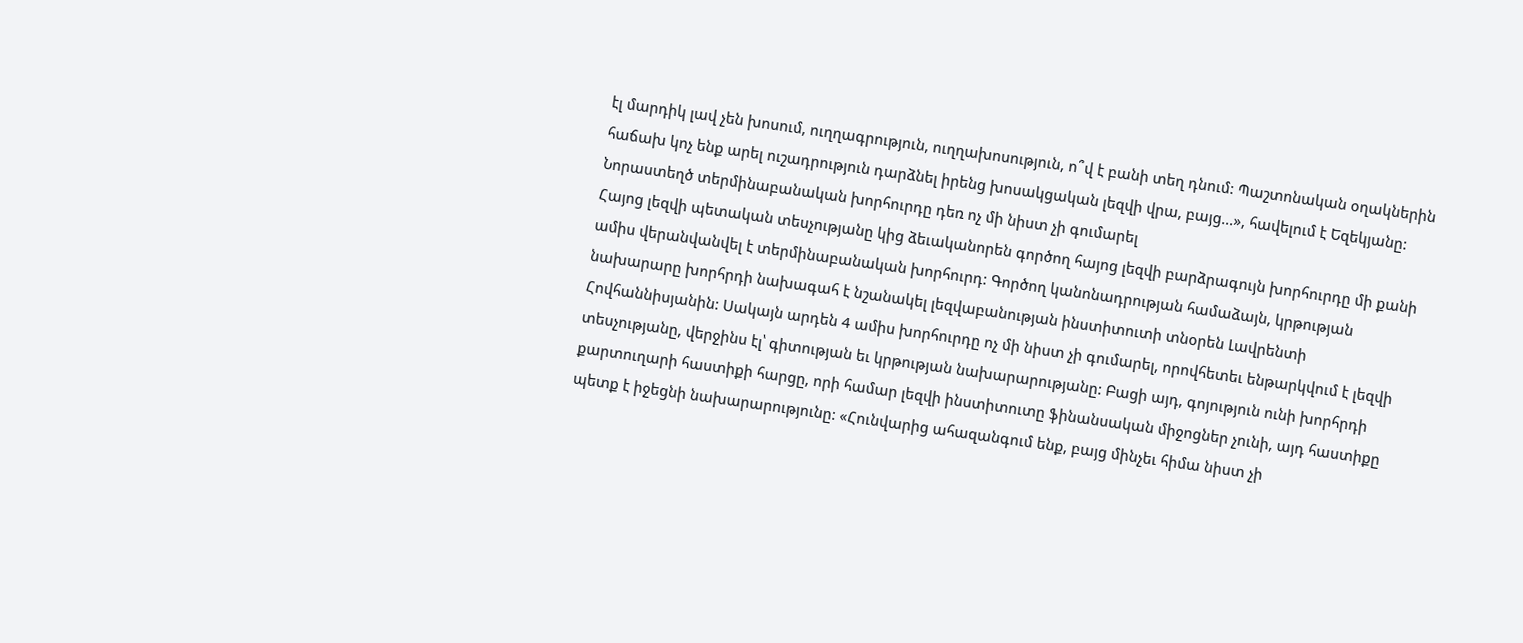էլ մարդիկ լավ չեն խոսում, ուղղագրություն, ուղղախոսություն, ո՞վ է բանի տեղ դնում: Պաշտոնական օղակներին հաճախ կոչ ենք արել ուշադրություն դարձնել իրենց խոսակցական լեզվի վրա, բայց...», հավելում է Եզեկյանը:
Նորաստեղծ տերմինաբանական խորհուրդը դեռ ոչ մի նիստ չի գումարել
Հայոց լեզվի պետական տեսչությանը կից ձեւականորեն գործող հայոց լեզվի բարձրագույն խորհուրդը մի քանի ամիս վերանվանվել է տերմինաբանական խորհուրդ: Գործող կանոնադրության համաձայն, կրթության նախարարը խորհրդի նախագահ է նշանակել լեզվաբանության ինստիտուտի տնօրեն Լավրենտի Հովհաննիսյանին: Սակայն արդեն 4 ամիս խորհուրդը ոչ մի նիստ չի գումարել, որովհետեւ ենթարկվում է լեզվի տեսչությանը, վերջինս էլ՝ գիտության եւ կրթության նախարարությանը: Բացի այդ, գոյություն ունի խորհրդի քարտուղարի հաստիքի հարցը, որի համար լեզվի ինստիտուտը ֆինանսական միջոցներ չունի, այդ հաստիքը պետք է իջեցնի նախարարությունը: «Հունվարից ահազանգում ենք, բայց մինչեւ հիմա նիստ չի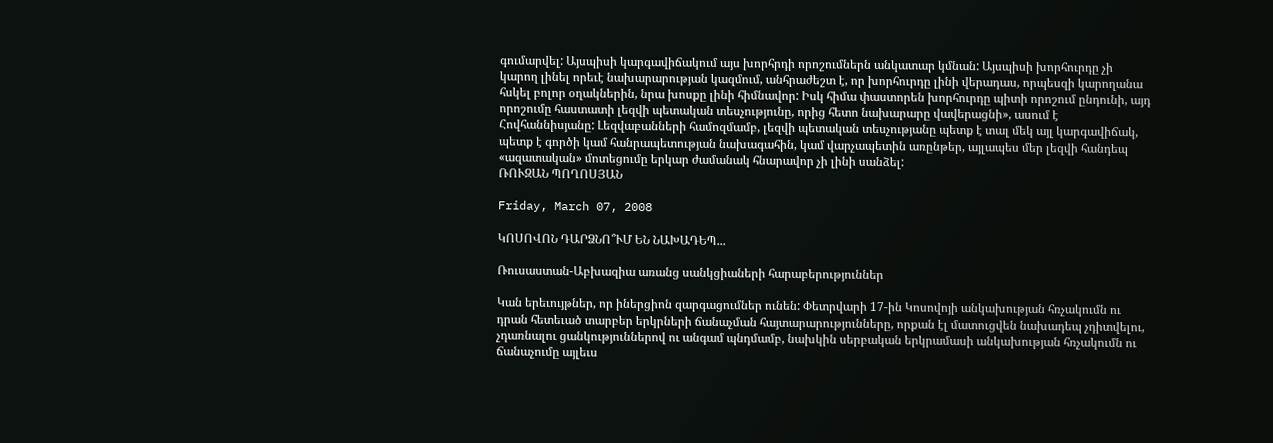գումարվել: Այսպիսի կարգավիճակում այս խորհրդի որոշումներն անկատար կմնան: Այսպիսի խորհուրդը չի կարող լինել որեւէ նախարարության կազմում, անհրաժեշտ է, որ խորհուրդը լինի վերադաս, որպեսզի կարողանա հսկել բոլոր օղակներին, նրա խոսքը լինի հիմնավոր: Իսկ հիմա փաստորեն խորհուրդը պիտի որոշում ընդունի, այդ որոշումը հաստատի լեզվի պետական տեսչությունը, որից հետո նախարարը վավերացնի», ասում է Հովհաննիսյանը: Լեզվաբանների համոզմամբ, լեզվի պետական տեսչությանը պետք է տալ մեկ այլ կարգավիճակ, պետք է գործի կամ հանրապետության նախագահին, կամ վարչապետին առընթեր, այլապես մեր լեզվի հանդեպ «ազատական» մոտեցումը երկար ժամանակ հնարավոր չի լինի սանձել:
ՌՈՒԶԱՆ ՊՈՂՈՍՅԱՆ

Friday, March 07, 2008

ԿՈՍՈՎՈՆ ԴԱՐՁՆՈ՞ՒՄ ԵՆ ՆԱԽԱԴԵՊ...

Ռուսաստան-Աբխազիա առանց սանկցիաների հարաբերություններ

Կան երեւույթներ, որ իներցիոն զարգացումներ ունեն: Փետրվարի 17-ին Կոսովոյի անկախության հռչակումն ու դրան հետեւած տարբեր երկրների ճանաչման հայտարարությունները, որքան էլ մատուցվեն նախադեպ չդիտվելու, չդառնալու ցանկություններով ու անգամ պնդմամբ, նախկին սերբական երկրամասի անկախության հռչակումն ու ճանաչումը այլեւս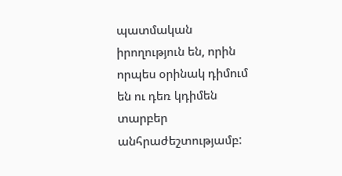պատմական իրողություն են, որին որպես օրինակ դիմում են ու դեռ կդիմեն տարբեր անհրաժեշտությամբ: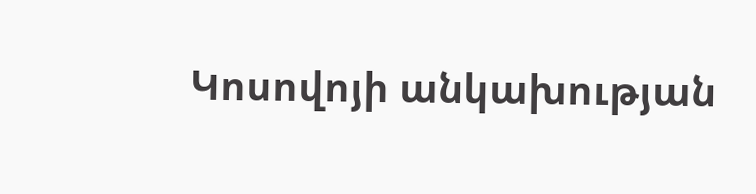Կոսովոյի անկախության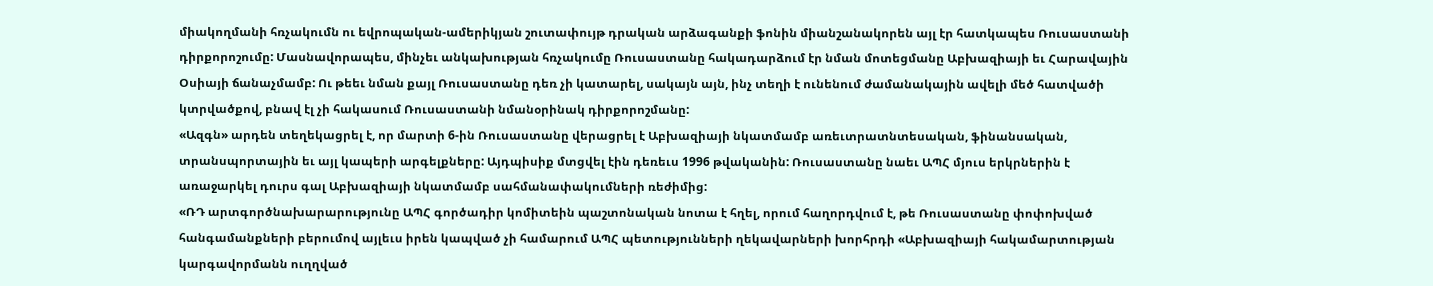միակողմանի հռչակումն ու եվրոպական-ամերիկյան շուտափույթ դրական արձագանքի ֆոնին միանշանակորեն այլ էր հատկապես Ռուսաստանի դիրքորոշումը: Մասնավորապես, մինչեւ անկախության հռչակումը Ռուսաստանը հակադարձում էր նման մոտեցմանը Աբխազիայի եւ Հարավային Օսիայի ճանաչմամբ: Ու թեեւ նման քայլ Ռուսաստանը դեռ չի կատարել, սակայն այն, ինչ տեղի է ունենում ժամանակային ավելի մեծ հատվածի կտրվածքով, բնավ էլ չի հակասում Ռուսաստանի նմանօրինակ դիրքորոշմանը:
«Ազգն» արդեն տեղեկացրել է, որ մարտի 6-ին Ռուսաստանը վերացրել է Աբխազիայի նկատմամբ առեւտրատնտեսական, ֆինանսական, տրանսպորտային եւ այլ կապերի արգելքները: Այդպիսիք մտցվել էին դեռեւս 1996 թվականին: Ռուսաստանը նաեւ ԱՊՀ մյուս երկրներին է առաջարկել դուրս գալ Աբխազիայի նկատմամբ սահմանափակումների ռեժիմից:
«ՌԴ արտգործնախարարությունը ԱՊՀ գործադիր կոմիտեին պաշտոնական նոտա է հղել, որում հաղորդվում է, թե Ռուսաստանը փոփոխված հանգամանքների բերումով այլեւս իրեն կապված չի համարում ԱՊՀ պետությունների ղեկավարների խորհրդի «Աբխազիայի հակամարտության կարգավորմանն ուղղված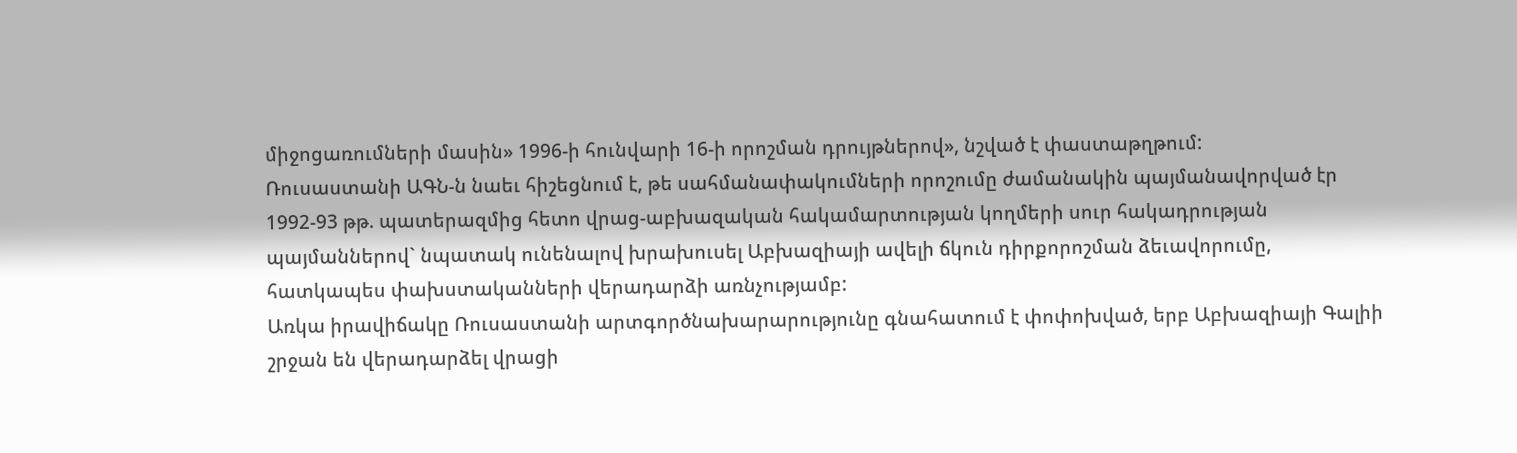միջոցառումների մասին» 1996-ի հունվարի 16-ի որոշման դրույթներով», նշված է փաստաթղթում:
Ռուսաստանի ԱԳՆ-ն նաեւ հիշեցնում է, թե սահմանափակումների որոշումը ժամանակին պայմանավորված էր 1992-93 թթ. պատերազմից հետո վրաց-աբխազական հակամարտության կողմերի սուր հակադրության պայմաններով` նպատակ ունենալով խրախուսել Աբխազիայի ավելի ճկուն դիրքորոշման ձեւավորումը, հատկապես փախստականների վերադարձի առնչությամբ:
Առկա իրավիճակը Ռուսաստանի արտգործնախարարությունը գնահատում է փոփոխված, երբ Աբխազիայի Գալիի շրջան են վերադարձել վրացի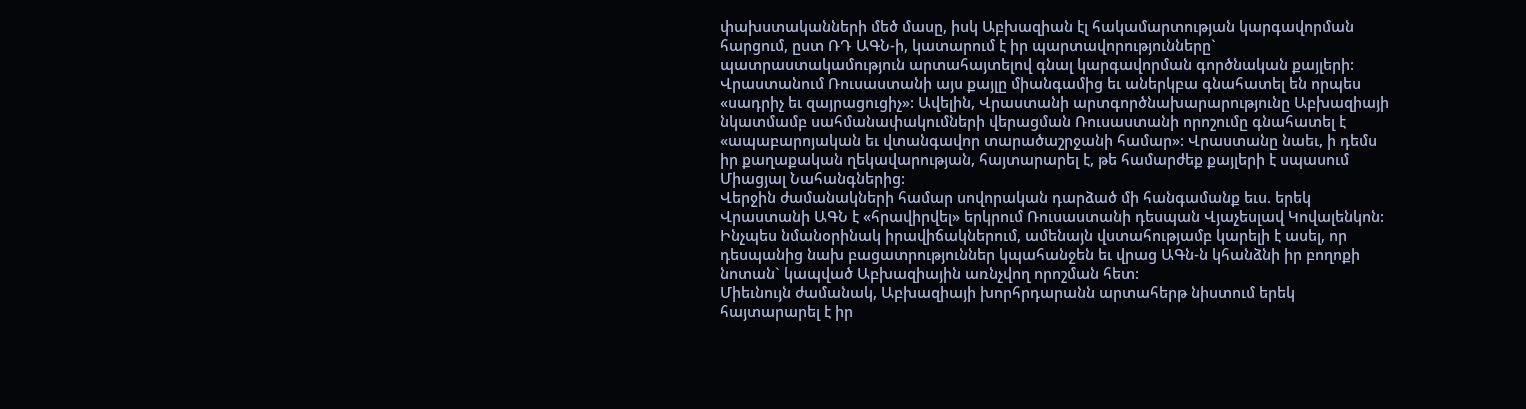փախստականների մեծ մասը, իսկ Աբխազիան էլ հակամարտության կարգավորման հարցում, ըստ ՌԴ ԱԳՆ-ի, կատարում է իր պարտավորությունները` պատրաստակամություն արտահայտելով գնալ կարգավորման գործնական քայլերի:
Վրաստանում Ռուսաստանի այս քայլը միանգամից եւ աներկբա գնահատել են որպես «սադրիչ եւ զայրացուցիչ»: Ավելին, Վրաստանի արտգործնախարարությունը Աբխազիայի նկատմամբ սահմանափակումների վերացման Ռուսաստանի որոշումը գնահատել է «ապաբարոյական եւ վտանգավոր տարածաշրջանի համար»: Վրաստանը նաեւ, ի դեմս իր քաղաքական ղեկավարության, հայտարարել է, թե համարժեք քայլերի է սպասում Միացյալ Նահանգներից:
Վերջին ժամանակների համար սովորական դարձած մի հանգամանք եւս. երեկ Վրաստանի ԱԳՆ է «հրավիրվել» երկրում Ռուսաստանի դեսպան Վյաչեսլավ Կովալենկոն: Ինչպես նմանօրինակ իրավիճակներում, ամենայն վստահությամբ կարելի է ասել, որ դեսպանից նախ բացատրություններ կպահանջեն եւ վրաց ԱԳն-ն կհանձնի իր բողոքի նոտան` կապված Աբխազիային առնչվող որոշման հետ:
Միեւնույն ժամանակ, Աբխազիայի խորհրդարանն արտահերթ նիստում երեկ հայտարարել է իր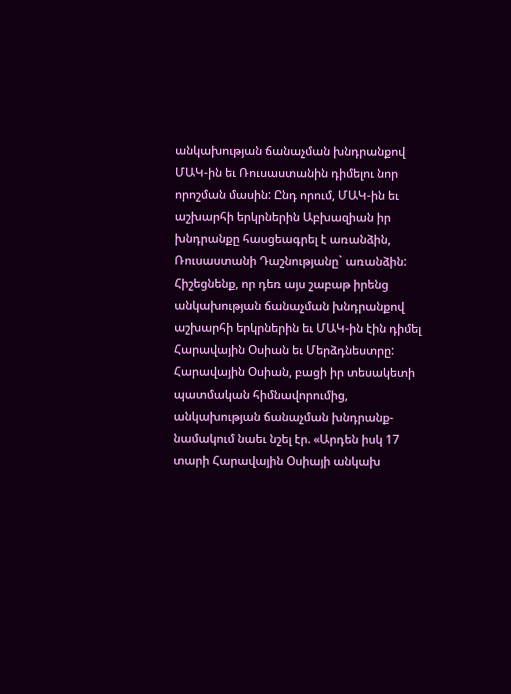անկախության ճանաչման խնդրանքով ՄԱԿ-ին եւ Ռուսաստանին դիմելու նոր որոշման մասին: Ընդ որում, ՄԱԿ-ին եւ աշխարհի երկրներին Աբխազիան իր խնդրանքը հասցեագրել է առանձին, Ռուսաստանի Դաշնությանը` առանձին: Հիշեցնենք, որ դեռ այս շաբաթ իրենց անկախության ճանաչման խնդրանքով աշխարհի երկրներին եւ ՄԱԿ-ին էին դիմել Հարավային Օսիան եւ Մերձդնեստրը: Հարավային Օսիան, բացի իր տեսակետի պատմական հիմնավորումից, անկախության ճանաչման խնդրանք-նամակում նաեւ նշել էր. «Արդեն իսկ 17 տարի Հարավային Օսիայի անկախ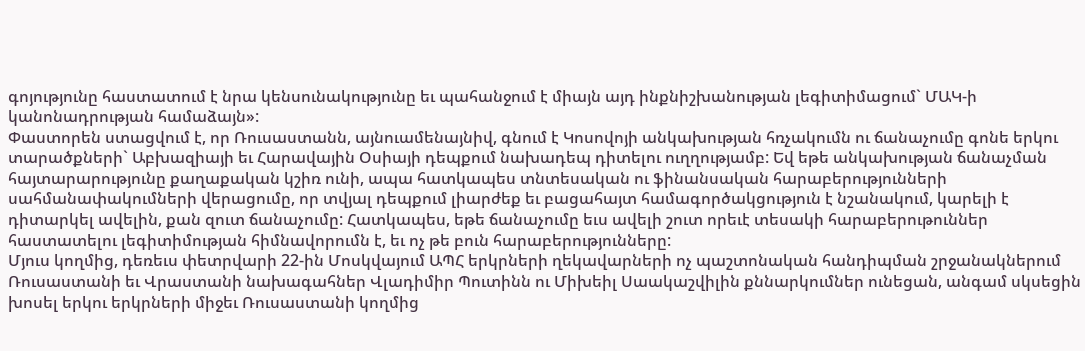գոյությունը հաստատում է նրա կենսունակությունը եւ պահանջում է միայն այդ ինքնիշխանության լեգիտիմացում` ՄԱԿ-ի կանոնադրության համաձայն»:
Փաստորեն ստացվում է, որ Ռուսաստանն, այնուամենայնիվ, գնում է Կոսովոյի անկախության հռչակումն ու ճանաչումը գոնե երկու տարածքների` Աբխազիայի եւ Հարավային Օսիայի դեպքում նախադեպ դիտելու ուղղությամբ: Եվ եթե անկախության ճանաչման հայտարարությունը քաղաքական կշիռ ունի, ապա հատկապես տնտեսական ու ֆինանսական հարաբերությունների սահմանափակումների վերացումը, որ տվյալ դեպքում լիարժեք եւ բացահայտ համագործակցություն է նշանակում, կարելի է դիտարկել ավելին, քան զուտ ճանաչումը: Հատկապես, եթե ճանաչումը եւս ավելի շուտ որեւէ տեսակի հարաբերութուններ հաստատելու լեգիտիմության հիմնավորումն է, եւ ոչ թե բուն հարաբերությունները:
Մյուս կողմից, դեռեւս փետրվարի 22-ին Մոսկվայում ԱՊՀ երկրների ղեկավարների ոչ պաշտոնական հանդիպման շրջանակներում Ռուսաստանի եւ Վրաստանի նախագահներ Վլադիմիր Պուտինն ու Միխեիլ Սաակաշվիլին քննարկումներ ունեցան, անգամ սկսեցին խոսել երկու երկրների միջեւ Ռուսաստանի կողմից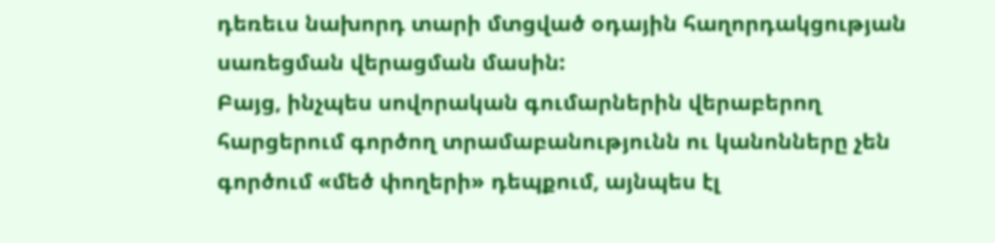դեռեւս նախորդ տարի մտցված օդային հաղորդակցության սառեցման վերացման մասին:
Բայց, ինչպես սովորական գումարներին վերաբերող հարցերում գործող տրամաբանությունն ու կանոնները չեն գործում «մեծ փողերի» դեպքում, այնպես էլ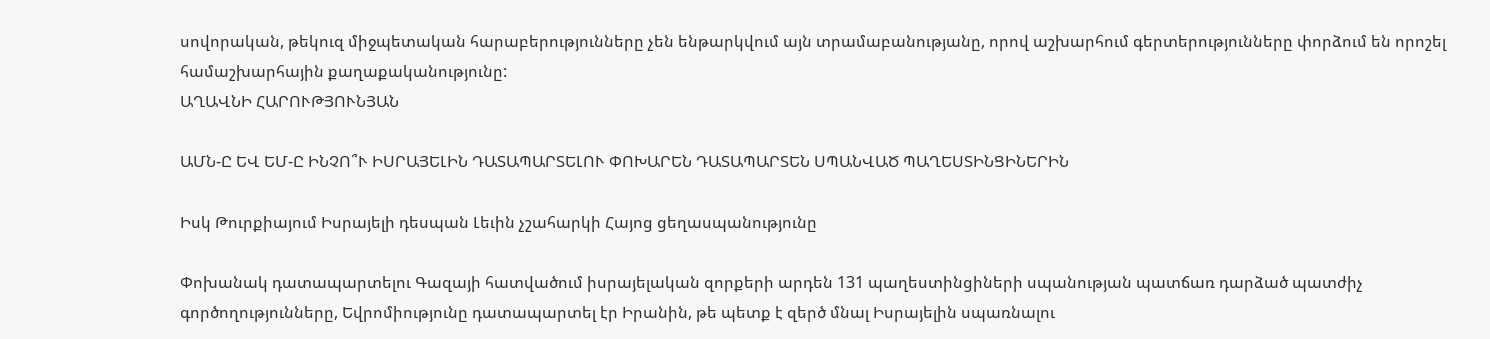սովորական, թեկուզ միջպետական հարաբերությունները չեն ենթարկվում այն տրամաբանությանը, որով աշխարհում գերտերությունները փորձում են որոշել համաշխարհային քաղաքականությունը:
ԱՂԱՎՆԻ ՀԱՐՈՒԹՅՈՒՆՅԱՆ

ԱՄՆ-Ը ԵՎ ԵՄ-Ը ԻՆՉՈ՞Ւ ԻՍՐԱՅԵԼԻՆ ԴԱՏԱՊԱՐՏԵԼՈՒ ՓՈԽԱՐԵՆ ԴԱՏԱՊԱՐՏԵՆ ՍՊԱՆՎԱԾ ՊԱՂԵՍՏԻՆՑԻՆԵՐԻՆ

Իսկ Թուրքիայում Իսրայելի դեսպան Լեւին չշահարկի Հայոց ցեղասպանությունը

Փոխանակ դատապարտելու Գազայի հատվածում իսրայելական զորքերի արդեն 131 պաղեստինցիների սպանության պատճառ դարձած պատժիչ գործողությունները, Եվրոմիությունը դատապարտել էր Իրանին, թե պետք է զերծ մնալ Իսրայելին սպառնալու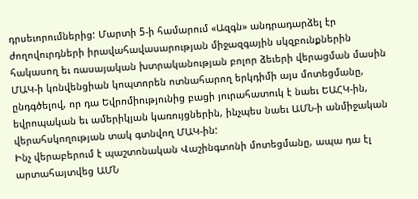դրսեւորումներից: Մարտի 5-ի համարում «Ազգն» անդրադարձել էր ժողովուրդների իրավահավասարության միջազգային սկզբունքներին հակասող եւ ռասայական խտրականության բոլոր ձեւերի վերացման մասին ՄԱԿ-ի կոնվենցիան կոպտորեն ոտնահարող երկդիմի այս մոտեցմանը, ընդգծելով, որ դա Եվրոմիությունից բացի յուրահատուկ է նաեւ ԵԱՀԿ-ին, եվրոպական եւ ամերիկյան կառույցներին, ինչպես նաեւ ԱՄՆ-ի անմիջական վերահսկողության տակ գտնվող ՄԱԿ-ին:
Ինչ վերաբերում է պաշտոնական Վաշինգտոնի մոտեցմանը, ապա դա էլ արտահայտվեց ԱՄՆ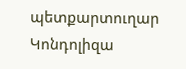պետքարտուղար Կոնդոլիզա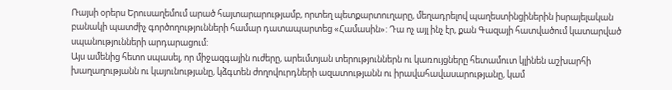Ռայսի օրերս Երուսաղեմում արած հայտարարությամբ, որտեղ պետքարտուղարը, մեղադրելով պաղեստինցիներին իսրայելական բանակի պատժիչ գործողությունների համար դատապարտեց «Համասին»: Դա ոչ այլ ինչ էր, քան Գազայի հատվածում կատարված սպանությունների արդարացում:
Այս ամենից հետո սպասել, որ միջազգային ուժերը, արեւմտյան տերություններն ու կառույցները հետամուտ կլինեն աշխարհի խաղաղությանն ու կայունությանը, կձգտեն ժողովուրդների ազատությանն ու իրավահավասարությանը, կամ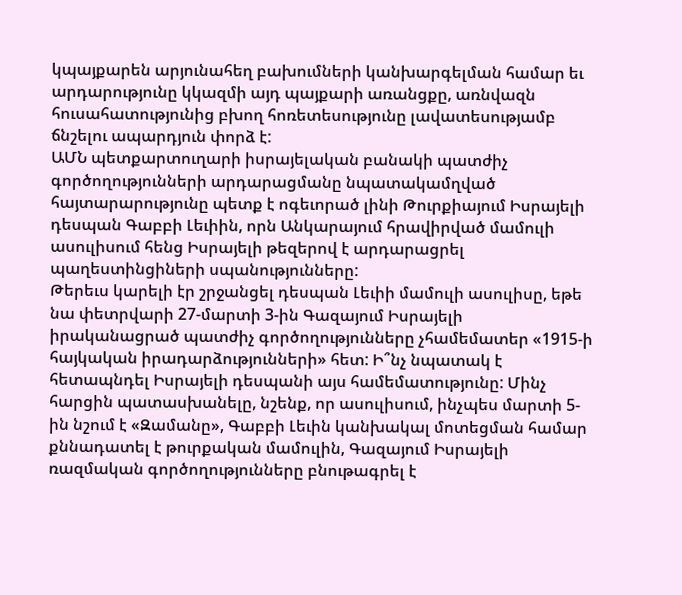կպայքարեն արյունահեղ բախումների կանխարգելման համար եւ արդարությունը կկազմի այդ պայքարի առանցքը, առնվազն հուսահատությունից բխող հոռետեսությունը լավատեսությամբ ճնշելու ապարդյուն փորձ է:
ԱՄՆ պետքարտուղարի իսրայելական բանակի պատժիչ գործողությունների արդարացմանը նպատակամղված հայտարարությունը պետք է ոգեւորած լինի Թուրքիայում Իսրայելի դեսպան Գաբբի Լեւիին, որն Անկարայում հրավիրված մամուլի ասուլիսում հենց Իսրայելի թեզերով է արդարացրել պաղեստինցիների սպանությունները:
Թերեւս կարելի էր շրջանցել դեսպան Լեւիի մամուլի ասուլիսը, եթե նա փետրվարի 27-մարտի 3-ին Գազայում Իսրայելի իրականացրած պատժիչ գործողությունները չհամեմատեր «1915-ի հայկական իրադարձությունների» հետ: Ի՞նչ նպատակ է հետապնդել Իսրայելի դեսպանի այս համեմատությունը: Մինչ հարցին պատասխանելը, նշենք, որ ասուլիսում, ինչպես մարտի 5-ին նշում է «Զամանը», Գաբբի Լեւին կանխակալ մոտեցման համար քննադատել է թուրքական մամուլին, Գազայում Իսրայելի ռազմական գործողությունները բնութագրել է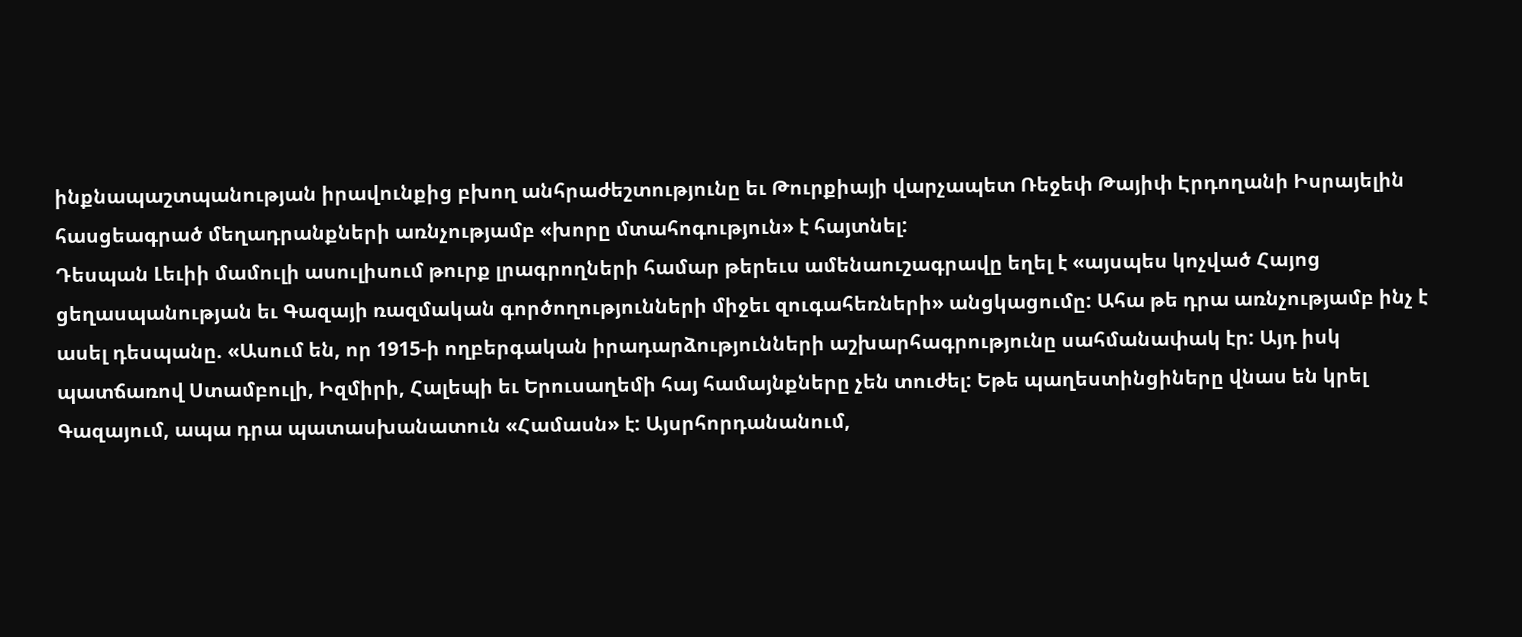ինքնապաշտպանության իրավունքից բխող անհրաժեշտությունը եւ Թուրքիայի վարչապետ Ռեջեփ Թայիփ Էրդողանի Իսրայելին հասցեագրած մեղադրանքների առնչությամբ «խորը մտահոգություն» է հայտնել:
Դեսպան Լեւիի մամուլի ասուլիսում թուրք լրագրողների համար թերեւս ամենաուշագրավը եղել է «այսպես կոչված Հայոց ցեղասպանության եւ Գազայի ռազմական գործողությունների միջեւ զուգահեռների» անցկացումը: Ահա թե դրա առնչությամբ ինչ է ասել դեսպանը. «Ասում են, որ 1915-ի ողբերգական իրադարձությունների աշխարհագրությունը սահմանափակ էր: Այդ իսկ պատճառով Ստամբուլի, Իզմիրի, Հալեպի եւ Երուսաղեմի հայ համայնքները չեն տուժել: Եթե պաղեստինցիները վնաս են կրել Գազայում, ապա դրա պատասխանատուն «Համասն» է: Այսրհորդանանում,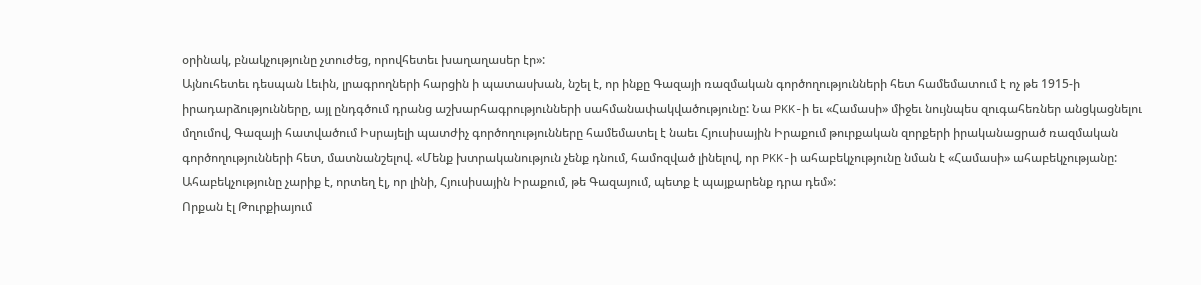օրինակ, բնակչությունը չտուժեց, որովհետեւ խաղաղասեր էր»:
Այնուհետեւ դեսպան Լեւին, լրագրողների հարցին ի պատասխան, նշել է, որ ինքը Գազայի ռազմական գործողությունների հետ համեմատում է ոչ թե 1915-ի իրադարձությունները, այլ ընդգծում դրանց աշխարհագրությունների սահմանափակվածությունը: Նա PKK-ի եւ «Համասի» միջեւ նույնպես զուգահեռներ անցկացնելու մղումով, Գազայի հատվածում Իսրայելի պատժիչ գործողությունները համեմատել է նաեւ Հյուսիսային Իրաքում թուրքական զորքերի իրականացրած ռազմական գործողությունների հետ, մատնանշելով. «Մենք խտրականություն չենք դնում, համոզված լինելով, որ PKK-ի ահաբեկչությունը նման է «Համասի» ահաբեկչությանը: Ահաբեկչությունը չարիք է, որտեղ էլ, որ լինի, Հյուսիսային Իրաքում, թե Գազայում, պետք է պայքարենք դրա դեմ»:
Որքան էլ Թուրքիայում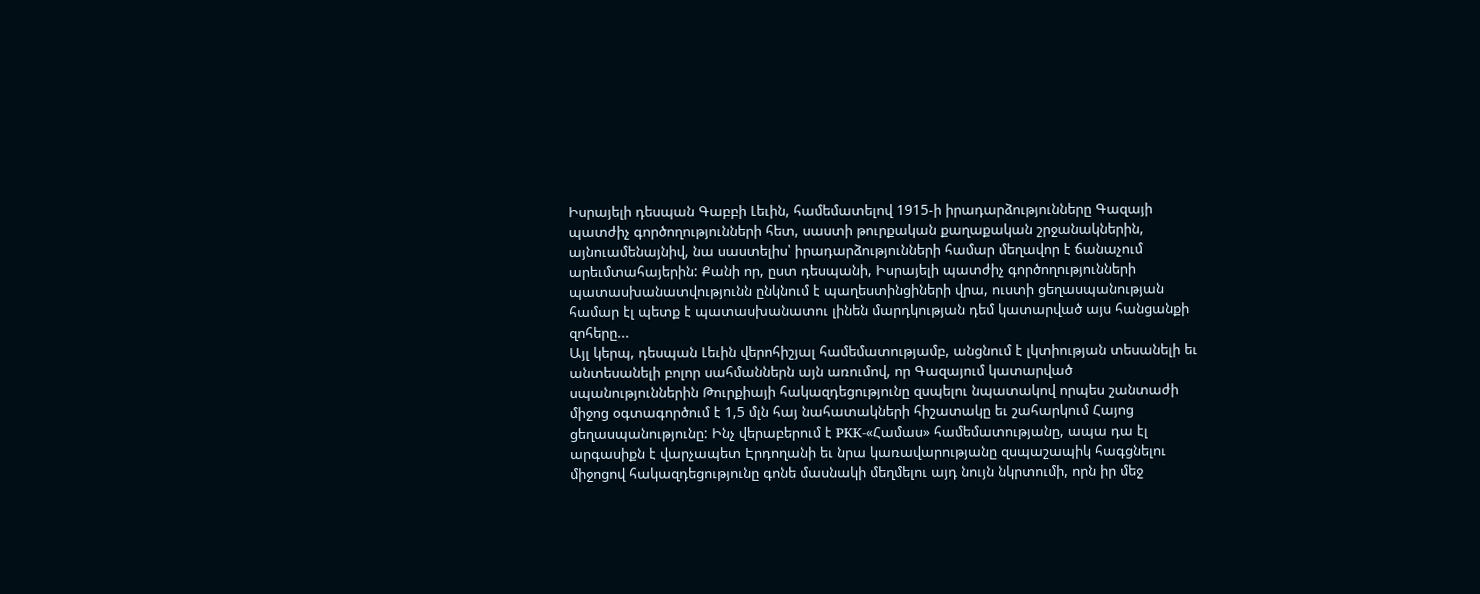Իսրայելի դեսպան Գաբբի Լեւին, համեմատելով 1915-ի իրադարձությունները Գազայի պատժիչ գործողությունների հետ, սաստի թուրքական քաղաքական շրջանակներին, այնուամենայնիվ, նա սաստելիս՝ իրադարձությունների համար մեղավոր է ճանաչում արեւմտահայերին: Քանի որ, ըստ դեսպանի, Իսրայելի պատժիչ գործողությունների պատասխանատվությունն ընկնում է պաղեստինցիների վրա, ուստի ցեղասպանության համար էլ պետք է պատասխանատու լինեն մարդկության դեմ կատարված այս հանցանքի զոհերը...
Այլ կերպ, դեսպան Լեւին վերոհիշյալ համեմատությամբ, անցնում է լկտիության տեսանելի եւ անտեսանելի բոլոր սահմաններն այն առումով, որ Գազայում կատարված սպանություններին Թուրքիայի հակազդեցությունը զսպելու նպատակով որպես շանտաժի միջոց օգտագործում է 1,5 մլն հայ նահատակների հիշատակը եւ շահարկում Հայոց ցեղասպանությունը: Ինչ վերաբերում է PKK-«Համաս» համեմատությանը, ապա դա էլ արգասիքն է վարչապետ Էրդողանի եւ նրա կառավարությանը զսպաշապիկ հագցնելու միջոցով հակազդեցությունը գոնե մասնակի մեղմելու այդ նույն նկրտումի, որն իր մեջ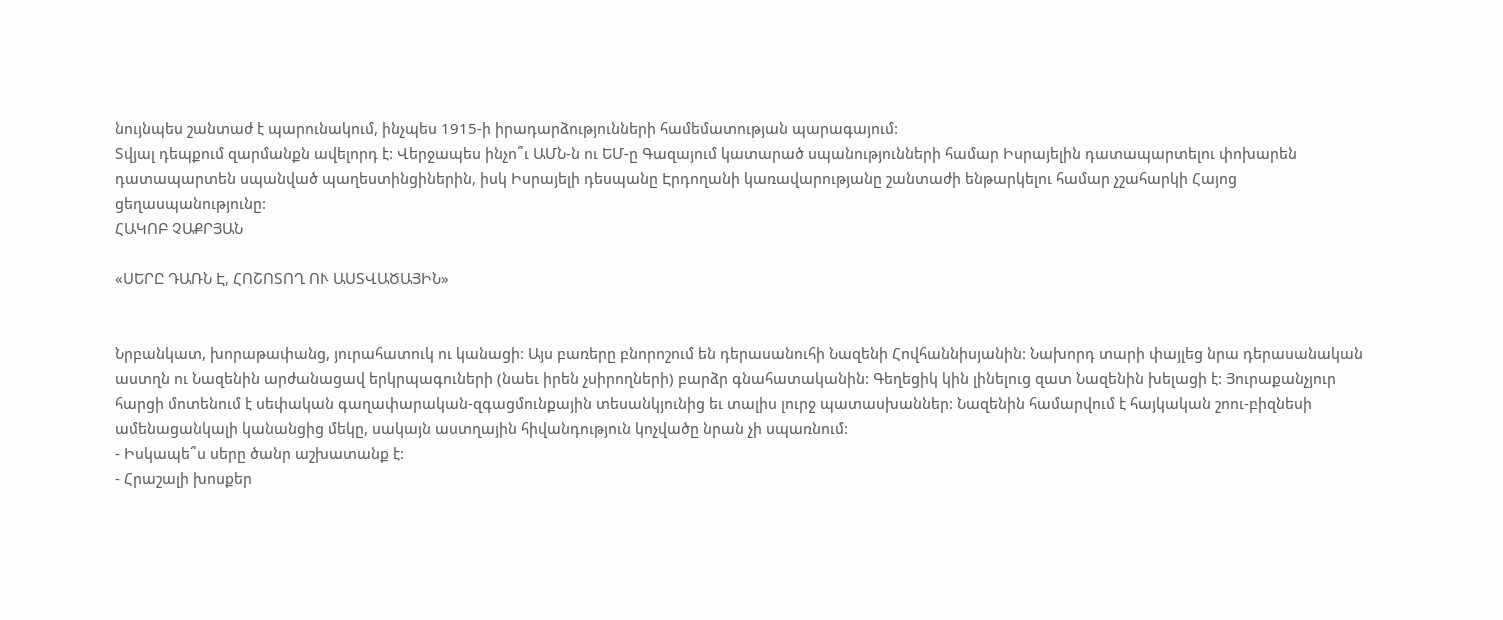նույնպես շանտաժ է պարունակում, ինչպես 1915-ի իրադարձությունների համեմատության պարագայում:
Տվյալ դեպքում զարմանքն ավելորդ է: Վերջապես ինչո՞ւ ԱՄՆ-ն ու ԵՄ-ը Գազայում կատարած սպանությունների համար Իսրայելին դատապարտելու փոխարեն դատապարտեն սպանված պաղեստինցիներին, իսկ Իսրայելի դեսպանը Էրդողանի կառավարությանը շանտաժի ենթարկելու համար չշահարկի Հայոց ցեղասպանությունը:
ՀԱԿՈԲ ՉԱՔՐՅԱՆ

«ՍԵՐԸ ԴԱՌՆ Է, ՀՈՇՈՏՈՂ ՈՒ ԱՍՏՎԱԾԱՅԻՆ»


Նրբանկատ, խորաթափանց, յուրահատուկ ու կանացի: Այս բառերը բնորոշում են դերասանուհի Նազենի Հովհաննիսյանին: Նախորդ տարի փայլեց նրա դերասանական աստղն ու Նազենին արժանացավ երկրպագուների (նաեւ իրեն չսիրողների) բարձր գնահատականին: Գեղեցիկ կին լինելուց զատ Նազենին խելացի է: Յուրաքանչյուր հարցի մոտենում է սեփական գաղափարական-զգացմունքային տեսանկյունից եւ տալիս լուրջ պատասխաններ: Նազենին համարվում է հայկական շոու-բիզնեսի ամենացանկալի կանանցից մեկը, սակայն աստղային հիվանդություն կոչվածը նրան չի սպառնում:
- Իսկապե՞ս սերը ծանր աշխատանք է:
- Հրաշալի խոսքեր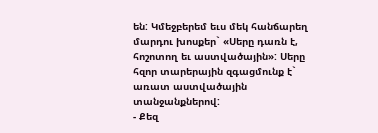են: Կմեջբերեմ եւս մեկ հանճարեղ մարդու խոսքեր` «Սերը դառն է, հոշոտող եւ աստվածային»: Սերը հզոր տարերային զգացմունք է` առատ աստվածային տանջանքներով:
- Քեզ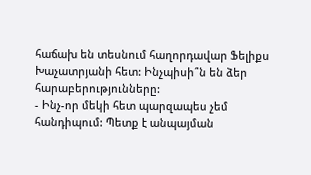հաճախ են տեսնում հաղորդավար Ֆելիքս Խաչատրյանի հետ: Ինչպիսի՞ն են ձեր հարաբերությունները:
- Ինչ-որ մեկի հետ պարզապես չեմ հանդիպում: Պետք է անպայման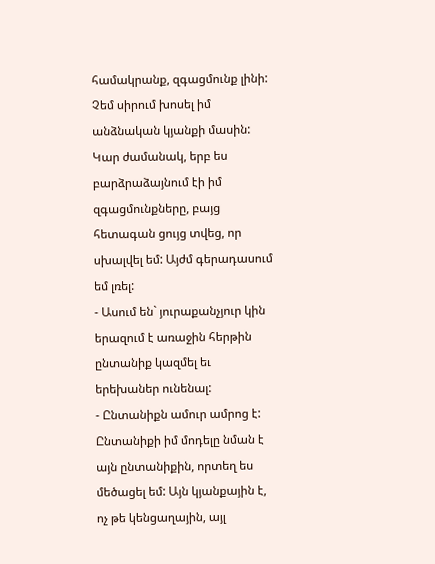համակրանք, զգացմունք լինի: Չեմ սիրում խոսել իմ անձնական կյանքի մասին: Կար ժամանակ, երբ ես բարձրաձայնում էի իմ զգացմունքները, բայց հետագան ցույց տվեց, որ սխալվել եմ: Այժմ գերադասում եմ լռել:
- Ասում են` յուրաքանչյուր կին երազում է առաջին հերթին ընտանիք կազմել եւ երեխաներ ունենալ:
- Ընտանիքն ամուր ամրոց է: Ընտանիքի իմ մոդելը նման է այն ընտանիքին, որտեղ ես մեծացել եմ: Այն կյանքային է, ոչ թե կենցաղային, այլ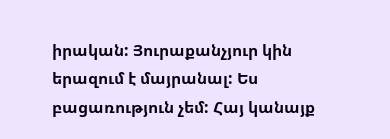իրական: Յուրաքանչյուր կին երազում է մայրանալ: Ես բացառություն չեմ: Հայ կանայք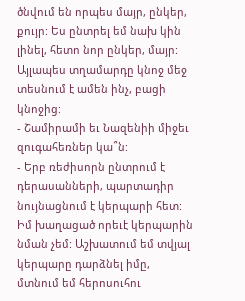ծնվում են որպես մայր, ընկեր, քույր: Ես ընտրել եմ նախ կին լինել, հետո նոր ընկեր, մայր: Այլապես տղամարդը կնոջ մեջ տեսնում է ամեն ինչ, բացի կնոջից:
- Շամիրամի եւ Նազենիի միջեւ զուգահեռներ կա՞ն:
- Երբ ռեժիսորն ընտրում է դերասանների, պարտադիր նույնացնում է կերպարի հետ: Իմ խաղացած որեւէ կերպարին նման չեմ: Աշխատում եմ տվյալ կերպարը դարձնել իմը, մտնում եմ հերոսուհու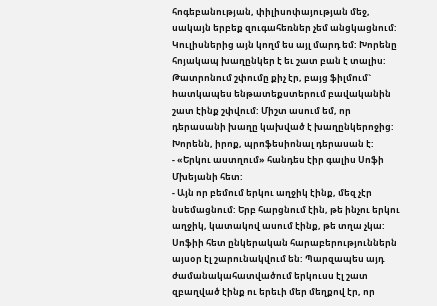հոգեբանության, փիլիսոփայության մեջ, սակայն երբեք զուգահեռներ չեմ անցկացնում: Կուլիսներից այն կողմ ես այլ մարդ եմ: Խորենը հոյակապ խաղընկեր է եւ շատ բան է տալիս: Թատրոնում շփումը քիչ էր, բայց ֆիլմում` hատկապես ենթատեքստերում բավականին շատ էինք շփվում: Միշտ ասում եմ, որ դերասանի խաղը կախված է խաղընկերոջից: Խորենն, իրոք, պրոֆեսիոնալ դերասան է:
- «Երկու աստղում» հանդես էիր գալիս Սոֆի Մխեյանի հետ:
- Այն որ բեմում երկու աղջիկ էինք, մեզ չէր նսեմացնում: Երբ հարցնում էին, թե ինչու երկու աղջիկ, կատակով ասում էինք, թե տղա չկա: Սոֆիի հետ ընկերական հարաբերություններն այսօր էլ շարունակվում են: Պարզապես այդ ժամանակահատվածում երկուսս էլ շատ զբաղված էինք ու երեւի մեր մեղքով էր, որ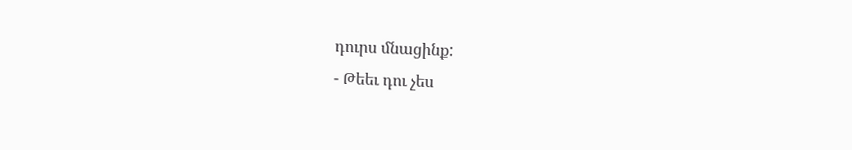դուրս մնացինք:
- Թեեւ դու չես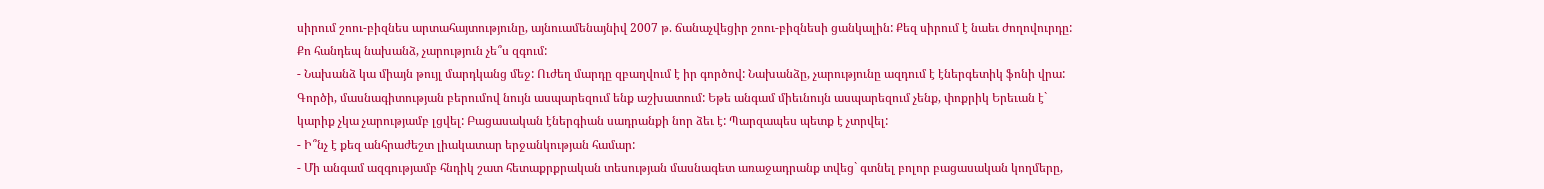սիրում շոու-բիզնես արտահայտությունը, այնուամենայնիվ 2007 թ. ճանաչվեցիր շոու-բիզնեսի ցանկալին: Քեզ սիրում է նաեւ ժողովուրդը: Քո հանդեպ նախանձ, չարություն չե՞ս զգում:
- Նախանձ կա միայն թույլ մարդկանց մեջ: Ուժեղ մարդը զբաղվում է իր գործով: Նախանձը, չարությունը ազդում է էներգետիկ ֆոնի վրա: Գործի, մասնագիտության բերումով նույն ասպարեզում ենք աշխատում: Եթե անգամ միեւնույն ասպարեզում չենք, փոքրիկ Երեւան է` կարիք չկա չարությամբ լցվել: Բացասական էներգիան սադրանքի նոր ձեւ է: Պարզապես պետք է չտրվել:
- Ի՞նչ է քեզ անհրաժեշտ լիակատար երջանկության համար:
- Մի անգամ ազգությամբ հնդիկ շատ հետաքրքրական տեսության մասնագետ առաջադրանք տվեց` գտնել բոլոր բացասական կողմերը,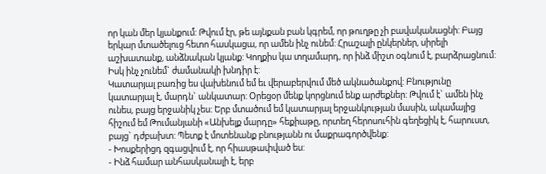որ կան մեր կյանքում: Թվում էր, թե այնքան բան կգրեմ, որ թուղթը չի բավականացնի: Բայց երկար մտածելուց հետո հասկացա, որ ամեն ինչ ունեմ: Հրաշալի ընկերներ, սիրելի աշխատանք, անձնական կյանք: Կողքիս կա տղամարդ, որ ինձ միշտ օգնում է, բարձրացնում: Իսկ ինչ չունեմ` ժամանակի խնդիր է:
Կատարյալ բառից ես վախենում եմ եւ վերաբերվում մեծ ակնածանքով: Բնությունը կատարյալ է, մարդն` անկատար: Օրեցօր մենք կորցնում ենք արժեքներ: Թվում է` ամեն ինչ ունես, բայց երջանիկ չես: Երբ մտածում եմ կատարյալ երջանկության մասին, ակամայից հիշում եմ Թումանյանի «Անխելք մարդը» հեքիաթը, որտեղ հերոսուհին գեղեցիկ է, հարուստ, բայց` դժբախտ: Պետք է մոտենանք բնությանն ու մաքրագործվենք:
- Խոսքերիցդ զգացվում է, որ հիասթափված ես:
- Ինձ համար անհասկանալի է, երբ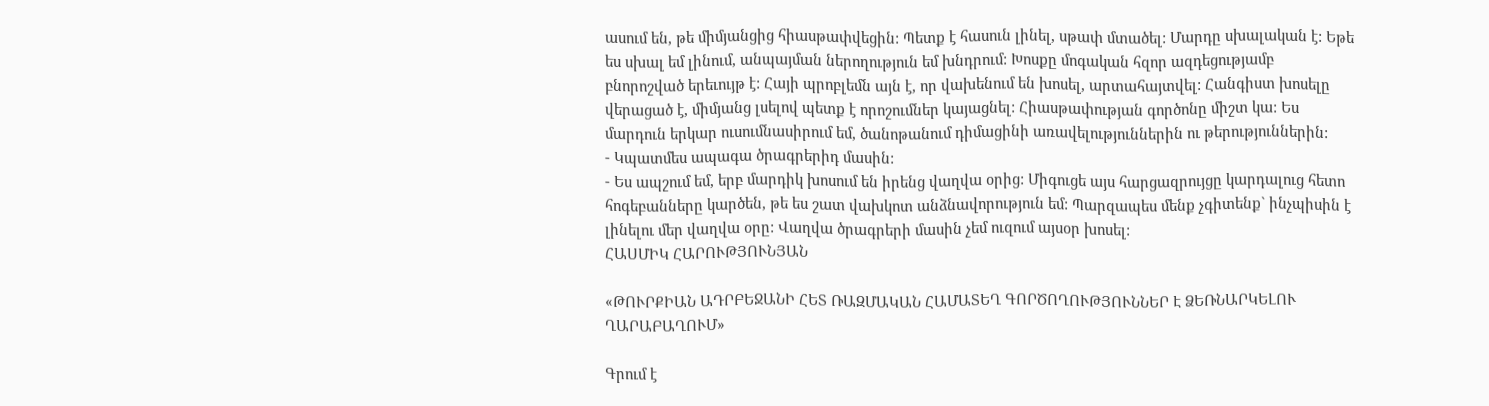ասում են, թե միմյանցից հիասթափվեցին: Պետք է հասուն լինել, սթափ մտածել: Մարդը սխալական է: Եթե ես սխալ եմ լինում, անպայման ներողություն եմ խնդրում: Խոսքը մոգական հզոր ազդեցությամբ բնորոշված երեւույթ է: Հայի պրոբլեմն այն է, որ վախենում են խոսել, արտահայտվել: Հանգիստ խոսելը վերացած է, միմյանց լսելով պետք է որոշումներ կայացնել: Հիասթափության գործոնը միշտ կա: Ես մարդուն երկար ուսումնասիրում եմ, ծանոթանում դիմացինի առավելություններին ու թերություններին:
- Կպատմես ապագա ծրագրերիդ մասին:
- Ես ապշում եմ, երբ մարդիկ խոսում են իրենց վաղվա օրից: Միգուցե այս հարցազրույցը կարդալուց հետո հոգեբանները կարծեն, թե ես շատ վախկոտ անձնավորություն եմ: Պարզապես մենք չգիտենք` ինչպիսին է լինելու մեր վաղվա օրը: Վաղվա ծրագրերի մասին չեմ ուզում այսօր խոսել:
ՀԱՍՄԻԿ ՀԱՐՈՒԹՅՈՒՆՅԱՆ

«ԹՈՒՐՔԻԱՆ ԱԴՐԲԵՋԱՆԻ ՀԵՏ ՌԱԶՄԱԿԱՆ ՀԱՄԱՏԵՂ ԳՈՐԾՈՂՈՒԹՅՈՒՆՆԵՐ Է ՁԵՌՆԱՐԿԵԼՈՒ ՂԱՐԱԲԱՂՈՒՄ»

Գրում է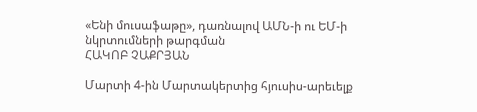«Ենի մուսաֆաթը», դառնալով ԱՄՆ-ի ու ԵՄ-ի նկրտումների թարգման
ՀԱԿՈԲ ՉԱՔՐՅԱՆ

Մարտի 4-ին Մարտակերտից հյուսիս-արեւելք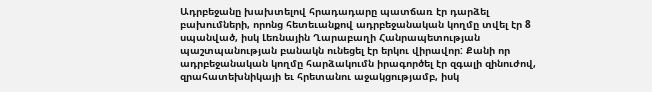Ադրբեջանը խախտելով հրադադարը պատճառ էր դարձել բախումների, որոնց հետեւանքով ադրբեջանական կողմը տվել էր 8 սպանված, իսկ Լեռնային Ղարաբաղի Հանրապետության պաշտպանության բանակն ունեցել էր երկու վիրավոր: Քանի որ ադրբեջանական կողմը հարձակումն իրագործել էր զգալի զինուժով, զրահատեխնիկայի եւ հրետանու աջակցությամբ, իսկ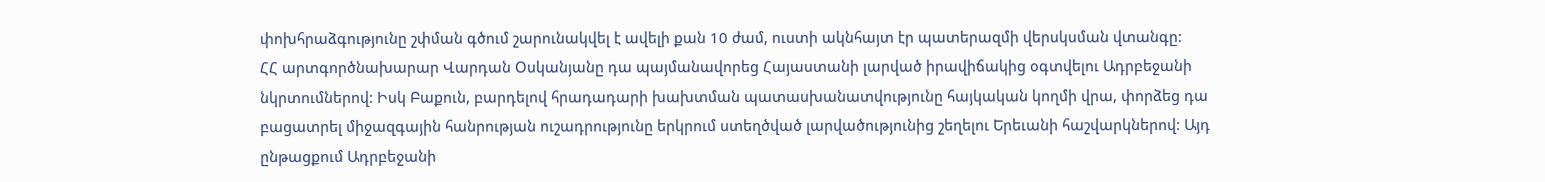փոխհրաձգությունը շփման գծում շարունակվել է ավելի քան 10 ժամ, ուստի ակնհայտ էր պատերազմի վերսկսման վտանգը:
ՀՀ արտգործնախարար Վարդան Օսկանյանը դա պայմանավորեց Հայաստանի լարված իրավիճակից օգտվելու Ադրբեջանի նկրտումներով: Իսկ Բաքուն, բարդելով հրադադարի խախտման պատասխանատվությունը հայկական կողմի վրա, փորձեց դա բացատրել միջազգային հանրության ուշադրությունը երկրում ստեղծված լարվածությունից շեղելու Երեւանի հաշվարկներով: Այդ ընթացքում Ադրբեջանի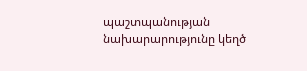պաշտպանության նախարարությունը կեղծ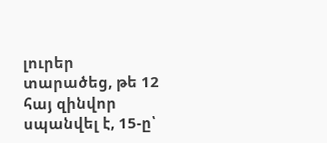լուրեր տարածեց, թե 12 հայ զինվոր սպանվել է, 15-ը՝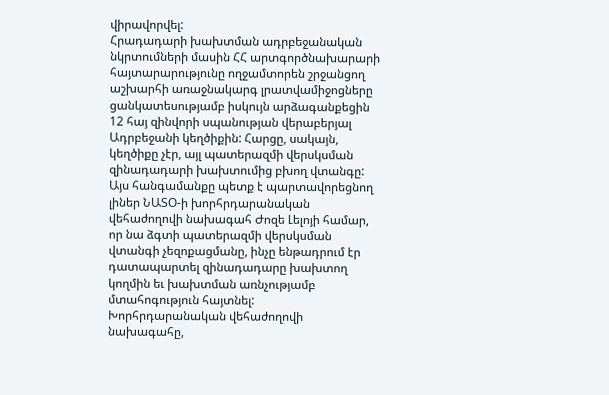վիրավորվել:
Հրադադարի խախտման ադրբեջանական նկրտումների մասին ՀՀ արտգործնախարարի հայտարարությունը ողջամտորեն շրջանցող աշխարհի առաջնակարգ լրատվամիջոցները ցանկատեսությամբ իսկույն արձագանքեցին 12 հայ զինվորի սպանության վերաբերյալ Ադրբեջանի կեղծիքին: Հարցը, սակայն, կեղծիքը չէր, այլ պատերազմի վերսկսման զինադադարի խախտումից բխող վտանգը:
Այս հանգամանքը պետք է պարտավորեցնող լիներ ՆԱՏՕ-ի խորհրդարանական վեհաժողովի նախագահ Ժոզե Լելոյի համար, որ նա ձգտի պատերազմի վերսկսման վտանգի չեզոքացմանը, ինչը ենթադրում էր դատապարտել զինադադարը խախտող կողմին եւ խախտման առնչությամբ մտահոգություն հայտնել:
Խորհրդարանական վեհաժողովի նախագահը,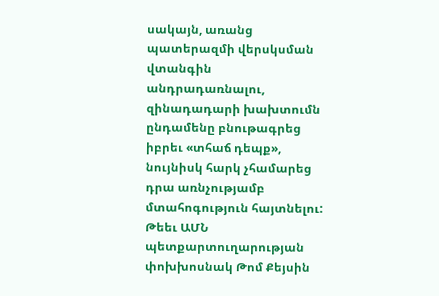սակայն, առանց պատերազմի վերսկսման վտանգին անդրադառնալու, զինադադարի խախտումն ընդամենը բնութագրեց իբրեւ «տհաճ դեպք», նույնիսկ հարկ չհամարեց դրա առնչությամբ մտահոգություն հայտնելու:
Թեեւ ԱՄՆ պետքարտուղարության փոխխոսնակ Թոմ Քեյսին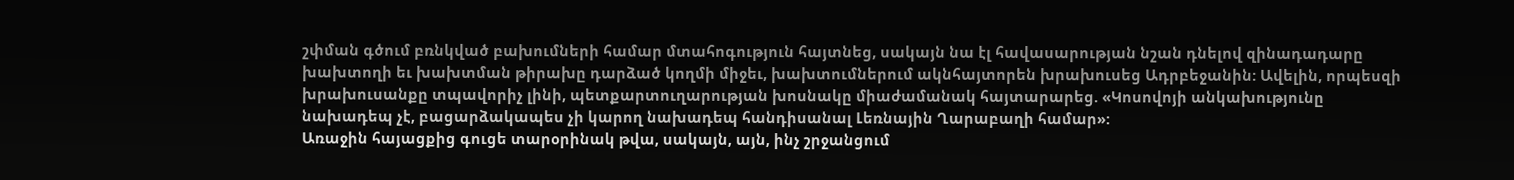շփման գծում բռնկված բախումների համար մտահոգություն հայտնեց, սակայն նա էլ հավասարության նշան դնելով զինադադարը խախտողի եւ խախտման թիրախը դարձած կողմի միջեւ, խախտումներում ակնհայտորեն խրախուսեց Ադրբեջանին: Ավելին, որպեսզի խրախուսանքը տպավորիչ լինի, պետքարտուղարության խոսնակը միաժամանակ հայտարարեց. «Կոսովոյի անկախությունը նախադեպ չէ, բացարձակապես չի կարող նախադեպ հանդիսանալ Լեռնային Ղարաբաղի համար»:
Առաջին հայացքից գուցե տարօրինակ թվա, սակայն, այն, ինչ շրջանցում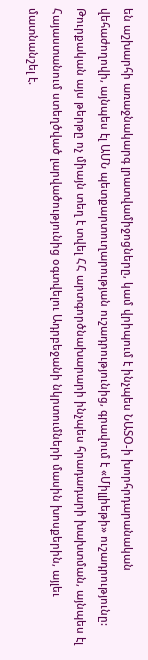են աշխարհի առաջնակարգ լրատվամիջոցները, կամ վրիպում է ինչպես ՆԱՏՕ-ի խորհրդարանական վեհաժողովի, այնպես էլ ԱՄՆ պետքարտուղարության ուշադրությունից, գրավում է «Միլլիեթի» ուշադրությունը: Թուրքական այս թերթը ոչ միայն տեղ է տվել ՀՀ արտգործնախարարի ինչպես հրադադարի խախտման, այնպես էլ Հայաստանում ստեղծված լարվածությունից օգտվելու Ադրբեջանի նկրտումների մասին խոսքերին, այլեւ մատնանշել է.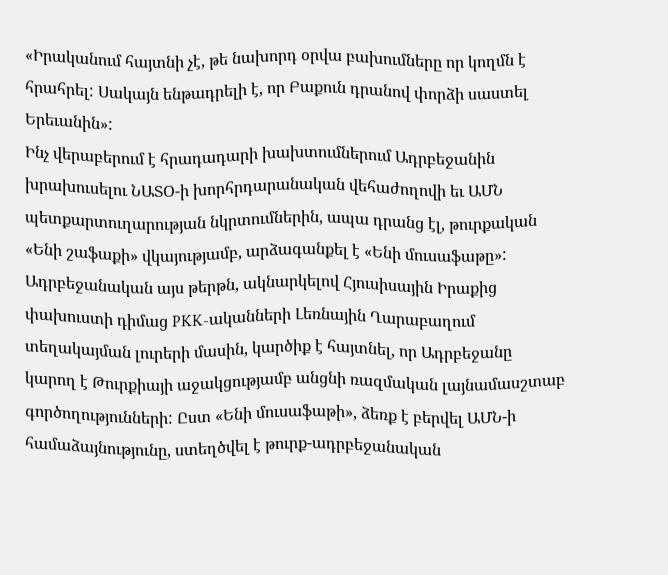«Իրականում հայտնի չէ, թե նախորդ օրվա բախումները որ կողմն է հրահրել: Սակայն ենթադրելի է, որ Բաքուն դրանով փորձի սաստել Երեւանին»:
Ինչ վերաբերում է հրադադարի խախտումներում Ադրբեջանին խրախուսելու ՆԱՏՕ-ի խորհրդարանական վեհաժողովի եւ ԱՄՆ պետքարտուղարության նկրտումներին, ապա դրանց էլ, թուրքական «Ենի շաֆաքի» վկայությամբ, արձագանքել է «Ենի մուսաֆաթը»: Ադրբեջանական այս թերթն, ակնարկելով Հյուսիսային Իրաքից փախուստի դիմաց PKK-ականների Լեռնային Ղարաբաղում տեղակայման լուրերի մասին, կարծիք է հայտնել, որ Ադրբեջանը կարող է Թուրքիայի աջակցությամբ անցնի ռազմական լայնամասշտաբ գործողությունների: Ըստ «Ենի մուսաֆաթի», ձեռք է բերվել ԱՄՆ-ի համաձայնությունը, ստեղծվել է թուրք-ադրբեջանական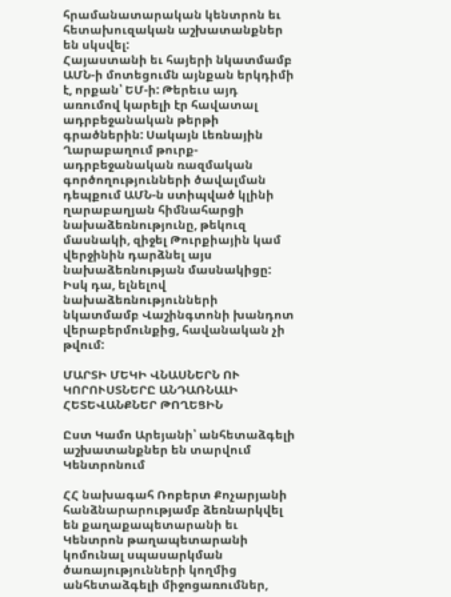հրամանատարական կենտրոն եւ հետախուզական աշխատանքներ են սկսվել:
Հայաստանի եւ հայերի նկատմամբ ԱՄՆ-ի մոտեցումն այնքան երկդիմի է, որքան՝ ԵՄ-ի: Թերեւս այդ առումով կարելի էր հավատալ ադրբեջանական թերթի գրածներին: Սակայն Լեռնային Ղարաբաղում թուրք-ադրբեջանական ռազմական գործողությունների ծավալման դեպքում ԱՄՆ-ն ստիպված կլինի ղարաբաղյան հիմնահարցի նախաձեռնությունը, թեկուզ մասնակի, զիջել Թուրքիային կամ վերջինին դարձնել այս նախաձեռնության մասնակիցը: Իսկ դա, ելնելով նախաձեռնությունների նկատմամբ Վաշինգտոնի խանդոտ վերաբերմունքից, հավանական չի թվում:

ՄԱՐՏԻ ՄԵԿԻ ՎՆԱՍՆԵՐՆ ՈՒ ԿՈՐՈՒՍՏՆԵՐԸ ԱՆԴԱՌՆԱԼԻ ՀԵՏԵՎԱՆՔՆԵՐ ԹՈՂԵՑԻՆ

Ըստ Կամո Արեյանի՝ անհետաձգելի աշխատանքներ են տարվում Կենտրոնում

ՀՀ նախագահ Ռոբերտ Քոչարյանի հանձնարարությամբ ձեռնարկվել են քաղաքապետարանի եւ Կենտրոն թաղապետարանի կոմունալ սպասարկման ծառայությունների կողմից անհետաձգելի միջոցառումներ,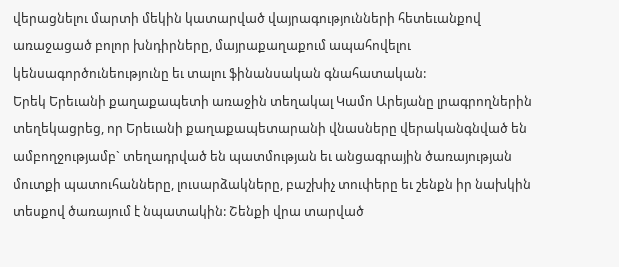վերացնելու մարտի մեկին կատարված վայրագությունների հետեւանքով առաջացած բոլոր խնդիրները, մայրաքաղաքում ապահովելու կենսագործունեությունը եւ տալու ֆինանսական գնահատական:
Երեկ Երեւանի քաղաքապետի առաջին տեղակալ Կամո Արեյանը լրագրողներին տեղեկացրեց, որ Երեւանի քաղաքապետարանի վնասները վերականգնված են ամբողջությամբ` տեղադրված են պատմության եւ անցագրային ծառայության մուտքի պատուհանները, լուսարձակները, բաշխիչ տուփերը եւ շենքն իր նախկին տեսքով ծառայում է նպատակին: Շենքի վրա տարված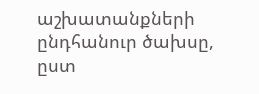աշխատանքների ընդհանուր ծախսը, ըստ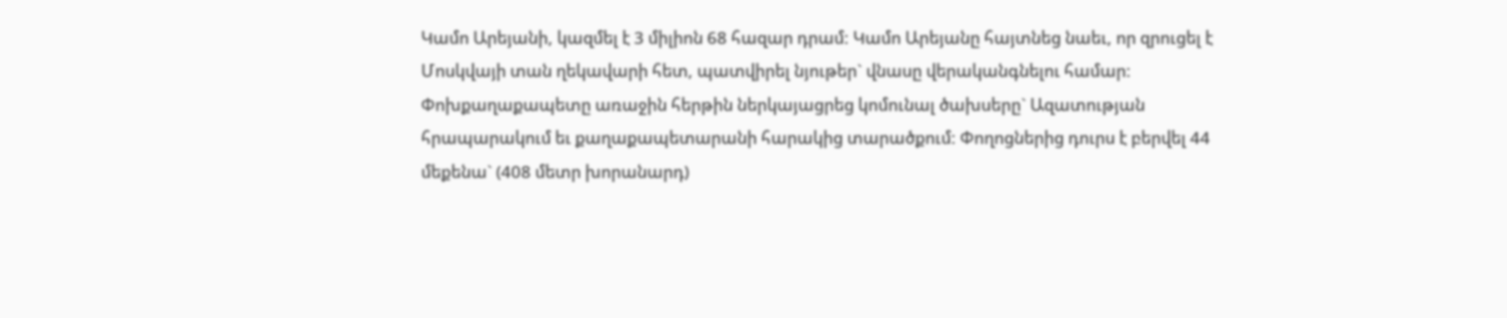Կամո Արեյանի, կազմել է 3 միլիոն 68 հազար դրամ: Կամո Արեյանը հայտնեց նաեւ, որ զրուցել է Մոսկվայի տան ղեկավարի հետ, պատվիրել նյութեր` վնասը վերականգնելու համար: Փոխքաղաքապետը առաջին հերթին ներկայացրեց կոմունալ ծախսերը` Ազատության հրապարակում եւ քաղաքապետարանի հարակից տարածքում: Փողոցներից դուրս է բերվել 44 մեքենա` (408 մետր խորանարդ)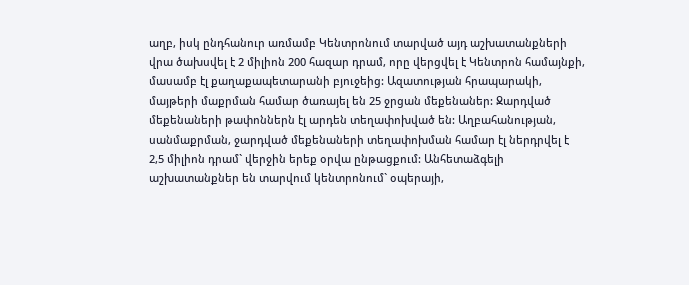աղբ, իսկ ընդհանուր առմամբ Կենտրոնում տարված այդ աշխատանքների վրա ծախսվել է 2 միլիոն 200 հազար դրամ, որը վերցվել է Կենտրոն համայնքի, մասամբ էլ քաղաքապետարանի բյուջեից: Ազատության հրապարակի, մայթերի մաքրման համար ծառայել են 25 ջրցան մեքենաներ: Ջարդված մեքենաների թափոններն էլ արդեն տեղափոխված են: Աղբահանության, սանմաքրման, ջարդված մեքենաների տեղափոխման համար էլ ներդրվել է 2,5 միլիոն դրամ` վերջին երեք օրվա ընթացքում: Անհետաձգելի աշխատանքներ են տարվում կենտրոնում` օպերայի,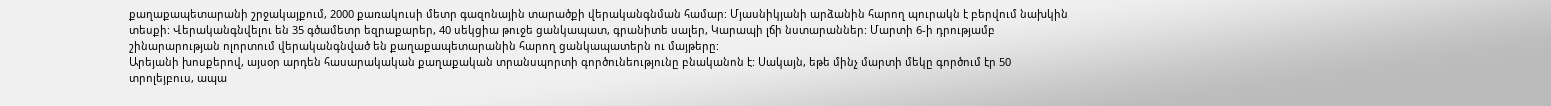քաղաքապետարանի շրջակայքում, 2000 քառակուսի մետր գազոնային տարածքի վերականգնման համար: Մյասնիկյանի արձանին հարող պուրակն է բերվում նախկին տեսքի: Վերականգնվելու են 35 գծամետր եզրաքարեր, 40 սեկցիա թուջե ցանկապատ, գրանիտե սալեր, Կարապի լճի նստարաններ: Մարտի 6-ի դրությամբ շինարարության ոլորտում վերականգնված են քաղաքապետարանին հարող ցանկապատերն ու մայթերը:
Արեյանի խոսքերով, այսօր արդեն հասարակական քաղաքական տրանսպորտի գործունեությունը բնականոն է: Սակայն, եթե մինչ մարտի մեկը գործում էր 50 տրոլեյբուս, ապա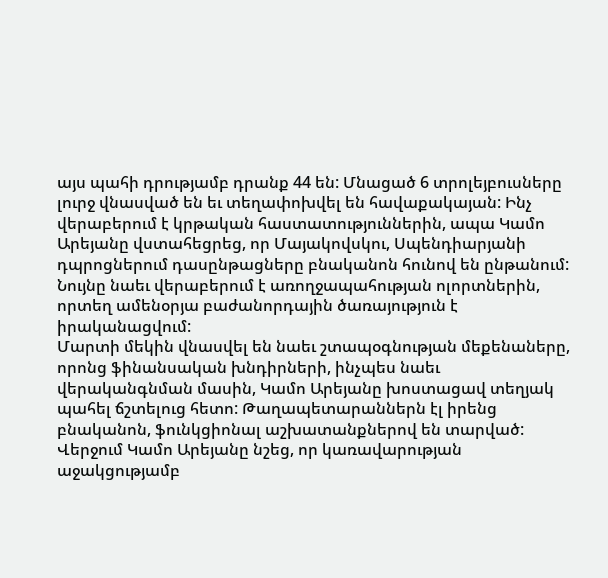այս պահի դրությամբ դրանք 44 են: Մնացած 6 տրոլեյբուսները լուրջ վնասված են եւ տեղափոխվել են հավաքակայան: Ինչ վերաբերում է կրթական հաստատություններին, ապա Կամո Արեյանը վստահեցրեց, որ Մայակովսկու, Սպենդիարյանի դպրոցներում դասընթացները բնականոն հունով են ընթանում: Նույնը նաեւ վերաբերում է առողջապահության ոլորտներին, որտեղ ամենօրյա բաժանորդային ծառայություն է իրականացվում:
Մարտի մեկին վնասվել են նաեւ շտապօգնության մեքենաները, որոնց ֆինանսական խնդիրների, ինչպես նաեւ վերականգնման մասին, Կամո Արեյանը խոստացավ տեղյակ պահել ճշտելուց հետո: Թաղապետարաններն էլ իրենց բնականոն, ֆունկցիոնալ աշխատանքներով են տարված: Վերջում Կամո Արեյանը նշեց, որ կառավարության աջակցությամբ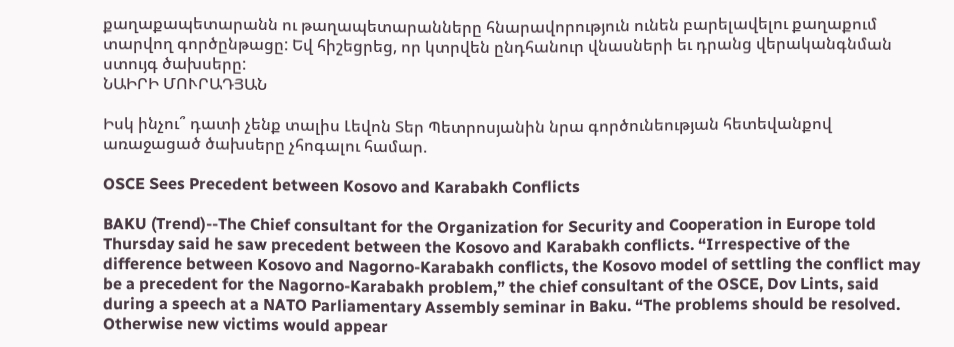քաղաքապետարանն ու թաղապետարանները հնարավորություն ունեն բարելավելու քաղաքում տարվող գործընթացը: Եվ հիշեցրեց, որ կտրվեն ընդհանուր վնասների եւ դրանց վերականգնման ստույգ ծախսերը:
ՆԱԻՐԻ ՄՈՒՐԱԴՅԱՆ

Իսկ ինչու՞ դատի չենք տալիս Լեվոն Տեր Պետրոսյանին նրա գործունեության հետեվանքով առաջացած ծախսերը չհոգալու համար.

OSCE Sees Precedent between Kosovo and Karabakh Conflicts

BAKU (Trend)--The Chief consultant for the Organization for Security and Cooperation in Europe told Thursday said he saw precedent between the Kosovo and Karabakh conflicts. “Irrespective of the difference between Kosovo and Nagorno-Karabakh conflicts, the Kosovo model of settling the conflict may be a precedent for the Nagorno-Karabakh problem,” the chief consultant of the OSCE, Dov Lints, said during a speech at a NATO Parliamentary Assembly seminar in Baku. “The problems should be resolved. Otherwise new victims would appear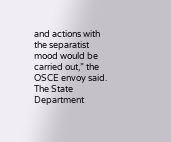and actions with the separatist mood would be carried out,” the OSCE envoy said. The State Department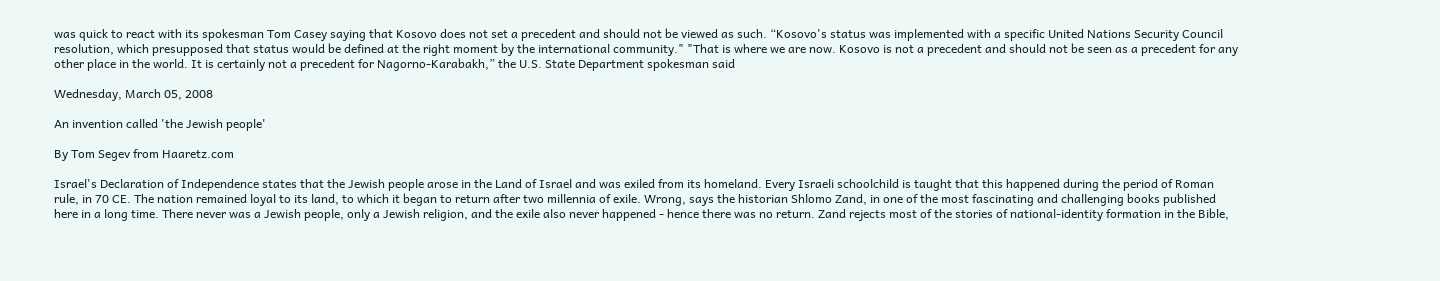was quick to react with its spokesman Tom Casey saying that Kosovo does not set a precedent and should not be viewed as such. “Kosovo's status was implemented with a specific United Nations Security Council resolution, which presupposed that status would be defined at the right moment by the international community." "That is where we are now. Kosovo is not a precedent and should not be seen as a precedent for any other place in the world. It is certainly not a precedent for Nagorno-Karabakh,” the U.S. State Department spokesman said

Wednesday, March 05, 2008

An invention called 'the Jewish people'

By Tom Segev from Haaretz.com

Israel's Declaration of Independence states that the Jewish people arose in the Land of Israel and was exiled from its homeland. Every Israeli schoolchild is taught that this happened during the period of Roman rule, in 70 CE. The nation remained loyal to its land, to which it began to return after two millennia of exile. Wrong, says the historian Shlomo Zand, in one of the most fascinating and challenging books published here in a long time. There never was a Jewish people, only a Jewish religion, and the exile also never happened - hence there was no return. Zand rejects most of the stories of national-identity formation in the Bible,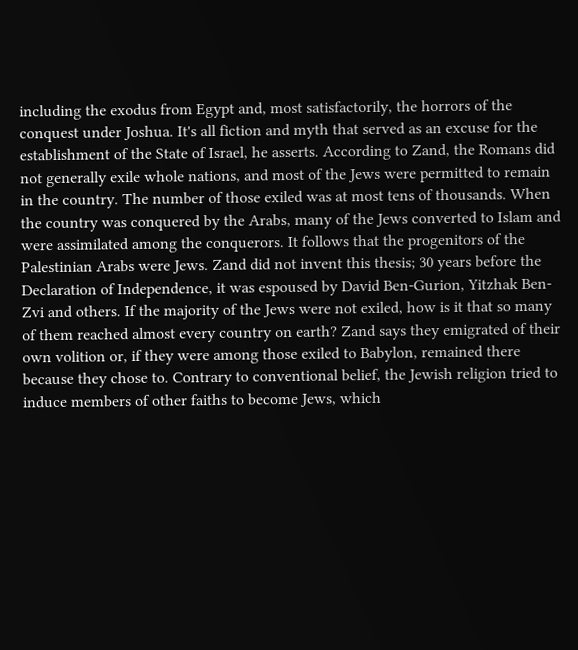including the exodus from Egypt and, most satisfactorily, the horrors of the conquest under Joshua. It's all fiction and myth that served as an excuse for the establishment of the State of Israel, he asserts. According to Zand, the Romans did not generally exile whole nations, and most of the Jews were permitted to remain in the country. The number of those exiled was at most tens of thousands. When the country was conquered by the Arabs, many of the Jews converted to Islam and were assimilated among the conquerors. It follows that the progenitors of the Palestinian Arabs were Jews. Zand did not invent this thesis; 30 years before the Declaration of Independence, it was espoused by David Ben-Gurion, Yitzhak Ben-Zvi and others. If the majority of the Jews were not exiled, how is it that so many of them reached almost every country on earth? Zand says they emigrated of their own volition or, if they were among those exiled to Babylon, remained there because they chose to. Contrary to conventional belief, the Jewish religion tried to induce members of other faiths to become Jews, which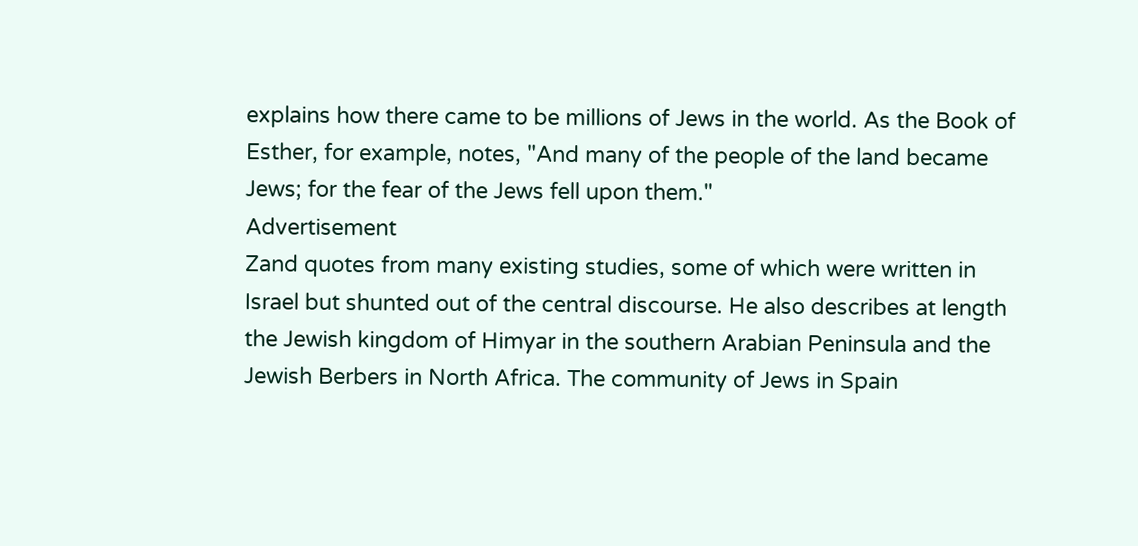explains how there came to be millions of Jews in the world. As the Book of Esther, for example, notes, "And many of the people of the land became Jews; for the fear of the Jews fell upon them."
Advertisement
Zand quotes from many existing studies, some of which were written in Israel but shunted out of the central discourse. He also describes at length the Jewish kingdom of Himyar in the southern Arabian Peninsula and the Jewish Berbers in North Africa. The community of Jews in Spain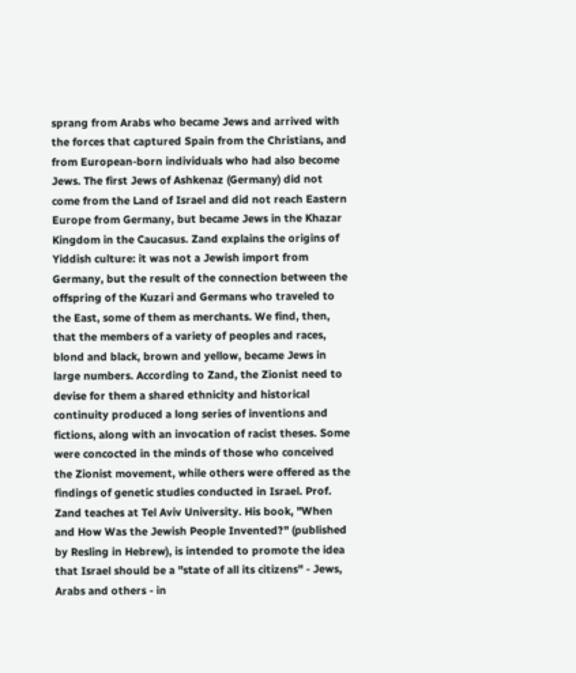sprang from Arabs who became Jews and arrived with the forces that captured Spain from the Christians, and from European-born individuals who had also become Jews. The first Jews of Ashkenaz (Germany) did not come from the Land of Israel and did not reach Eastern Europe from Germany, but became Jews in the Khazar Kingdom in the Caucasus. Zand explains the origins of Yiddish culture: it was not a Jewish import from Germany, but the result of the connection between the offspring of the Kuzari and Germans who traveled to the East, some of them as merchants. We find, then, that the members of a variety of peoples and races, blond and black, brown and yellow, became Jews in large numbers. According to Zand, the Zionist need to devise for them a shared ethnicity and historical continuity produced a long series of inventions and fictions, along with an invocation of racist theses. Some were concocted in the minds of those who conceived the Zionist movement, while others were offered as the findings of genetic studies conducted in Israel. Prof. Zand teaches at Tel Aviv University. His book, "When and How Was the Jewish People Invented?" (published by Resling in Hebrew), is intended to promote the idea that Israel should be a "state of all its citizens" - Jews, Arabs and others - in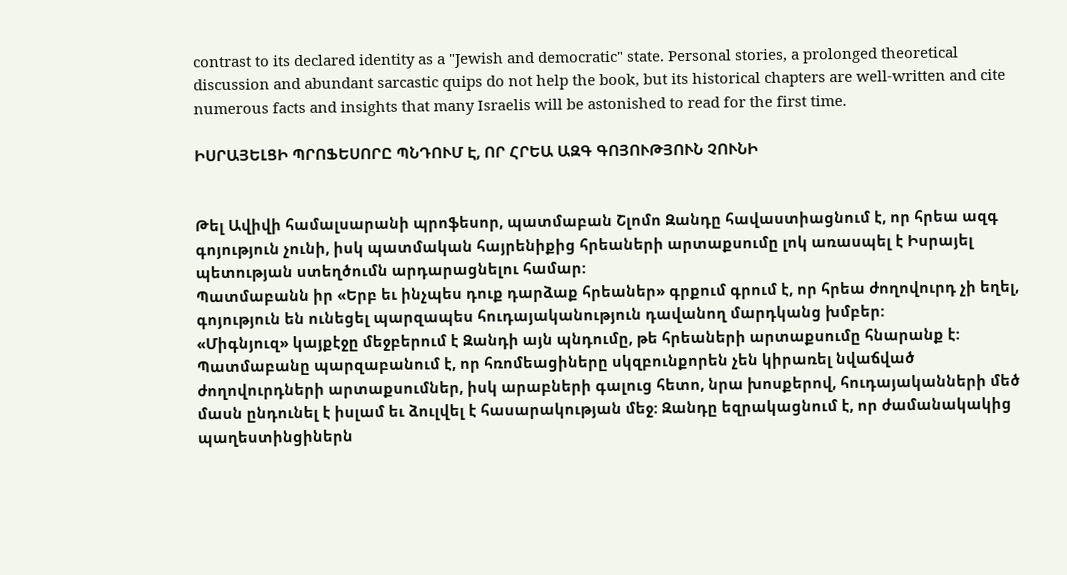contrast to its declared identity as a "Jewish and democratic" state. Personal stories, a prolonged theoretical discussion and abundant sarcastic quips do not help the book, but its historical chapters are well-written and cite numerous facts and insights that many Israelis will be astonished to read for the first time.

ԻՍՐԱՅԵԼՑԻ ՊՐՈՖԵՍՈՐԸ ՊՆԴՈՒՄ Է, ՈՐ ՀՐԵԱ ԱԶԳ ԳՈՅՈՒԹՅՈՒՆ ՉՈՒՆԻ


Թել Ավիվի համալսարանի պրոֆեսոր, պատմաբան Շլոմո Զանդը հավաստիացնում է, որ հրեա ազգ գոյություն չունի, իսկ պատմական հայրենիքից հրեաների արտաքսումը լոկ առասպել է Իսրայել պետության ստեղծումն արդարացնելու համար:
Պատմաբանն իր «Երբ եւ ինչպես դուք դարձաք հրեաներ» գրքում գրում է, որ հրեա ժողովուրդ չի եղել, գոյություն են ունեցել պարզապես հուդայականություն դավանող մարդկանց խմբեր:
«Միգնյուզ» կայքէջը մեջբերում է Զանդի այն պնդումը, թե հրեաների արտաքսումը հնարանք է: Պատմաբանը պարզաբանում է, որ հռոմեացիները սկզբունքորեն չեն կիրառել նվաճված ժողովուրդների արտաքսումներ, իսկ արաբների գալուց հետո, նրա խոսքերով, հուդայականների մեծ մասն ընդունել է իսլամ եւ ձուլվել է հասարակության մեջ: Զանդը եզրակացնում է, որ ժամանակակից պաղեստինցիներն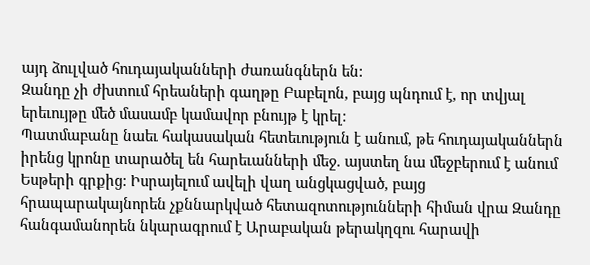այդ ձուլված հուդայականների ժառանգներն են:
Զանդը չի ժխտում հրեաների գաղթը Բաբելոն, բայց պնդում է, որ տվյալ երեւույթը մեծ մասամբ կամավոր բնույթ է կրել:
Պատմաբանը նաեւ հակասական հետեւություն է անում, թե հուդայականներն իրենց կրոնը տարածել են հարեւանների մեջ. այստեղ նա մեջբերում է անում Եսթերի գրքից: Իսրայելում ավելի վաղ անցկացված, բայց հրապարակայնորեն չքննարկված հետազոտությունների հիման վրա Զանդը հանգամանորեն նկարագրում է Արաբական թերակղզու հարավի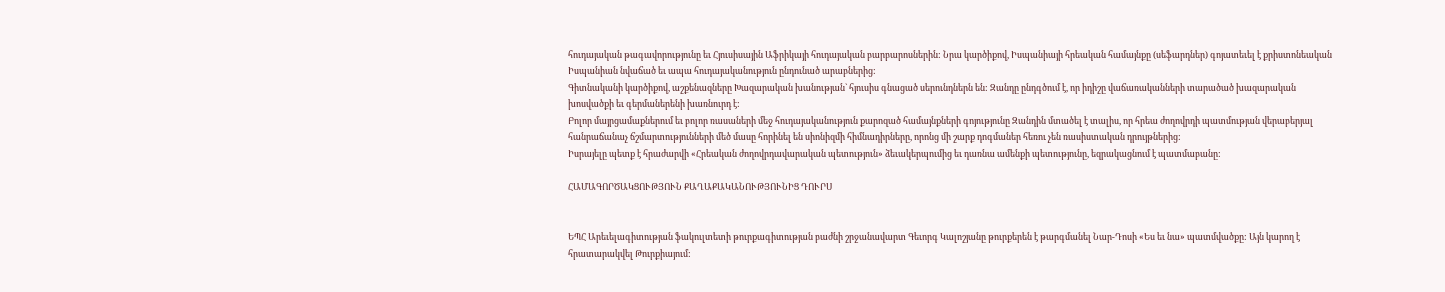հուդայական թագավորությունը եւ Հյուսիսային Աֆրիկայի հուդայական բարբարոսներին: Նրա կարծիքով, Իսպանիայի հրեական համայնքը (սեֆարդներ) գոյատեւել է քրիստոնեական Իսպանիան նվաճած եւ ապա հուդայականություն ընդունած արաբներից:
Գիտնականի կարծիքով, աշքենազները Խազարական խանության` հյուսիս գնացած սերունդներն են: Զանդը ընդգծում է, որ իդիշը վաճառականների տարածած խազարական խոսվածքի եւ գերմաներենի խառնուրդ է:
Բոլոր մայրցամաքներում եւ բոլոր ռասաների մեջ հուդայականություն քարոզած համայնքների գոյությունը Զանդին մտածել է տալիս, որ հրեա ժողովրդի պատմության վերաբերյալ հանրաճանաչ ճշմարտությունների մեծ մասը հորինել են սիոնիզմի հիմնադիրները, որոնց մի շարք դոգմաներ հեռու չեն ռասիստական դրույթներից:
Իսրայելը պետք է հրաժարվի «Հրեական ժողովրդավարական պետություն» ձեւակերպումից եւ դառնա ամենքի պետությունը, եզրակացնում է պատմաբանը:

ՀԱՄԱԳՈՐԾԱԿՑՈՒԹՅՈՒՆ ՔԱՂԱՔԱԿԱՆՈՒԹՅՈՒՆԻՑ ԴՈՒՐՍ


ԵՊՀ Արեւելագիտության ֆակուլտետի թուրքագիտության բաժնի շրջանավարտ Գեւորգ Կալոշյանը թուրքերեն է թարգմանել Նար-Դոսի «Ես եւ նա» պատմվածքը: Այն կարող է հրատարակվել Թուրքիայում: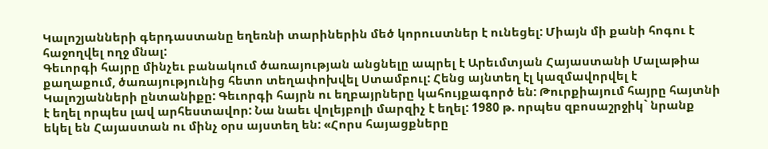Կալոշյանների գերդաստանը եղեռնի տարիներին մեծ կորուստներ է ունեցել: Միայն մի քանի հոգու է հաջողվել ողջ մնալ:
Գեւորգի հայրը մինչեւ բանակում ծառայության անցնելը ապրել է Արեւմտյան Հայաստանի Մալաթիա քաղաքում, ծառայությունից հետո տեղափոխվել Ստամբուլ: Հենց այնտեղ էլ կազմավորվել է Կալոշյանների ընտանիքը: Գեւորգի հայրն ու եղբայրները կահույքագործ են: Թուրքիայում հայրը հայտնի է եղել որպես լավ արհեստավոր: Նա նաեւ վոլեյբոլի մարզիչ է եղել: 1980 թ. որպես զբոսաշրջիկ` նրանք եկել են Հայաստան ու մինչ օրս այստեղ են: «Հորս հայացքները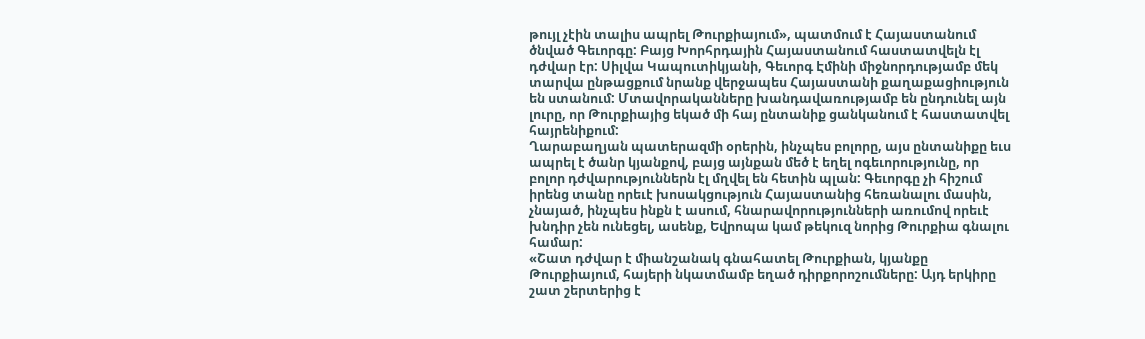թույլ չէին տալիս ապրել Թուրքիայում», պատմում է Հայաստանում ծնված Գեւորգը: Բայց Խորհրդային Հայաստանում հաստատվելն էլ դժվար էր: Սիլվա Կապուտիկյանի, Գեւորգ Էմինի միջնորդությամբ մեկ տարվա ընթացքում նրանք վերջապես Հայաստանի քաղաքացիություն են ստանում: Մտավորականները խանդավառությամբ են ընդունել այն լուրը, որ Թուրքիայից եկած մի հայ ընտանիք ցանկանում է հաստատվել հայրենիքում:
Ղարաբաղյան պատերազմի օրերին, ինչպես բոլորը, այս ընտանիքը եւս ապրել է ծանր կյանքով, բայց այնքան մեծ է եղել ոգեւորությունը, որ բոլոր դժվարություններն էլ մղվել են հետին պլան: Գեւորգը չի հիշում իրենց տանը որեւէ խոսակցություն Հայաստանից հեռանալու մասին, չնայած, ինչպես ինքն է ասում, հնարավորությունների առումով որեւէ խնդիր չեն ունեցել, ասենք, Եվրոպա կամ թեկուզ նորից Թուրքիա գնալու համար:
«Շատ դժվար է միանշանակ գնահատել Թուրքիան, կյանքը Թուրքիայում, հայերի նկատմամբ եղած դիրքորոշումները: Այդ երկիրը շատ շերտերից է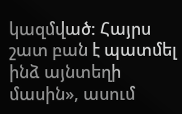կազմված: Հայրս շատ բան է պատմել ինձ այնտեղի մասին», ասում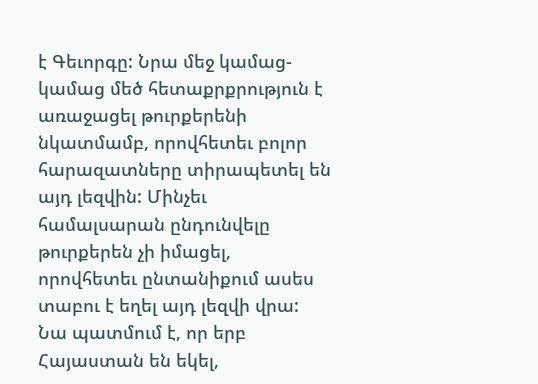է Գեւորգը: Նրա մեջ կամաց-կամաց մեծ հետաքրքրություն է առաջացել թուրքերենի նկատմամբ, որովհետեւ բոլոր հարազատները տիրապետել են այդ լեզվին: Մինչեւ համալսարան ընդունվելը թուրքերեն չի իմացել, որովհետեւ ընտանիքում ասես տաբու է եղել այդ լեզվի վրա: Նա պատմում է, որ երբ Հայաստան են եկել,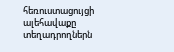հեռուստացույցի ալեհավաքը տեղադրողներն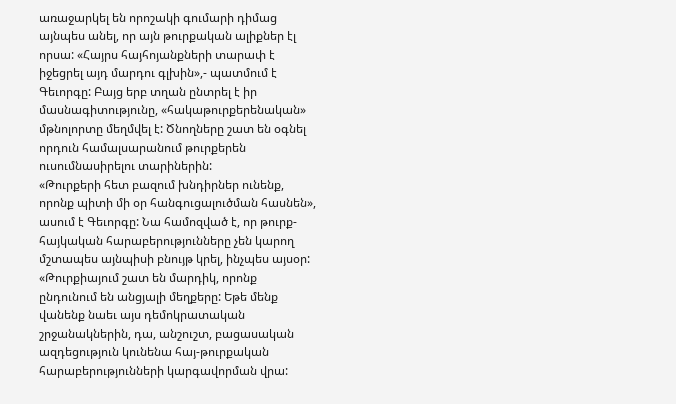առաջարկել են որոշակի գումարի դիմաց այնպես անել, որ այն թուրքական ալիքներ էլ որսա: «Հայրս հայհոյանքների տարափ է իջեցրել այդ մարդու գլխին»,- պատմում է Գեւորգը: Բայց երբ տղան ընտրել է իր մասնագիտությունը, «հակաթուրքերենական» մթնոլորտը մեղմվել է: Ծնողները շատ են օգնել որդուն համալսարանում թուրքերեն ուսումնասիրելու տարիներին:
«Թուրքերի հետ բազում խնդիրներ ունենք, որոնք պիտի մի օր հանգուցալուծման հասնեն», ասում է Գեւորգը: Նա համոզված է, որ թուրք-հայկական հարաբերությունները չեն կարող մշտապես այնպիսի բնույթ կրել, ինչպես այսօր: «Թուրքիայում շատ են մարդիկ, որոնք ընդունում են անցյալի մեղքերը: Եթե մենք վանենք նաեւ այս դեմոկրատական շրջանակներին, դա, անշուշտ, բացասական ազդեցություն կունենա հայ-թուրքական հարաբերությունների կարգավորման վրա: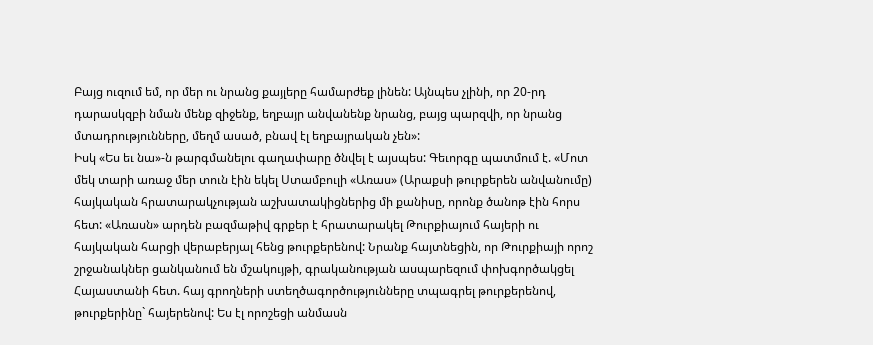Բայց ուզում եմ, որ մեր ու նրանց քայլերը համարժեք լինեն: Այնպես չլինի, որ 20-րդ դարասկզբի նման մենք զիջենք, եղբայր անվանենք նրանց, բայց պարզվի, որ նրանց մտադրությունները, մեղմ ասած, բնավ էլ եղբայրական չեն»:
Իսկ «Ես եւ նա»-ն թարգմանելու գաղափարը ծնվել է այսպես: Գեւորգը պատմում է. «Մոտ մեկ տարի առաջ մեր տուն էին եկել Ստամբուլի «Առաս» (Արաքսի թուրքերեն անվանումը) հայկական հրատարակչության աշխատակիցներից մի քանիսը, որոնք ծանոթ էին հորս հետ: «Առասն» արդեն բազմաթիվ գրքեր է հրատարակել Թուրքիայում հայերի ու հայկական հարցի վերաբերյալ հենց թուրքերենով: Նրանք հայտնեցին, որ Թուրքիայի որոշ շրջանակներ ցանկանում են մշակույթի, գրականության ասպարեզում փոխգործակցել Հայաստանի հետ. հայ գրողների ստեղծագործությունները տպագրել թուրքերենով, թուրքերինը` հայերենով: Ես էլ որոշեցի անմասն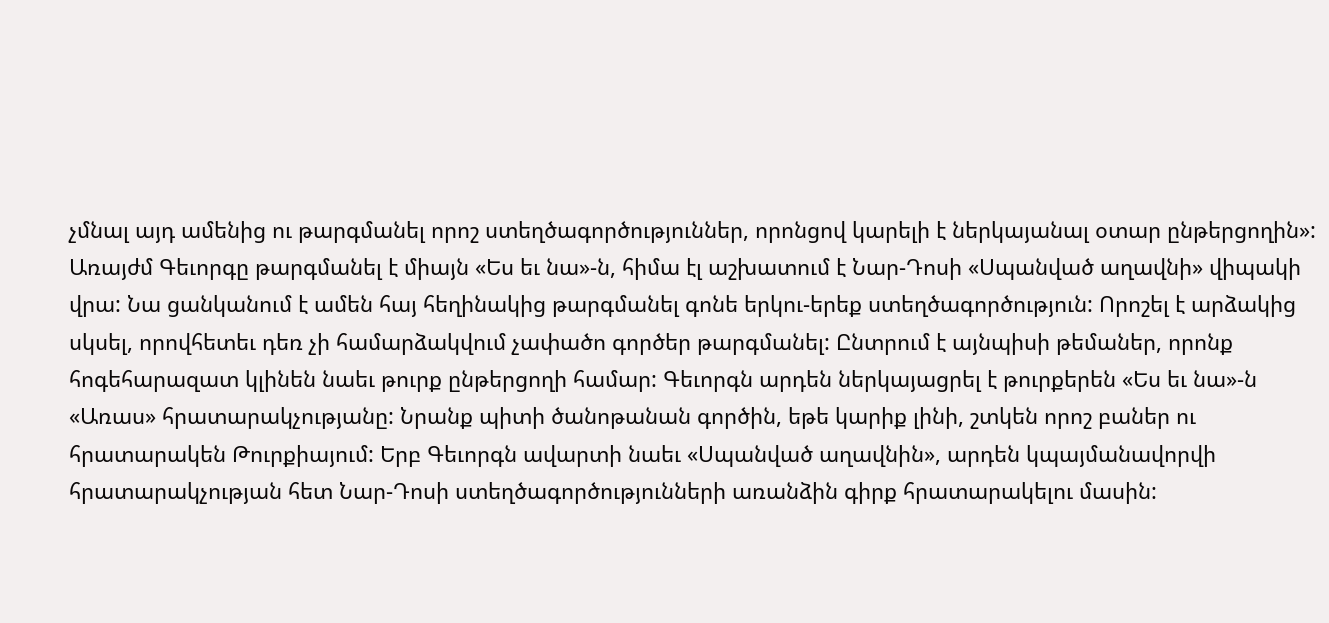չմնալ այդ ամենից ու թարգմանել որոշ ստեղծագործություններ, որոնցով կարելի է ներկայանալ օտար ընթերցողին»: Առայժմ Գեւորգը թարգմանել է միայն «Ես եւ նա»-ն, հիմա էլ աշխատում է Նար-Դոսի «Սպանված աղավնի» վիպակի վրա: Նա ցանկանում է ամեն հայ հեղինակից թարգմանել գոնե երկու-երեք ստեղծագործություն: Որոշել է արձակից սկսել, որովհետեւ դեռ չի համարձակվում չափածո գործեր թարգմանել: Ընտրում է այնպիսի թեմաներ, որոնք հոգեհարազատ կլինեն նաեւ թուրք ընթերցողի համար: Գեւորգն արդեն ներկայացրել է թուրքերեն «Ես եւ նա»-ն «Առաս» հրատարակչությանը: Նրանք պիտի ծանոթանան գործին, եթե կարիք լինի, շտկեն որոշ բաներ ու հրատարակեն Թուրքիայում: Երբ Գեւորգն ավարտի նաեւ «Սպանված աղավնին», արդեն կպայմանավորվի հրատարակչության հետ Նար-Դոսի ստեղծագործությունների առանձին գիրք հրատարակելու մասին: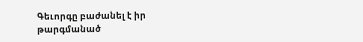Գեւորգը բաժանել է իր թարգմանած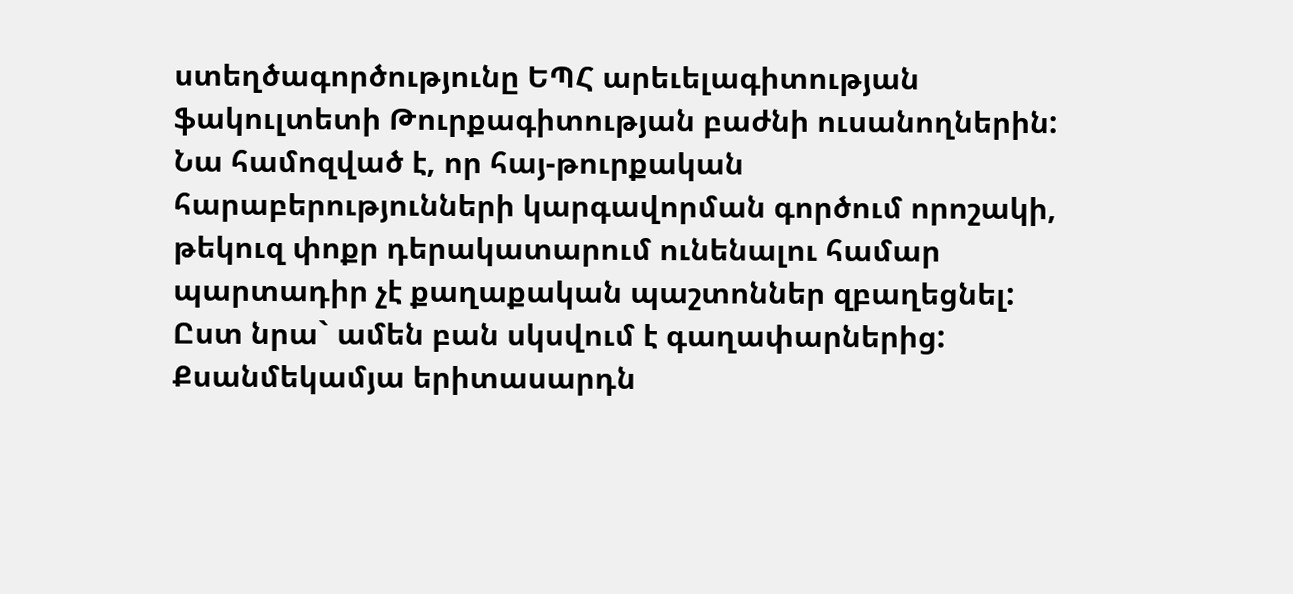ստեղծագործությունը ԵՊՀ արեւելագիտության ֆակուլտետի Թուրքագիտության բաժնի ուսանողներին: Նա համոզված է, որ հայ-թուրքական հարաբերությունների կարգավորման գործում որոշակի, թեկուզ փոքր դերակատարում ունենալու համար պարտադիր չէ քաղաքական պաշտոններ զբաղեցնել: Ըստ նրա` ամեն բան սկսվում է գաղափարներից:
Քսանմեկամյա երիտասարդն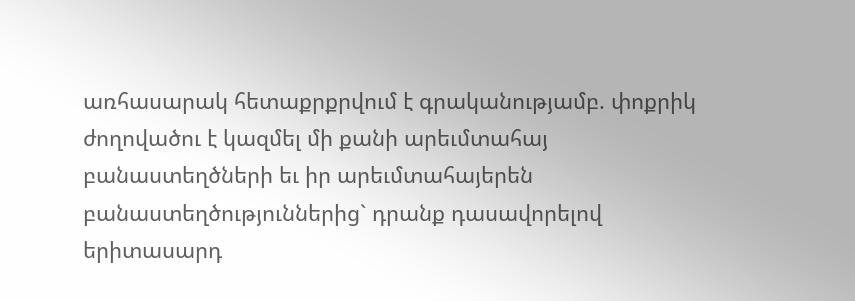առհասարակ հետաքրքրվում է գրականությամբ. փոքրիկ ժողովածու է կազմել մի քանի արեւմտահայ բանաստեղծների եւ իր արեւմտահայերեն բանաստեղծություններից` դրանք դասավորելով երիտասարդ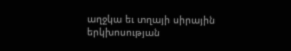աղջկա եւ տղայի սիրային երկխոսության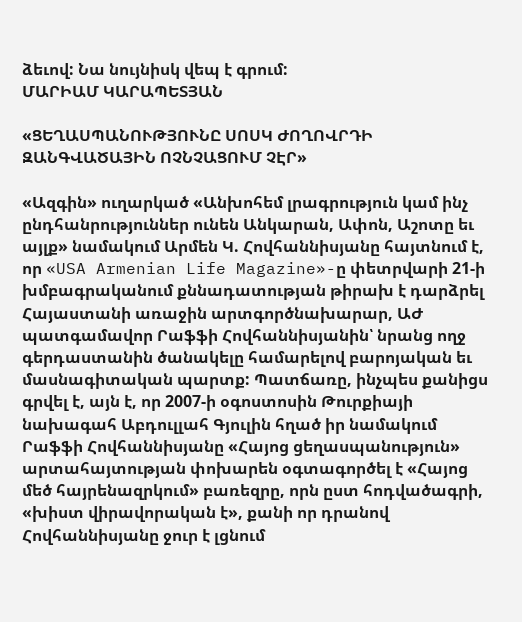ձեւով: Նա նույնիսկ վեպ է գրում:
ՄԱՐԻԱՄ ԿԱՐԱՊԵՏՅԱՆ

«ՑԵՂԱՍՊԱՆՈՒԹՅՈՒՆԸ ՍՈՍԿ ԺՈՂՈՎՐԴԻ ԶԱՆԳՎԱԾԱՅԻՆ ՈՉՆՉԱՑՈՒՄ ՉԷՐ»

«Ազգին» ուղարկած «Անխոհեմ լրագրություն կամ ինչ ընդհանրություններ ունեն Անկարան, Ափոն, Աշոտը եւ այլք» նամակում Արմեն Կ. Հովհաննիսյանը հայտնում է, որ «USA Armenian Life Magazine»-ը փետրվարի 21-ի խմբագրականում քննադատության թիրախ է դարձրել Հայաստանի առաջին արտգործնախարար, ԱԺ պատգամավոր Րաֆֆի Հովհաննիսյանին՝ նրանց ողջ գերդաստանին ծանակելը համարելով բարոյական եւ մասնագիտական պարտք: Պատճառը, ինչպես քանիցս գրվել է, այն է, որ 2007-ի օգոստոսին Թուրքիայի նախագահ Աբդուլլահ Գյուլին հղած իր նամակում Րաֆֆի Հովհաննիսյանը «Հայոց ցեղասպանություն» արտահայտության փոխարեն օգտագործել է «Հայոց մեծ հայրենազրկում» բառեզրը, որն ըստ հոդվածագրի, «խիստ վիրավորական է», քանի որ դրանով Հովհաննիսյանը ջուր է լցնում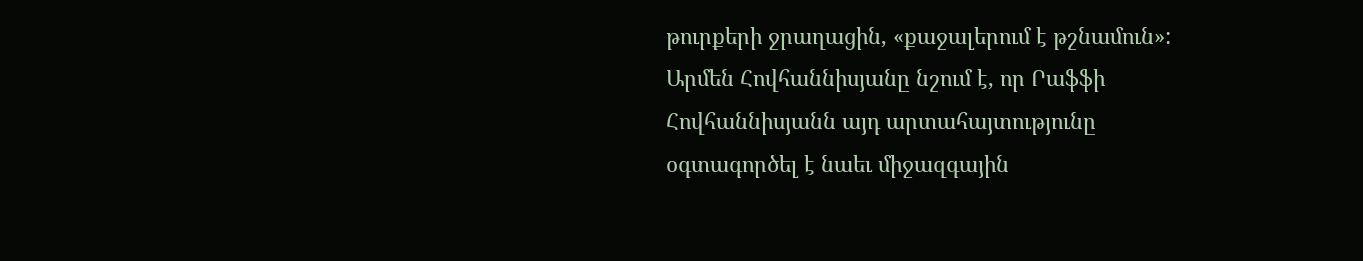թուրքերի ջրաղացին, «քաջալերում է թշնամուն»:
Արմեն Հովհաննիսյանը նշում է, որ Րաֆֆի Հովհաննիսյանն այդ արտահայտությունը օգտագործել է նաեւ միջազգային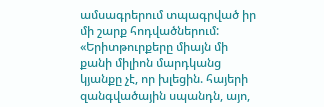ամսագրերում տպագրված իր մի շարք հոդվածներում: «Երիտթուրքերը միայն մի քանի միլիոն մարդկանց կյանքը չէ, որ խլեցին. հայերի զանգվածային սպանդն, այո,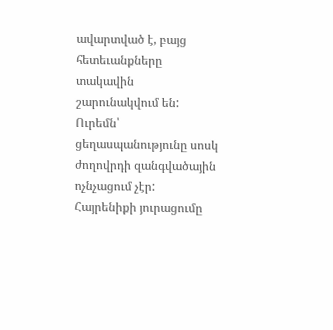ավարտված է, բայց հետեւանքները տակավին շարունակվում են: Ուրեմն՝ ցեղասպանությունը սոսկ ժողովրդի զանգվածային ոչնչացում չէր: Հայրենիքի յուրացումը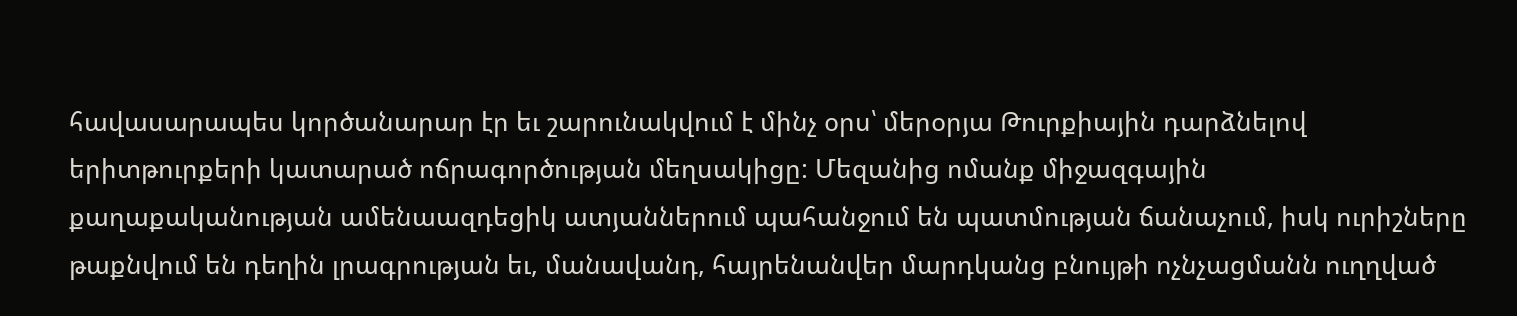հավասարապես կործանարար էր եւ շարունակվում է մինչ օրս՝ մերօրյա Թուրքիային դարձնելով երիտթուրքերի կատարած ոճրագործության մեղսակիցը: Մեզանից ոմանք միջազգային քաղաքականության ամենաազդեցիկ ատյաններում պահանջում են պատմության ճանաչում, իսկ ուրիշները թաքնվում են դեղին լրագրության եւ, մանավանդ, հայրենանվեր մարդկանց բնույթի ոչնչացմանն ուղղված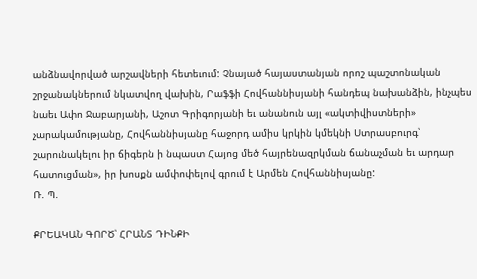անձնավորված արշավների հետեւում: Չնայած հայաստանյան որոշ պաշտոնական շրջանակներում նկատվող վախին, Րաֆֆի Հովհաննիսյանի հանդեպ նախանձին, ինչպես նաեւ Ափո Ջաբարյանի, Աշոտ Գրիգորյանի եւ անանուն այլ «ակտիվիստների» չարակամությանը, Հովհաննիսյանը հաջորդ ամիս կրկին կմեկնի Ստրասբուրգ՝ շարունակելու իր ճիգերն ի նպաստ Հայոց մեծ հայրենազրկման ճանաչման եւ արդար հատուցման», իր խոսքն ամփոփելով գրում է Արմեն Հովհաննիսյանը:
Ռ. Պ.

ՔՐԵԱԿԱՆ ԳՈՐԾ՝ ՀՐԱՆՏ ԴԻՆՔԻ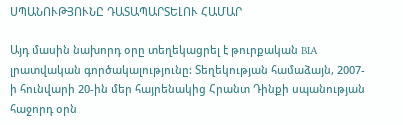ՍՊԱՆՈՒԹՅՈՒՆԸ ԴԱՏԱՊԱՐՏԵԼՈՒ ՀԱՄԱՐ

Այդ մասին նախորդ օրը տեղեկացրել է թուրքական BIA լրատվական գործակալությունը: Տեղեկության համաձայն, 2007-ի հունվարի 20-ին մեր հայրենակից Հրանտ Դինքի սպանության հաջորդ օրն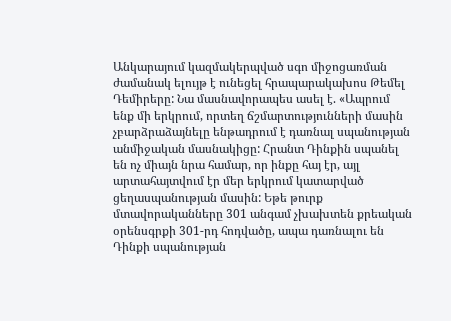Անկարայում կազմակերպված սգո միջոցառման ժամանակ ելույթ է ունեցել հրապարակախոս Թեմել Դեմիրերը: Նա մասնավորապես ասել է. «Ապրում ենք մի երկրում, որտեղ ճշմարտությունների մասին չբարձրաձայնելը ենթադրում է դառնալ սպանության անմիջական մասնակիցը: Հրանտ Դինքին սպանել են ոչ միայն նրա համար, որ ինքը հայ էր, այլ արտահայտվում էր մեր երկրում կատարված ցեղասպանության մասին: Եթե թուրք մտավորականները 301 անգամ չխախտեն քրեական օրենսգրքի 301-րդ հոդվածը, ապա դառնալու են Դինքի սպանության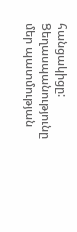հանցակիցը: Ցեղասպանությունը մեր պատմության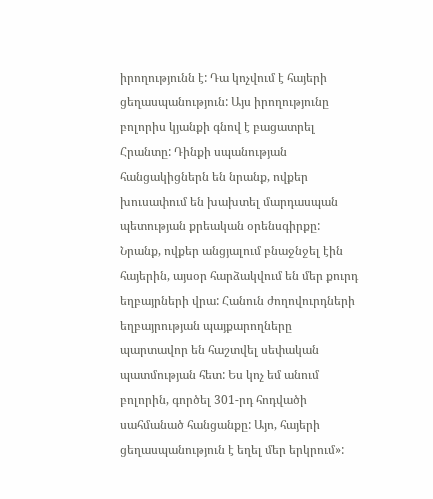իրողությունն է: Դա կոչվում է հայերի ցեղասպանություն: Այս իրողությունը բոլորիս կյանքի գնով է բացատրել Հրանտը: Դինքի սպանության հանցակիցներն են նրանք, ովքեր խուսափում են խախտել մարդասպան պետության քրեական օրենսգիրքը: Նրանք, ովքեր անցյալում բնաջնջել էին հայերին, այսօր հարձակվում են մեր քուրդ եղբայրների վրա: Հանուն ժողովուրդների եղբայրության պայքարողները պարտավոր են հաշտվել սեփական պատմության հետ: Ես կոչ եմ անում բոլորին, գործել 301-րդ հոդվածի սահմանած հանցանքը: Այո, հայերի ցեղասպանություն է եղել մեր երկրում»: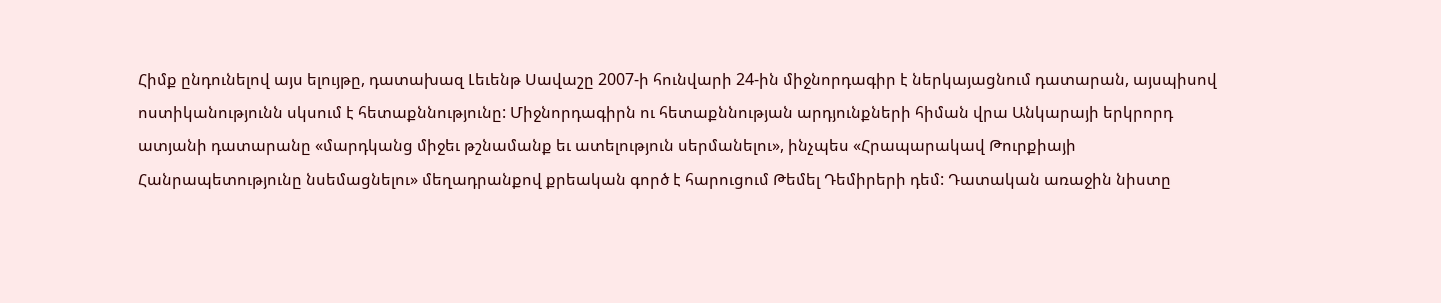Հիմք ընդունելով այս ելույթը, դատախազ Լեւենթ Սավաշը 2007-ի հունվարի 24-ին միջնորդագիր է ներկայացնում դատարան, այսպիսով ոստիկանությունն սկսում է հետաքննությունը: Միջնորդագիրն ու հետաքննության արդյունքների հիման վրա Անկարայի երկրորդ ատյանի դատարանը «մարդկանց միջեւ թշնամանք եւ ատելություն սերմանելու», ինչպես «Հրապարակավ Թուրքիայի Հանրապետությունը նսեմացնելու» մեղադրանքով քրեական գործ է հարուցում Թեմել Դեմիրերի դեմ: Դատական առաջին նիստը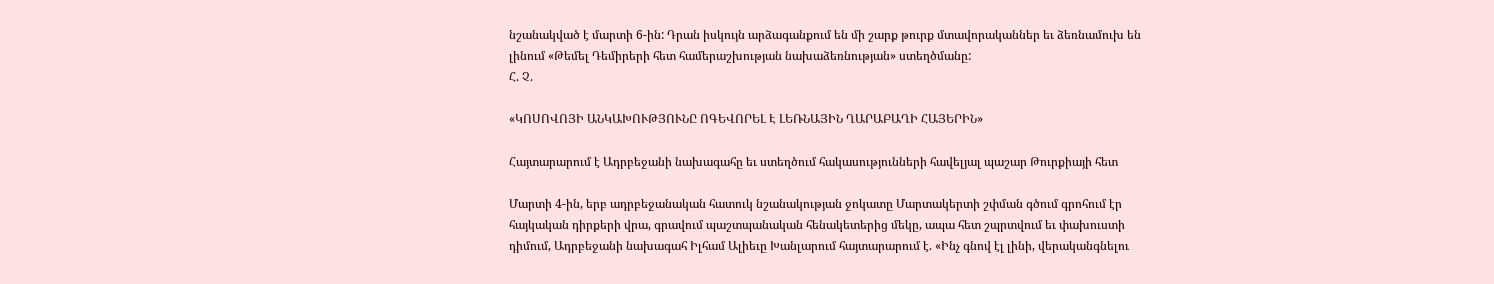նշանակված է մարտի 6-ին: Դրան իսկույն արձագանքում են մի շարք թուրք մտավորականներ եւ ձեռնամուխ են լինում «Թեմել Դեմիրերի հետ համերաշխության նախաձեռնության» ստեղծմանը:
Հ. Չ.

«ԿՈՍՈՎՈՅԻ ԱՆԿԱԽՈՒԹՅՈՒՆԸ ՈԳԵՎՈՐԵԼ Է ԼԵՌՆԱՅԻՆ ՂԱՐԱԲԱՂԻ ՀԱՅԵՐԻՆ»

Հայտարարում է Ադրբեջանի նախագահը եւ ստեղծում հակասությունների հավելյալ պաշար Թուրքիայի հետ

Մարտի 4-ին, երբ ադրբեջանական հատուկ նշանակության ջոկատը Մարտակերտի շփման գծում գրոհում էր հայկական դիրքերի վրա, գրավում պաշտպանական հենակետերից մեկը, ապա հետ շպրտվում եւ փախուստի դիմում, Ադրբեջանի նախագահ Իլհամ Ալիեւը Խանլարում հայտարարում է. «Ինչ գնով էլ լինի, վերականգնելու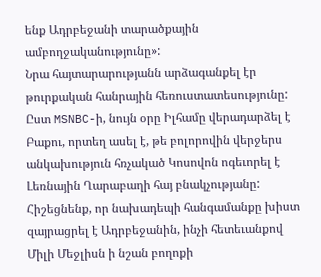ենք Ադրբեջանի տարածքային ամբողջականությունը»:
Նրա հայտարարությանն արձագանքել էր թուրքական հանրային հեռուստատեսությունը: Ըստ MSNBC-ի, նույն օրը Իլհամը վերադարձել է Բաքու, որտեղ ասել է, թե բոլորովին վերջերս անկախություն հռչակած Կոսովոն ոգեւորել է Լեռնային Ղարաբաղի հայ բնակչությանը: Հիշեցնենք, որ նախադեպի հանգամանքը խիստ զայրացրել է Ադրբեջանին, ինչի հետեւանքով Միլի Մեջլիսն ի նշան բողոքի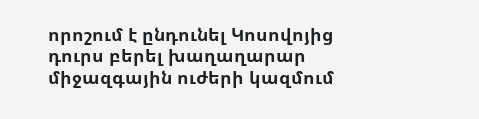որոշում է ընդունել Կոսովոյից դուրս բերել խաղաղարար միջազգային ուժերի կազմում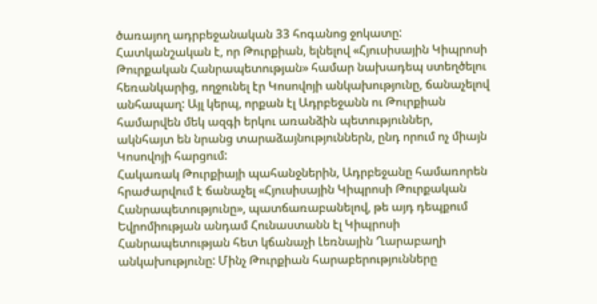ծառայող ադրբեջանական 33 հոգանոց ջոկատը:
Հատկանշական է, որ Թուրքիան, ելնելով «Հյուսիսային Կիպրոսի Թուրքական Հանրապետության» համար նախադեպ ստեղծելու հեռանկարից, ողջունել էր Կոսովոյի անկախությունը, ճանաչելով անհապաղ: Այլ կերպ, որքան էլ Ադրբեջանն ու Թուրքիան համարվեն մեկ ազգի երկու առանձին պետություններ, ակնհայտ են նրանց տարաձայնություններն, ընդ որում ոչ միայն Կոսովոյի հարցում:
Հակառակ Թուրքիայի պահանջներին, Ադրբեջանը համառորեն հրաժարվում է ճանաչել «Հյուսիսային Կիպրոսի Թուրքական Հանրապետությունը», պատճառաբանելով, թե այդ դեպքում Եվրոմիության անդամ Հունաստանն էլ Կիպրոսի Հանրապետության հետ կճանաչի Լեռնային Ղարաբաղի անկախությունը: Մինչ Թուրքիան հարաբերությունները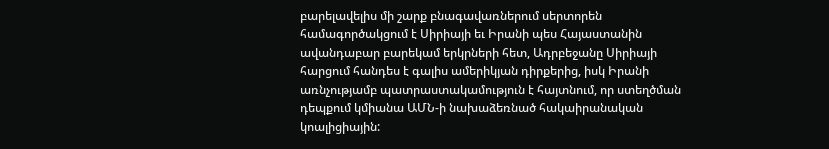բարելավելիս մի շարք բնագավառներում սերտորեն համագործակցում է Սիրիայի եւ Իրանի պես Հայաստանին ավանդաբար բարեկամ երկրների հետ, Ադրբեջանը Սիրիայի հարցում հանդես է գալիս ամերիկյան դիրքերից, իսկ Իրանի առնչությամբ պատրաստակամություն է հայտնում, որ ստեղծման դեպքում կմիանա ԱՄՆ-ի նախաձեռնած հակաիրանական կոալիցիային: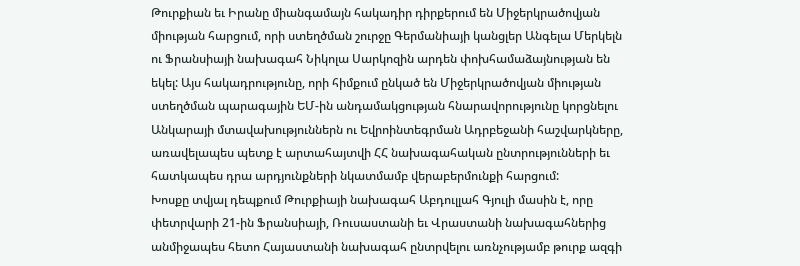Թուրքիան եւ Իրանը միանգամայն հակադիր դիրքերում են Միջերկրածովյան միության հարցում, որի ստեղծման շուրջը Գերմանիայի կանցլեր Անգելա Մերկելն ու Ֆրանսիայի նախագահ Նիկոլա Սարկոզին արդեն փոխհամաձայնության են եկել: Այս հակադրությունը, որի հիմքում ընկած են Միջերկրածովյան միության ստեղծման պարագային ԵՄ-ին անդամակցության հնարավորությունը կորցնելու Անկարայի մտավախություններն ու Եվրոինտեգրման Ադրբեջանի հաշվարկները, առավելապես պետք է արտահայտվի ՀՀ նախագահական ընտրությունների եւ հատկապես դրա արդյունքների նկատմամբ վերաբերմունքի հարցում:
Խոսքը տվյալ դեպքում Թուրքիայի նախագահ Աբդուլլահ Գյուլի մասին է, որը փետրվարի 21-ին Ֆրանսիայի, Ռուսաստանի եւ Վրաստանի նախագահներից անմիջապես հետո Հայաստանի նախագահ ընտրվելու առնչությամբ թուրք ազգի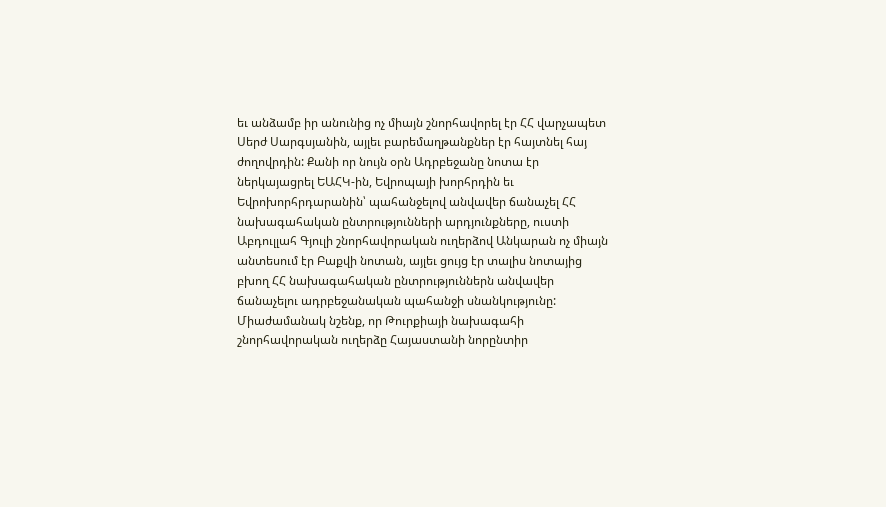եւ անձամբ իր անունից ոչ միայն շնորհավորել էր ՀՀ վարչապետ Սերժ Սարգսյանին, այլեւ բարեմաղթանքներ էր հայտնել հայ ժողովրդին: Քանի որ նույն օրն Ադրբեջանը նոտա էր ներկայացրել ԵԱՀԿ-ին, Եվրոպայի խորհրդին եւ Եվրոխորհրդարանին՝ պահանջելով անվավեր ճանաչել ՀՀ նախագահական ընտրությունների արդյունքները, ուստի Աբդուլլահ Գյուլի շնորհավորական ուղերձով Անկարան ոչ միայն անտեսում էր Բաքվի նոտան, այլեւ ցույց էր տալիս նոտայից բխող ՀՀ նախագահական ընտրություններն անվավեր ճանաչելու ադրբեջանական պահանջի սնանկությունը:
Միաժամանակ նշենք, որ Թուրքիայի նախագահի շնորհավորական ուղերձը Հայաստանի նորընտիր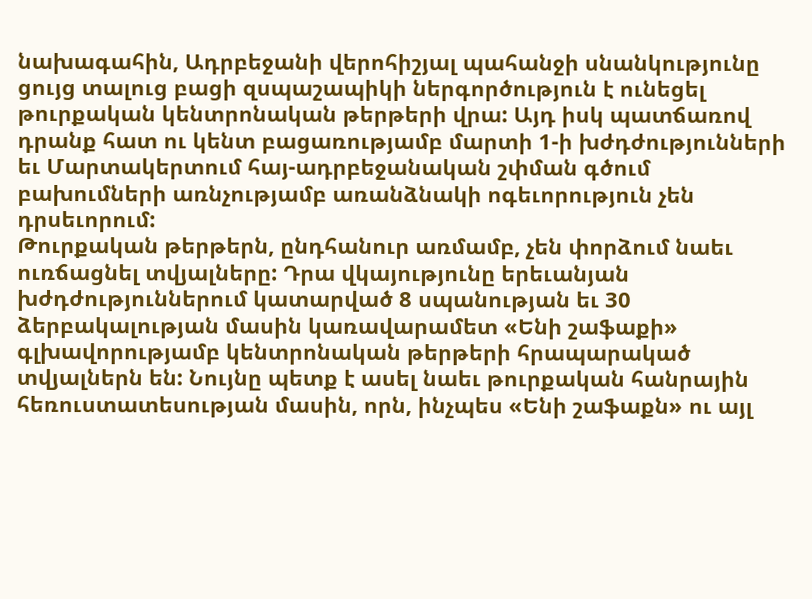նախագահին, Ադրբեջանի վերոհիշյալ պահանջի սնանկությունը ցույց տալուց բացի զսպաշապիկի ներգործություն է ունեցել թուրքական կենտրոնական թերթերի վրա: Այդ իսկ պատճառով դրանք հատ ու կենտ բացառությամբ մարտի 1-ի խժդժությունների եւ Մարտակերտում հայ-ադրբեջանական շփման գծում բախումների առնչությամբ առանձնակի ոգեւորություն չեն դրսեւորում:
Թուրքական թերթերն, ընդհանուր առմամբ, չեն փորձում նաեւ ուռճացնել տվյալները: Դրա վկայությունը երեւանյան խժդժություններում կատարված 8 սպանության եւ 30 ձերբակալության մասին կառավարամետ «Ենի շաֆաքի» գլխավորությամբ կենտրոնական թերթերի հրապարակած տվյալներն են: Նույնը պետք է ասել նաեւ թուրքական հանրային հեռուստատեսության մասին, որն, ինչպես «Ենի շաֆաքն» ու այլ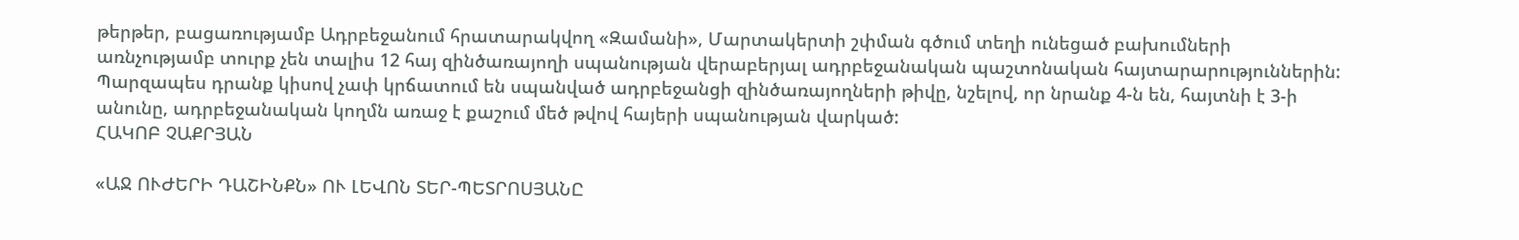թերթեր, բացառությամբ Ադրբեջանում հրատարակվող «Զամանի», Մարտակերտի շփման գծում տեղի ունեցած բախումների առնչությամբ տուրք չեն տալիս 12 հայ զինծառայողի սպանության վերաբերյալ ադրբեջանական պաշտոնական հայտարարություններին: Պարզապես դրանք կիսով չափ կրճատում են սպանված ադրբեջանցի զինծառայողների թիվը, նշելով, որ նրանք 4-ն են, հայտնի է 3-ի անունը, ադրբեջանական կողմն առաջ է քաշում մեծ թվով հայերի սպանության վարկած:
ՀԱԿՈԲ ՉԱՔՐՅԱՆ

«ԱՋ ՈՒԺԵՐԻ ԴԱՇԻՆՔՆ» ՈՒ ԼԵՎՈՆ ՏԵՐ-ՊԵՏՐՈՍՅԱՆԸ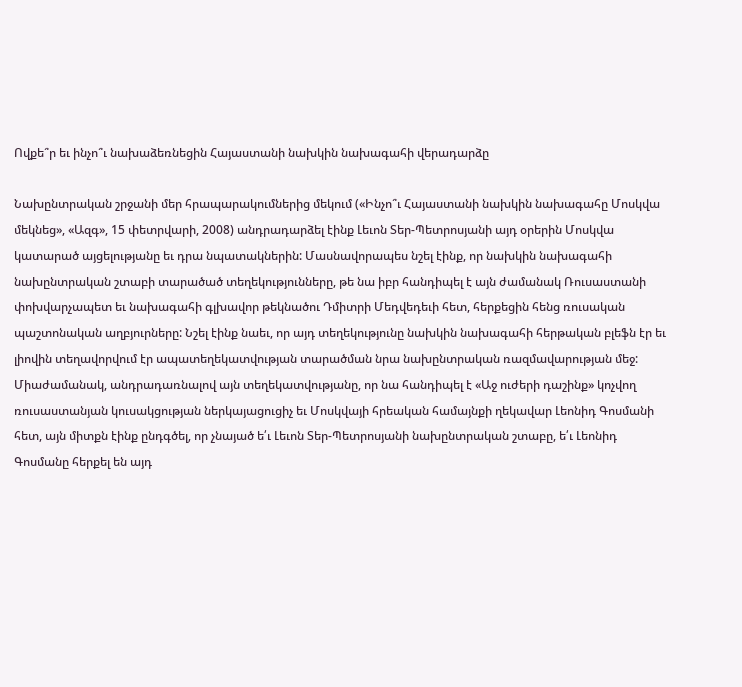Ովքե՞ր եւ ինչո՞ւ նախաձեռնեցին Հայաստանի նախկին նախագահի վերադարձը

Նախընտրական շրջանի մեր հրապարակումներից մեկում («Ինչո՞ւ Հայաստանի նախկին նախագահը Մոսկվա մեկնեց», «Ազգ», 15 փետրվարի, 2008) անդրադարձել էինք Լեւոն Տեր-Պետրոսյանի այդ օրերին Մոսկվա կատարած այցելությանը եւ դրա նպատակներին: Մասնավորապես նշել էինք, որ նախկին նախագահի նախընտրական շտաբի տարածած տեղեկությունները, թե նա իբր հանդիպել է այն ժամանակ Ռուսաստանի փոխվարչապետ եւ նախագահի գլխավոր թեկնածու Դմիտրի Մեդվեդեւի հետ, հերքեցին հենց ռուսական պաշտոնական աղբյուրները: Նշել էինք նաեւ, որ այդ տեղեկությունը նախկին նախագահի հերթական բլեֆն էր եւ լիովին տեղավորվում էր ապատեղեկատվության տարածման նրա նախընտրական ռազմավարության մեջ:
Միաժամանակ, անդրադառնալով այն տեղեկատվությանը, որ նա հանդիպել է «Աջ ուժերի դաշինք» կոչվող ռուսաստանյան կուսակցության ներկայացուցիչ եւ Մոսկվայի հրեական համայնքի ղեկավար Լեոնիդ Գոսմանի հետ, այն միտքն էինք ընդգծել, որ չնայած ե՛ւ Լեւոն Տեր-Պետրոսյանի նախընտրական շտաբը, ե՛ւ Լեոնիդ Գոսմանը հերքել են այդ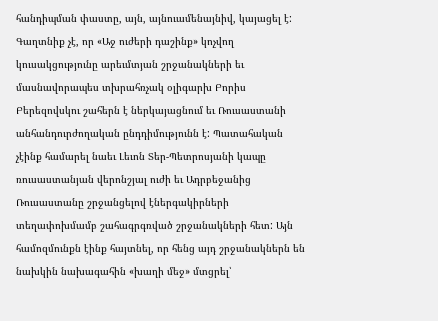հանդիպման փաստը, այն, այնուամենայնիվ, կայացել է: Գաղտնիք չէ, որ «Աջ ուժերի դաշինք» կոչվող կուսակցությունը արեւմտյան շրջանակների եւ մասնավորապես տխրահռչակ օլիգարխ Բորիս Բերեզովսկու շահերն է ներկայացնում եւ Ռուսաստանի անհանդուրժողական ընդդիմությունն է: Պատահական չէինք համարել նաեւ Լեւոն Տեր-Պետրոսյանի կապը ռուսաստանյան վերոնշյալ ուժի եւ Ադրբեջանից Ռուսաստանը շրջանցելով էներգակիրների տեղափոխմամբ շահագրգռված շրջանակների հետ: Այն համոզմունքն էինք հայտնել, որ հենց այդ շրջանակներն են նախկին նախագահին «խաղի մեջ» մտցրել՝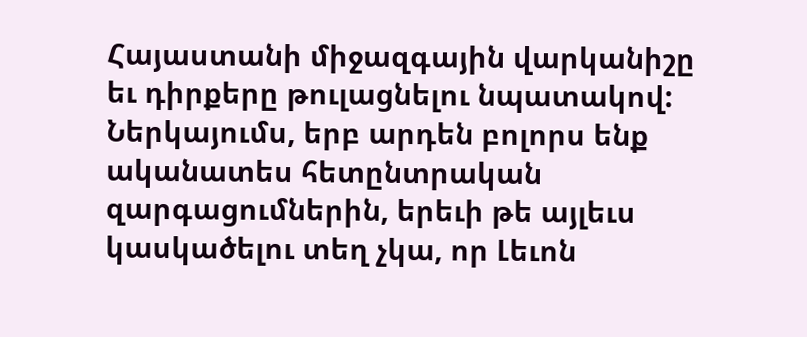Հայաստանի միջազգային վարկանիշը եւ դիրքերը թուլացնելու նպատակով: Ներկայումս, երբ արդեն բոլորս ենք ականատես հետընտրական զարգացումներին, երեւի թե այլեւս կասկածելու տեղ չկա, որ Լեւոն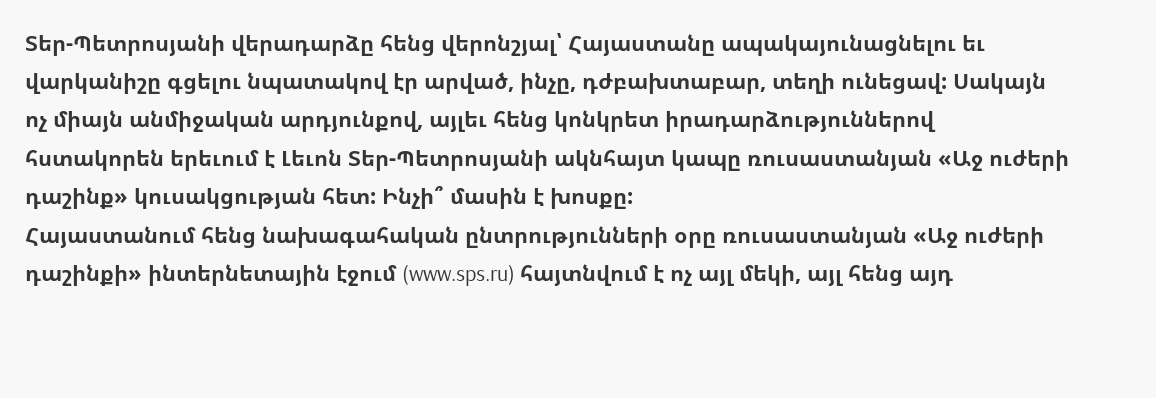Տեր-Պետրոսյանի վերադարձը հենց վերոնշյալ՝ Հայաստանը ապակայունացնելու եւ վարկանիշը գցելու նպատակով էր արված, ինչը, դժբախտաբար, տեղի ունեցավ: Սակայն ոչ միայն անմիջական արդյունքով, այլեւ հենց կոնկրետ իրադարձություններով հստակորեն երեւում է Լեւոն Տեր-Պետրոսյանի ակնհայտ կապը ռուսաստանյան «Աջ ուժերի դաշինք» կուսակցության հետ: Ինչի՞ մասին է խոսքը:
Հայաստանում հենց նախագահական ընտրությունների օրը ռուսաստանյան «Աջ ուժերի դաշինքի» ինտերնետային էջում (www.sps.ru) հայտնվում է ոչ այլ մեկի, այլ հենց այդ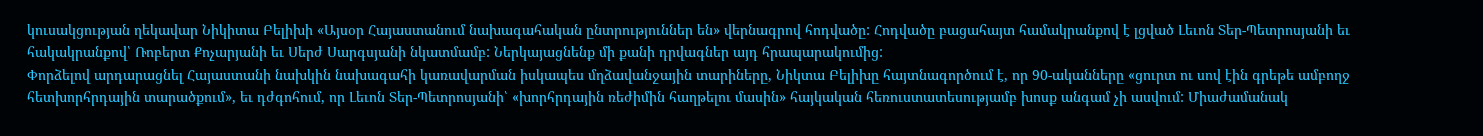կուսակցության ղեկավար Նիկիտա Բելիխի «Այսօր Հայաստանում նախագահական ընտրություններ են» վերնագրով հոդվածը: Հոդվածը բացահայտ համակրանքով է լցված Լեւոն Տեր-Պետրոսյանի եւ հակակրանքով՝ Ռոբերտ Քոչարյանի եւ Սերժ Սարգսյանի նկատմամբ: Ներկայացնենք մի քանի դրվագներ այդ հրապարակումից:
Փորձելով արդարացնել Հայաստանի նախկին նախագահի կառավարման իսկապես մղձավանջային տարիները, Նիկտա Բելիխը հայտնագործում է, որ 90-ականները «ցուրտ ու սով էին գրեթե ամբողջ հետխորհրդային տարածքում», եւ դժգոհում, որ Լեւոն Տեր-Պետրոսյանի՝ «խորհրդային ռեժիմին հաղթելու մասին» հայկական հեռուստատեսությամբ խոսք անգամ չի ասվում: Միաժամանակ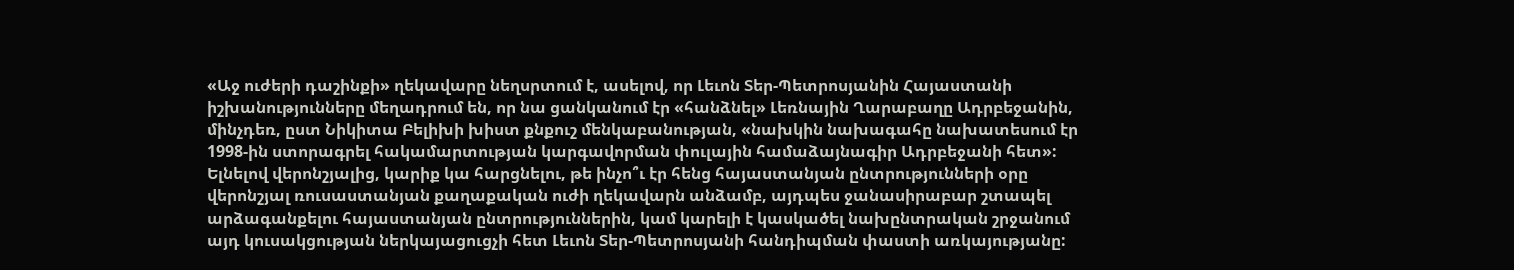«Աջ ուժերի դաշինքի» ղեկավարը նեղսրտում է, ասելով, որ Լեւոն Տեր-Պետրոսյանին Հայաստանի իշխանությունները մեղադրում են, որ նա ցանկանում էր «հանձնել» Լեռնային Ղարաբաղը Ադրբեջանին, մինչդեռ, ըստ Նիկիտա Բելիխի խիստ քնքուշ մենկաբանության, «նախկին նախագահը նախատեսում էր 1998-ին ստորագրել հակամարտության կարգավորման փուլային համաձայնագիր Ադրբեջանի հետ»:
Ելնելով վերոնշյալից, կարիք կա հարցնելու, թե ինչո՞ւ էր հենց հայաստանյան ընտրությունների օրը վերոնշյալ ռուսաստանյան քաղաքական ուժի ղեկավարն անձամբ, այդպես ջանասիրաբար շտապել արձագանքելու հայաստանյան ընտրություններին, կամ կարելի է կասկածել նախընտրական շրջանում այդ կուսակցության ներկայացուցչի հետ Լեւոն Տեր-Պետրոսյանի հանդիպման փաստի առկայությանը: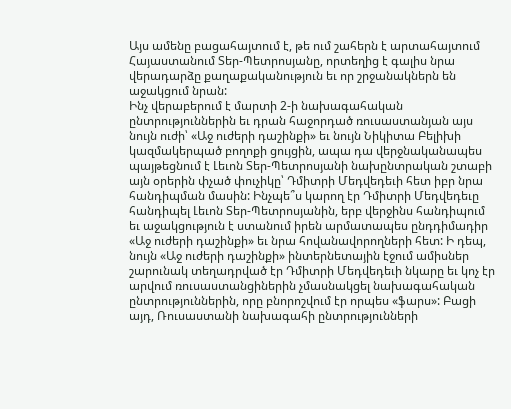Այս ամենը բացահայտում է, թե ում շահերն է արտահայտում Հայաստանում Տեր-Պետրոսյանը, որտեղից է գալիս նրա վերադարձը քաղաքականություն եւ որ շրջանակներն են աջակցում նրան:
Ինչ վերաբերում է մարտի 2-ի նախագահական ընտրություններին եւ դրան հաջորդած ռուսաստանյան այս նույն ուժի՝ «Աջ ուժերի դաշինքի» եւ նույն Նիկիտա Բելիխի կազմակերպած բողոքի ցույցին, ապա դա վերջնականապես պայթեցնում է Լեւոն Տեր-Պետրոսյանի նախընտրական շտաբի այն օրերին փչած փուչիկը՝ Դմիտրի Մեդվեդեւի հետ իբր նրա հանդիպման մասին: Ինչպե՞ս կարող էր Դմիտրի Մեդվեդեւը հանդիպել Լեւոն Տեր-Պետրոսյանին, երբ վերջինս հանդիպում եւ աջակցություն է ստանում իրեն արմատապես ընդդիմադիր «Աջ ուժերի դաշինքի» եւ նրա հովանավորողների հետ: Ի դեպ, նույն «Աջ ուժերի դաշինքի» ինտերնետային էջում ամիսներ շարունակ տեղադրված էր Դմիտրի Մեդվեդեւի նկարը եւ կոչ էր արվում ռուսաստանցիներին չմասնակցել նախագահական ընտրություններին, որը բնորոշվում էր որպես «ֆարս»: Բացի այդ, Ռուսաստանի նախագահի ընտրությունների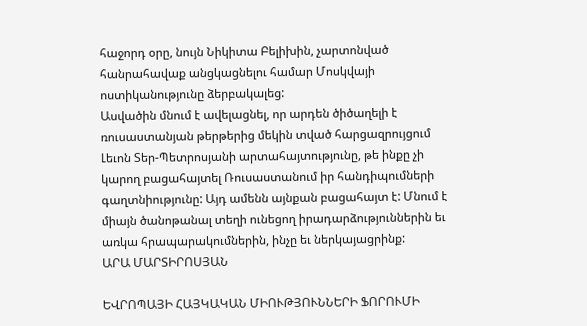հաջորդ օրը, նույն Նիկիտա Բելիխին, չարտոնված հանրահավաք անցկացնելու համար Մոսկվայի ոստիկանությունը ձերբակալեց:
Ասվածին մնում է ավելացնել, որ արդեն ծիծաղելի է ռուսաստանյան թերթերից մեկին տված հարցազրույցում Լեւոն Տեր-Պետրոսյանի արտահայտությունը, թե ինքը չի կարող բացահայտել Ռուսաստանում իր հանդիպումների գաղտնիությունը: Այդ ամենն այնքան բացահայտ է: Մնում է միայն ծանոթանալ տեղի ունեցող իրադարձություններին եւ առկա հրապարակումներին, ինչը եւ ներկայացրինք:
ԱՐԱ ՄԱՐՏԻՐՈՍՅԱՆ

ԵՎՐՈՊԱՅԻ ՀԱՅԿԱԿԱՆ ՄԻՈՒԹՅՈՒՆՆԵՐԻ ՖՈՐՈՒՄԻ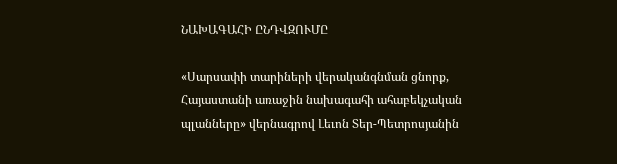ՆԱԽԱԳԱՀԻ ԸՆԴՎԶՈՒՄԸ

«Սարսափի տարիների վերականգնման ցնորք, Հայաստանի առաջին նախագահի ահաբեկչական պլանները» վերնագրով Լեւոն Տեր-Պետրոսյանին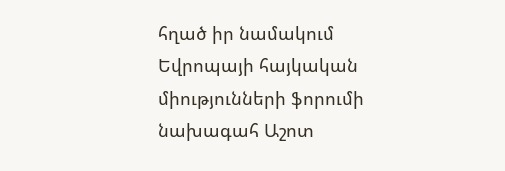հղած իր նամակում Եվրոպայի հայկական միությունների ֆորումի նախագահ Աշոտ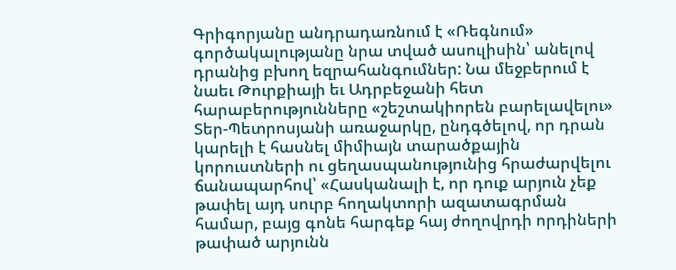Գրիգորյանը անդրադառնում է «Ռեգնում» գործակալությանը նրա տված ասուլիսին՝ անելով դրանից բխող եզրահանգումներ: Նա մեջբերում է նաեւ Թուրքիայի եւ Ադրբեջանի հետ հարաբերությունները «շեշտակիորեն բարելավելու» Տեր-Պետրոսյանի առաջարկը, ընդգծելով, որ դրան կարելի է հասնել միմիայն տարածքային կորուստների ու ցեղասպանությունից հրաժարվելու ճանապարհով՝ «Հասկանալի է, որ դուք արյուն չեք թափել այդ սուրբ հողակտորի ազատագրման համար, բայց գոնե հարգեք հայ ժողովրդի որդիների թափած արյունն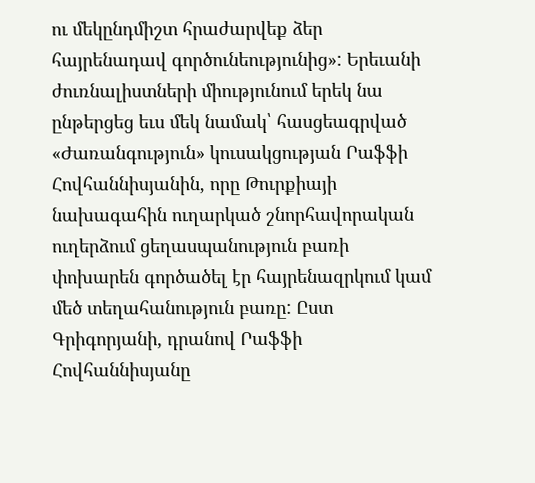ու մեկընդմիշտ հրաժարվեք ձեր հայրենադավ գործունեությունից»: Երեւանի ժուռնալիստների միությունում երեկ նա ընթերցեց եւս մեկ նամակ՝ հասցեագրված «Ժառանգություն» կուսակցության Րաֆֆի Հովհաննիսյանին, որը Թուրքիայի նախագահին ուղարկած շնորհավորական ուղերձում ցեղասպանություն բառի փոխարեն գործածել էր հայրենազրկում կամ մեծ տեղահանություն բառը: Ըստ Գրիգորյանի, դրանով Րաֆֆի Հովհաննիսյանը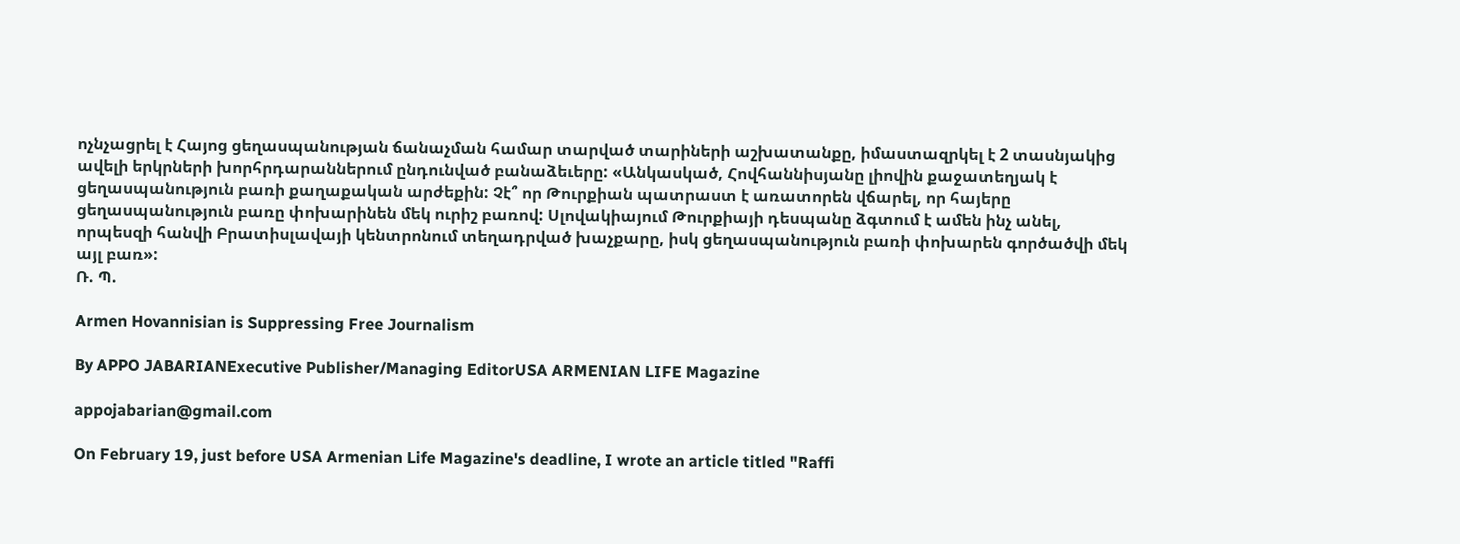ոչնչացրել է Հայոց ցեղասպանության ճանաչման համար տարված տարիների աշխատանքը, իմաստազրկել է 2 տասնյակից ավելի երկրների խորհրդարաններում ընդունված բանաձեւերը: «Անկասկած, Հովհաննիսյանը լիովին քաջատեղյակ է ցեղասպանություն բառի քաղաքական արժեքին: Չէ՞ որ Թուրքիան պատրաստ է առատորեն վճարել, որ հայերը ցեղասպանություն բառը փոխարինեն մեկ ուրիշ բառով: Սլովակիայում Թուրքիայի դեսպանը ձգտում է ամեն ինչ անել, որպեսզի հանվի Բրատիսլավայի կենտրոնում տեղադրված խաչքարը, իսկ ցեղասպանություն բառի փոխարեն գործածվի մեկ այլ բառ»:
Ռ. Պ.

Armen Hovannisian is Suppressing Free Journalism

By APPO JABARIANExecutive Publisher/Managing EditorUSA ARMENIAN LIFE Magazine

appojabarian@gmail.com

On February 19, just before USA Armenian Life Magazine's deadline, I wrote an article titled "Raffi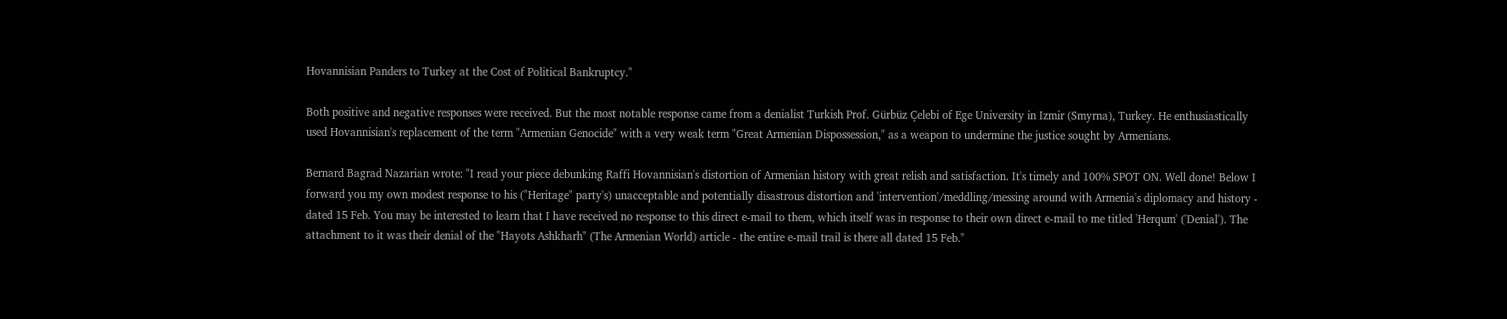Hovannisian Panders to Turkey at the Cost of Political Bankruptcy."

Both positive and negative responses were received. But the most notable response came from a denialist Turkish Prof. Gürbüz Çelebi of Ege University in Izmir (Smyrna), Turkey. He enthusiastically used Hovannisian's replacement of the term "Armenian Genocide" with a very weak term "Great Armenian Dispossession," as a weapon to undermine the justice sought by Armenians.

Bernard Bagrad Nazarian wrote: "I read your piece debunking Raffi Hovannisian's distortion of Armenian history with great relish and satisfaction. It's timely and 100% SPOT ON. Well done! Below I forward you my own modest response to his ("Heritage" party's) unacceptable and potentially disastrous distortion and 'intervention'/meddling/messing around with Armenia's diplomacy and history - dated 15 Feb. You may be interested to learn that I have received no response to this direct e-mail to them, which itself was in response to their own direct e-mail to me titled 'Herqum' ('Denial'). The attachment to it was their denial of the "Hayots Ashkharh" (The Armenian World) article - the entire e-mail trail is there all dated 15 Feb."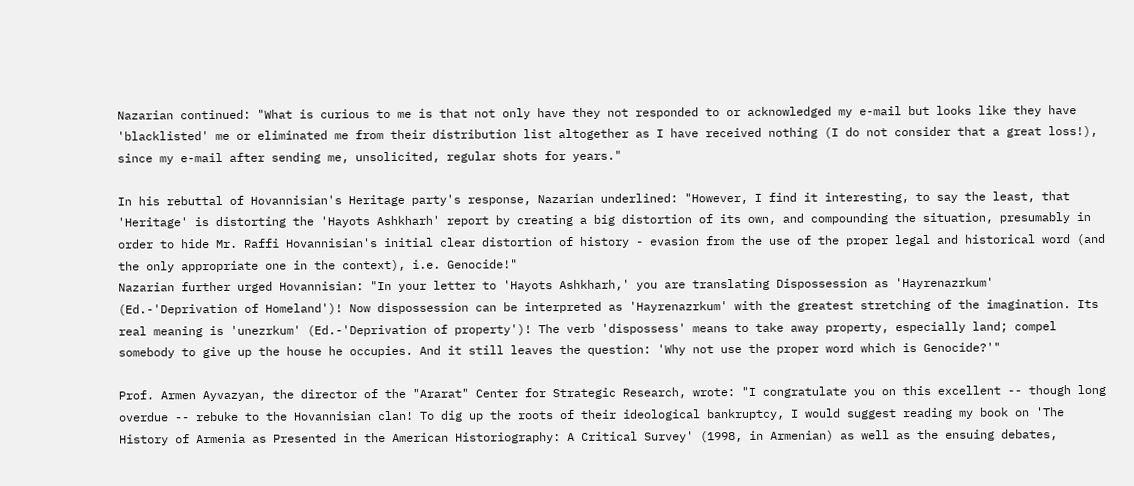Nazarian continued: "What is curious to me is that not only have they not responded to or acknowledged my e-mail but looks like they have 'blacklisted' me or eliminated me from their distribution list altogether as I have received nothing (I do not consider that a great loss!), since my e-mail after sending me, unsolicited, regular shots for years."

In his rebuttal of Hovannisian's Heritage party's response, Nazarian underlined: "However, I find it interesting, to say the least, that 'Heritage' is distorting the 'Hayots Ashkharh' report by creating a big distortion of its own, and compounding the situation, presumably in order to hide Mr. Raffi Hovannisian's initial clear distortion of history - evasion from the use of the proper legal and historical word (and the only appropriate one in the context), i.e. Genocide!"
Nazarian further urged Hovannisian: "In your letter to 'Hayots Ashkharh,' you are translating Dispossession as 'Hayrenazrkum' (Ed.-'Deprivation of Homeland')! Now dispossession can be interpreted as 'Hayrenazrkum' with the greatest stretching of the imagination. Its real meaning is 'unezrkum' (Ed.-'Deprivation of property')! The verb 'dispossess' means to take away property, especially land; compel somebody to give up the house he occupies. And it still leaves the question: 'Why not use the proper word which is Genocide?'"

Prof. Armen Ayvazyan, the director of the "Ararat" Center for Strategic Research, wrote: "I congratulate you on this excellent -- though long overdue -- rebuke to the Hovannisian clan! To dig up the roots of their ideological bankruptcy, I would suggest reading my book on 'The History of Armenia as Presented in the American Historiography: A Critical Survey' (1998, in Armenian) as well as the ensuing debates,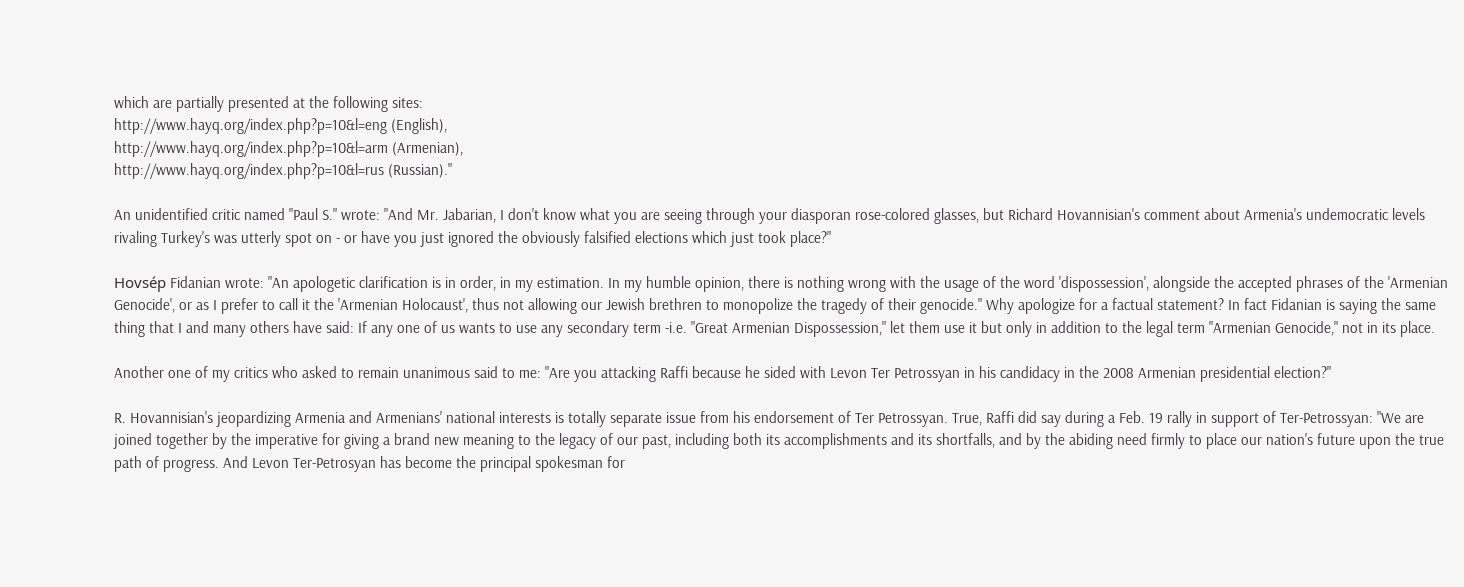which are partially presented at the following sites:
http://www.hayq.org/index.php?p=10&l=eng (English),
http://www.hayq.org/index.php?p=10&l=arm (Armenian),
http://www.hayq.org/index.php?p=10&l=rus (Russian)."

An unidentified critic named "Paul S." wrote: "And Mr. Jabarian, I don't know what you are seeing through your diasporan rose-colored glasses, but Richard Hovannisian's comment about Armenia's undemocratic levels rivaling Turkey's was utterly spot on - or have you just ignored the obviously falsified elections which just took place?"

Hovsép Fidanian wrote: "An apologetic clarification is in order, in my estimation. In my humble opinion, there is nothing wrong with the usage of the word 'dispossession', alongside the accepted phrases of the 'Armenian Genocide', or as I prefer to call it the 'Armenian Holocaust', thus not allowing our Jewish brethren to monopolize the tragedy of their genocide." Why apologize for a factual statement? In fact Fidanian is saying the same thing that I and many others have said: If any one of us wants to use any secondary term -i.e. "Great Armenian Dispossession," let them use it but only in addition to the legal term "Armenian Genocide," not in its place.

Another one of my critics who asked to remain unanimous said to me: "Are you attacking Raffi because he sided with Levon Ter Petrossyan in his candidacy in the 2008 Armenian presidential election?"

R. Hovannisian's jeopardizing Armenia and Armenians' national interests is totally separate issue from his endorsement of Ter Petrossyan. True, Raffi did say during a Feb. 19 rally in support of Ter-Petrossyan: "We are joined together by the imperative for giving a brand new meaning to the legacy of our past, including both its accomplishments and its shortfalls, and by the abiding need firmly to place our nation's future upon the true path of progress. And Levon Ter-Petrosyan has become the principal spokesman for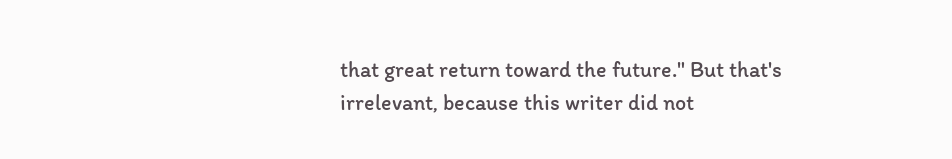that great return toward the future." But that's irrelevant, because this writer did not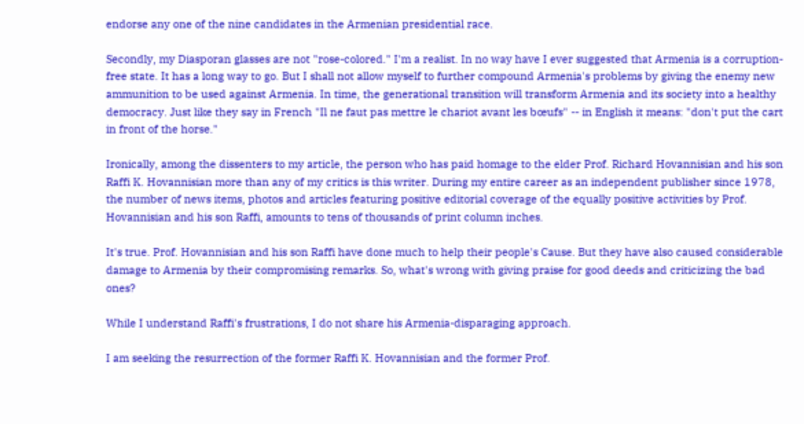endorse any one of the nine candidates in the Armenian presidential race.

Secondly, my Diasporan glasses are not "rose-colored." I'm a realist. In no way have I ever suggested that Armenia is a corruption-free state. It has a long way to go. But I shall not allow myself to further compound Armenia's problems by giving the enemy new ammunition to be used against Armenia. In time, the generational transition will transform Armenia and its society into a healthy democracy. Just like they say in French "Il ne faut pas mettre le chariot avant les bœufs" -- in English it means: "don't put the cart in front of the horse."

Ironically, among the dissenters to my article, the person who has paid homage to the elder Prof. Richard Hovannisian and his son Raffi K. Hovannisian more than any of my critics is this writer. During my entire career as an independent publisher since 1978, the number of news items, photos and articles featuring positive editorial coverage of the equally positive activities by Prof. Hovannisian and his son Raffi, amounts to tens of thousands of print column inches.

It's true. Prof. Hovannisian and his son Raffi have done much to help their people's Cause. But they have also caused considerable damage to Armenia by their compromising remarks. So, what's wrong with giving praise for good deeds and criticizing the bad ones?

While I understand Raffi's frustrations, I do not share his Armenia-disparaging approach.

I am seeking the resurrection of the former Raffi K. Hovannisian and the former Prof.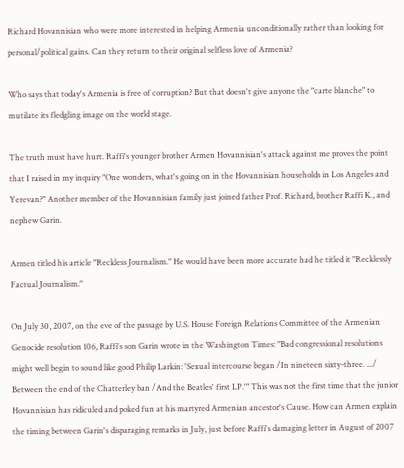Richard Hovannisian who were more interested in helping Armenia unconditionally rather than looking for personal/political gains. Can they return to their original selfless love of Armenia?

Who says that today's Armenia is free of corruption? But that doesn't give anyone the "carte blanche" to mutilate its fledgling image on the world stage.

The truth must have hurt. Raffi's younger brother Armen Hovannisian's attack against me proves the point that I raised in my inquiry "One wonders, what's going on in the Hovannisian households in Los Angeles and Yerevan?" Another member of the Hovannisian family just joined father Prof. Richard, brother Raffi K., and nephew Garin.

Armen titled his article "Reckless Journalism." He would have been more accurate had he titled it "Recklessly Factual Journalism."

On July 30, 2007, on the eve of the passage by U.S. House Foreign Relations Committee of the Armenian Genocide resolution 106, Raffi's son Garin wrote in the Washington Times: "Bad congressional resolutions might well begin to sound like good Philip Larkin: 'Sexual intercourse began /In nineteen sixty-three. .../ Between the end of the Chatterley ban /And the Beatles' first LP.'" This was not the first time that the junior Hovannisian has ridiculed and poked fun at his martyred Armenian ancestor's Cause. How can Armen explain the timing between Garin's disparaging remarks in July, just before Raffi's damaging letter in August of 2007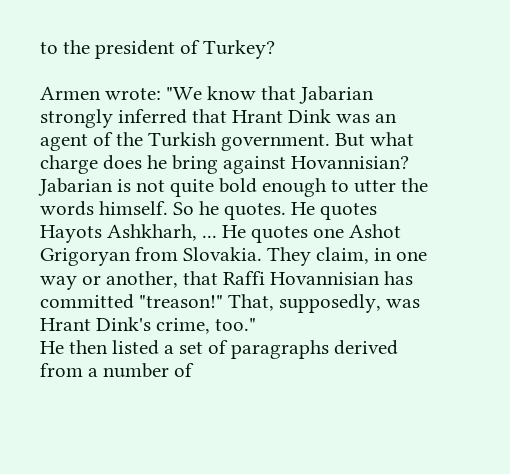to the president of Turkey?

Armen wrote: "We know that Jabarian strongly inferred that Hrant Dink was an agent of the Turkish government. But what charge does he bring against Hovannisian? Jabarian is not quite bold enough to utter the words himself. So he quotes. He quotes Hayots Ashkharh, ... He quotes one Ashot Grigoryan from Slovakia. They claim, in one way or another, that Raffi Hovannisian has committed "treason!" That, supposedly, was Hrant Dink's crime, too."
He then listed a set of paragraphs derived from a number of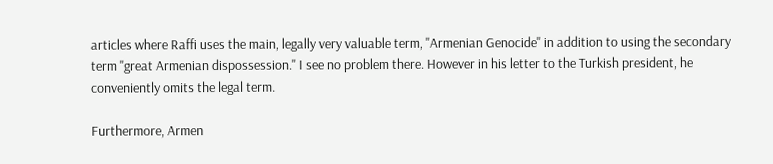articles where Raffi uses the main, legally very valuable term, "Armenian Genocide" in addition to using the secondary term "great Armenian dispossession." I see no problem there. However in his letter to the Turkish president, he conveniently omits the legal term.

Furthermore, Armen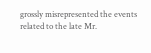grossly misrepresented the events related to the late Mr.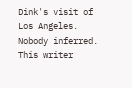Dink's visit of Los Angeles. Nobody inferred. This writer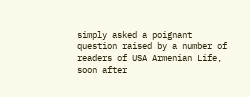simply asked a poignant question raised by a number of readers of USA Armenian Life, soon after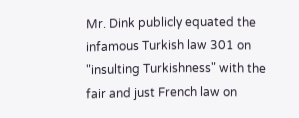Mr. Dink publicly equated the infamous Turkish law 301 on "insulting Turkishness" with the fair and just French law on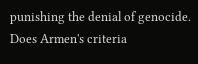punishing the denial of genocide. Does Armen's criteria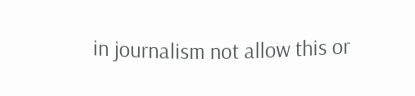in journalism not allow this or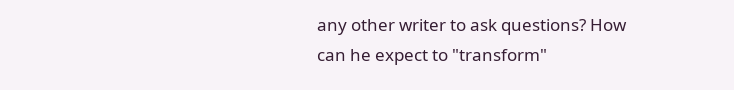any other writer to ask questions? How can he expect to "transform"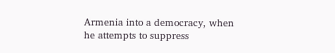Armenia into a democracy, when he attempts to suppress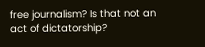free journalism? Is that not an act of dictatorship?